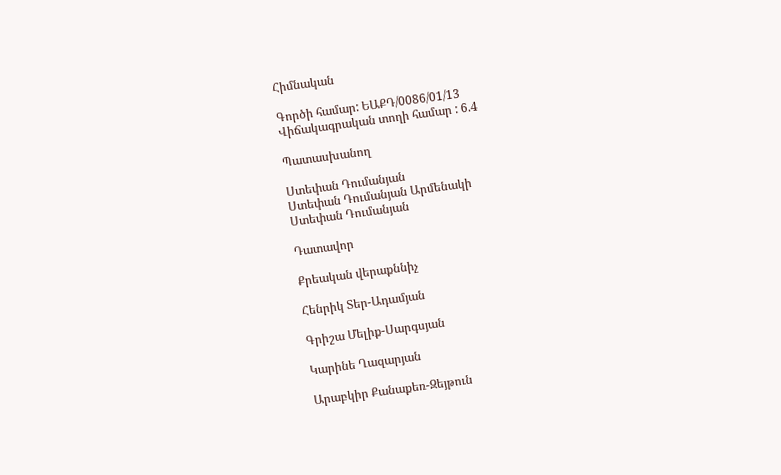Հիմնական

Գործի համար: ԵԱՔԴ/0086/01/13
Վիճակագրական տողի համար : 6.4

Պատասխանող

Ստեփան Դումանյան
Ստեփան Դումանյան Արմենակի
Ստեփան Դումանյան

Դատավոր

Քրեական վերաքննիչ

Հենրիկ Տեր-Ադամյան

Գրիշա Մելիք-Սարգսյան

Կարինե Ղազարյան

Արաբկիր Քանաքեռ-Զեյթուն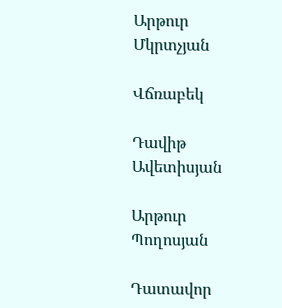Արթուր Մկրտչյան

Վճռաբեկ

Դավիթ Ավետիսյան

Արթուր Պողոսյան

Դատավոր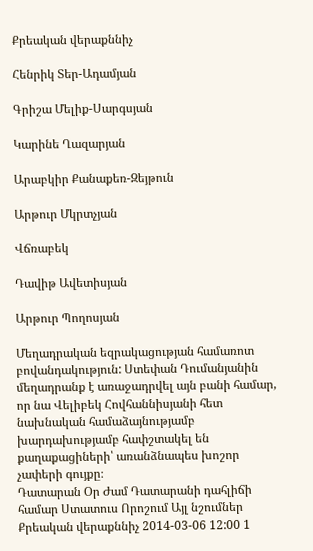Քրեական վերաքննիչ

Հենրիկ Տեր-Ադամյան

Գրիշա Մելիք-Սարգսյան

Կարինե Ղազարյան

Արաբկիր Քանաքեռ-Զեյթուն

Արթուր Մկրտչյան

Վճռաբեկ

Դավիթ Ավետիսյան

Արթուր Պողոսյան

Մեղադրական եզրակացության համառոտ բովանդակություն: Ստեփան Դումանյանին մեղադրանք է առաջադրվել այն բանի համար, որ նա Վելիբեկ Հովհաննիսյանի հետ նախնական համաձայնությամբ խարդախությամբ հափշտակել են քաղաքացիների՝ առանձնապես խոշոր չափերի գույքը։
Դատարան Օր Ժամ Դատարանի դահլիճի համար Ստատուս Որոշում Այլ նշումներ
Քրեական վերաքննիչ 2014-03-06 12:00 1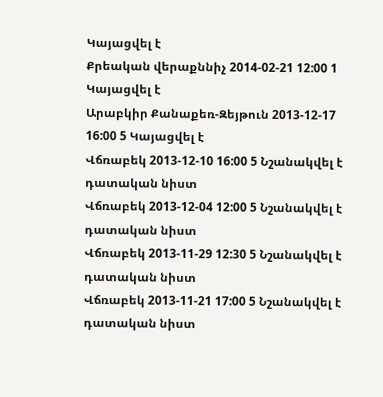Կայացվել է
Քրեական վերաքննիչ 2014-02-21 12:00 1 Կայացվել է
Արաբկիր Քանաքեռ-Զեյթուն 2013-12-17 16:00 5 Կայացվել է
Վճռաբեկ 2013-12-10 16:00 5 Նշանակվել է դատական նիստ
Վճռաբեկ 2013-12-04 12:00 5 Նշանակվել է դատական նիստ
Վճռաբեկ 2013-11-29 12:30 5 Նշանակվել է դատական նիստ
Վճռաբեկ 2013-11-21 17:00 5 Նշանակվել է դատական նիստ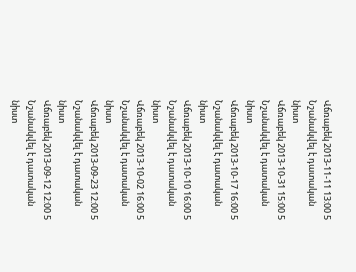Վճռաբեկ 2013-11-11 13:00 5 Նշանակվել է դատական նիստ
Վճռաբեկ 2013-10-31 15:00 5 Նշանակվել է դատական նիստ
Վճռաբեկ 2013-10-17 16:00 5 Նշանակվել է դատական նիստ
Վճռաբեկ 2013-10-10 16:00 5 Նշանակվել է դատական նիստ
Վճռաբեկ 2013-10-02 16:00 5 Նշանակվել է դատական նիստ
Վճռաբեկ 2013-09-23 12:00 5 Նշանակվել է դատական նիստ
Վճռաբեկ 2013-09-12 12:00 5 Նշանակվել է դատական նիստ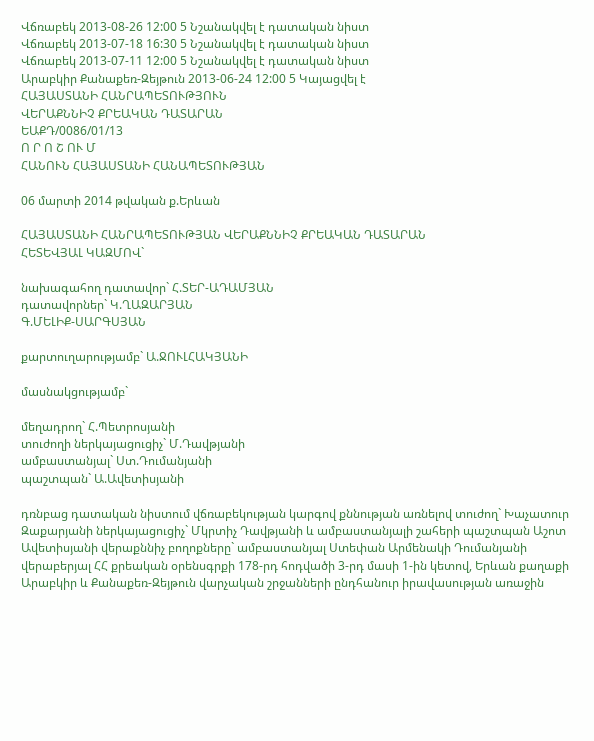Վճռաբեկ 2013-08-26 12:00 5 Նշանակվել է դատական նիստ
Վճռաբեկ 2013-07-18 16:30 5 Նշանակվել է դատական նիստ
Վճռաբեկ 2013-07-11 12:00 5 Նշանակվել է դատական նիստ
Արաբկիր Քանաքեռ-Զեյթուն 2013-06-24 12:00 5 Կայացվել է
ՀԱՅԱՍՏԱՆԻ ՀԱՆՐԱՊԵՏՈՒԹՅՈՒՆ
ՎԵՐԱՔՆՆԻՉ ՔՐԵԱԿԱՆ ԴԱՏԱՐԱՆ
ԵԱՔԴ/0086/01/13
Ո Ր Ո Շ ՈՒ Մ
ՀԱՆՈՒՆ ՀԱՅԱՍՏԱՆԻ ՀԱՆԱՊԵՏՈՒԹՅԱՆ

06 մարտի 2014 թվական ք.Երևան

ՀԱՅԱՍՏԱՆԻ ՀԱՆՐԱՊԵՏՈՒԹՅԱՆ ՎԵՐԱՔՆՆԻՉ ՔՐԵԱԿԱՆ ԴԱՏԱՐԱՆ
ՀԵՏԵՎՅԱԼ ԿԱԶՄՈՎ`

նախագահող դատավոր` Հ.ՏԵՐ-ԱԴԱՄՅԱՆ
դատավորներ` Կ.ՂԱԶԱՐՅԱՆ
Գ.ՄԵԼԻՔ-ՍԱՐԳՍՅԱՆ

քարտուղարությամբ` Ա.ՋՈՒԼՀԱԿՅԱՆԻ

մասնակցությամբ`

մեղադրող` Հ.Պետրոսյանի
տուժողի ներկայացուցիչ` Մ.Դավթյանի
ամբաստանյալ` Ստ.Դումանյանի
պաշտպան` Ա.Ավետիսյանի

դռնբաց դատական նիստում վճռաբեկության կարգով քննության առնելով տուժող` Խաչատուր Զաքարյանի ներկայացուցիչ` Մկրտիչ Դավթյանի և ամբաստանյալի շահերի պաշտպան Աշոտ Ավետիսյանի վերաքննիչ բողոքները` ամբաստանյալ Ստեփան Արմենակի Դումանյանի վերաբերյալ ՀՀ քրեական օրենսգրքի 178-րդ հոդվածի 3-րդ մասի 1-ին կետով, Երևան քաղաքի Արաբկիր և Քանաքեռ-Զեյթուն վարչական շրջանների ընդհանուր իրավասության առաջին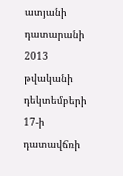ատյանի դատարանի 2013 թվականի դեկտեմբերի 17-ի դատավճռի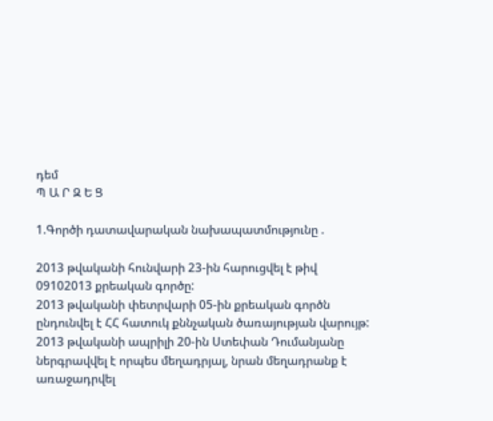դեմ
Պ Ա Ր Զ Ե Ց

1.Գործի դատավարական նախապատմությունը .

2013 թվականի հունվարի 23-ին հարուցվել է թիվ 09102013 քրեական գործը:
2013 թվականի փետրվարի 05-ին քրեական գործն ընդունվել է ՀՀ հատուկ քննչական ծառայության վարույթ:
2013 թվականի ապրիլի 20-ին Ստեփան Դումանյանը ներգրավվել է որպես մեղադրյալ, նրան մեղադրանք է առաջադրվել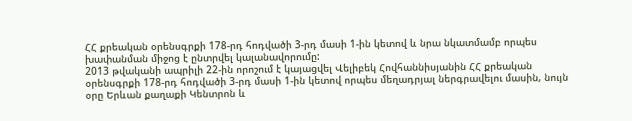ՀՀ քրեական օրենսգրքի 178-րդ հոդվածի 3-րդ մասի 1-ին կետով և նրա նկատմամբ որպես խափանման միջոց է ընտրվել կալանավորումը:
2013 թվականի ապրիլի 22-ին որոշում է կայացվել Վելիբեկ Հովհաննիսյանին ՀՀ քրեական օրենսգրքի 178-րդ հոդվածի 3-րդ մասի 1-ին կետով որպես մեղադրյալ ներգրավելու մասին, նույն օրը Երևան քաղաքի Կենտրոն և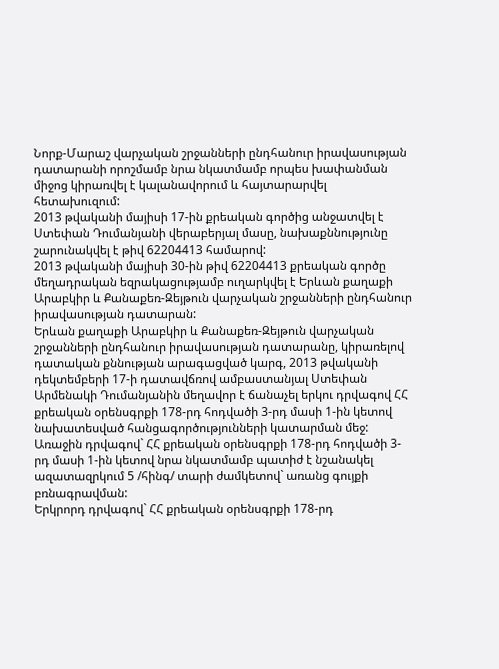Նորք-Մարաշ վարչական շրջանների ընդհանուր իրավասության դատարանի որոշմամբ նրա նկատմամբ որպես խափանման միջոց կիրառվել է կալանավորում և հայտարարվել հետախուզում:
2013 թվականի մայիսի 17-ին քրեական գործից անջատվել է Ստեփան Դումանյանի վերաբերյալ մասը, նախաքննությունը շարունակվել է թիվ 62204413 համարով:
2013 թվականի մայիսի 30-ին թիվ 62204413 քրեական գործը մեղադրական եզրակացությամբ ուղարկվել է Երևան քաղաքի Արաբկիր և Քանաքեռ-Զեյթուն վարչական շրջանների ընդհանուր իրավասության դատարան:
Երևան քաղաքի Արաբկիր և Քանաքեռ-Զեյթուն վարչական շրջանների ընդհանուր իրավասության դատարանը, կիրառելով դատական քննության արագացված կարգ, 2013 թվականի դեկտեմբերի 17-ի դատավճռով ամբաստանյալ Ստեփան Արմենակի Դումանյանին մեղավոր է ճանաչել երկու դրվագով ՀՀ քրեական օրենսգրքի 178-րդ հոդվածի 3-րդ մասի 1-ին կետով նախատեսված հանցագործությունների կատարման մեջ:
Առաջին դրվագով` ՀՀ քրեական օրենսգրքի 178-րդ հոդվածի 3-րդ մասի 1-ին կետով նրա նկատմամբ պատիժ է նշանակել ազատազրկում 5 /հինգ/ տարի ժամկետով` առանց գույքի բռնագրավման:
Երկրորդ դրվագով` ՀՀ քրեական օրենսգրքի 178-րդ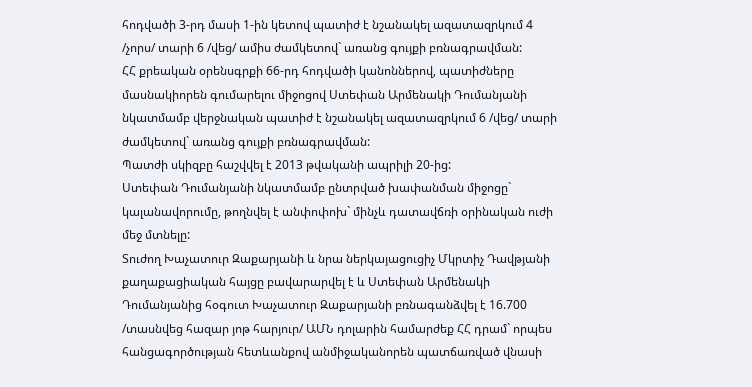հոդվածի 3-րդ մասի 1-ին կետով պատիժ է նշանակել ազատազրկում 4 /չորս/ տարի 6 /վեց/ ամիս ժամկետով` առանց գույքի բռնագրավման:
ՀՀ քրեական օրենսգրքի 66-րդ հոդվածի կանոններով, պատիժները մասնակիորեն գումարելու միջոցով Ստեփան Արմենակի Դումանյանի նկատմամբ վերջնական պատիժ է նշանակել ազատազրկում 6 /վեց/ տարի ժամկետով` առանց գույքի բռնագրավման:
Պատժի սկիզբը հաշվվել է 2013 թվականի ապրիլի 20-ից:
Ստեփան Դումանյանի նկատմամբ ընտրված խափանման միջոցը` կալանավորումը, թողնվել է անփոփոխ` մինչև դատավճռի օրինական ուժի մեջ մտնելը:
Տուժող Խաչատուր Զաքարյանի և նրա ներկայացուցիչ Մկրտիչ Դավթյանի քաղաքացիական հայցը բավարարվել է և Ստեփան Արմենակի Դումանյանից հօգուտ Խաչատուր Զաքարյանի բռնագանձվել է 16.700 /տասնվեց հազար յոթ հարյուր/ ԱՄՆ դոլարին համարժեք ՀՀ դրամ` որպես հանցագործության հետևանքով անմիջականորեն պատճառված վնասի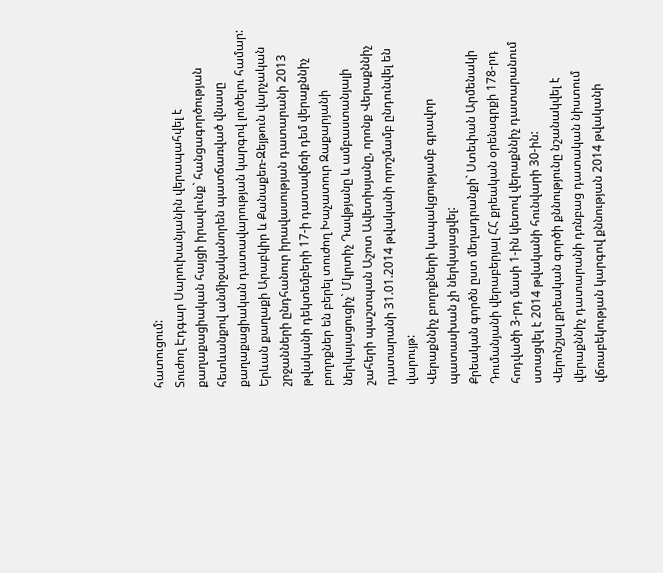հատուցում:
Տուժող Էդգար Սարուխանյանին վերապահվել է քաղաքացիական հայցի իրավունք` հանցագործության հետևանքով անմիջականորեն պատճառված վնասը քաղաքացիական դատավարության կարգով լուծելու համար:
Երևան քաղաքի Արաբկիր և Քանաքեռ-Զեյթուն վարչական շրջանների ընդհանուր իրավասության դատարանի 2013 թվականի դեկտեմբերի 17-ի դատավճռի դեմ վերաքննիչ բողոքներ են բերել տուժող Խաչատուր Զաքարյանի ներկայացուցիչ` Մկրտիչ Դավթյանը և ամբաստանյալի շահերի պաշտպան Աշոտ Ավետիսյանը, որոնք Վերաքննիչ դատարանի 31.01.2014 թվականի որոշմամբ ընդունվել են վարույթ:
Վերաքննիչ բողոքների կապակցությամբ գրավոր պատասխան չի ներկայացվել:
Քրեական գործն ըստ մեղադրանքի` Ստեփան Արմենակի Դումանյանի վերաբերյալ ՀՀ քրեական օրենսգրքի 178-րդ հոդվածի 3-րդ մասի 1-ին կետով վերաքննիչ դատարանում ստացվել է 2014 թվականի հունվարի 30-ին:
Վերոնշյալ քրեական գործի քննությունը նշանակվել է վերաքննիչ դատարանի դռնբաց դատական նիստում վճռաբեկության կարգով քննության 2014 թվականի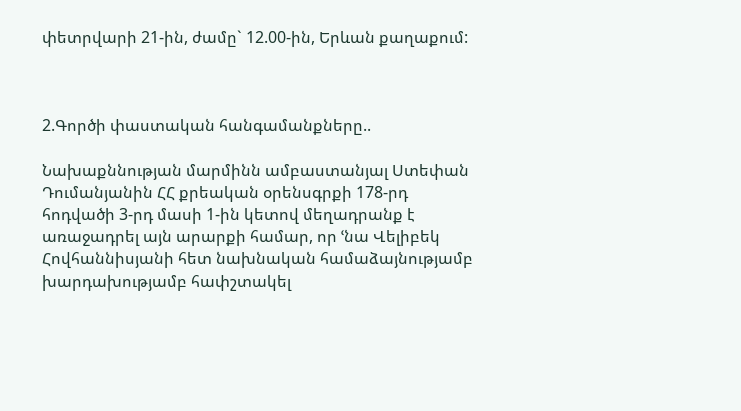փետրվարի 21-ին, ժամը` 12.00-ին, Երևան քաղաքում:



2.Գործի փաստական հանգամանքները..

Նախաքննության մարմինն ամբաստանյալ Ստեփան Դումանյանին ՀՀ քրեական օրենսգրքի 178-րդ հոդվածի 3-րդ մասի 1-ին կետով մեղադրանք է առաջադրել այն արարքի համար, որ ՙնա Վելիբեկ Հովհաննիսյանի հետ նախնական համաձայնությամբ խարդախությամբ հափշտակել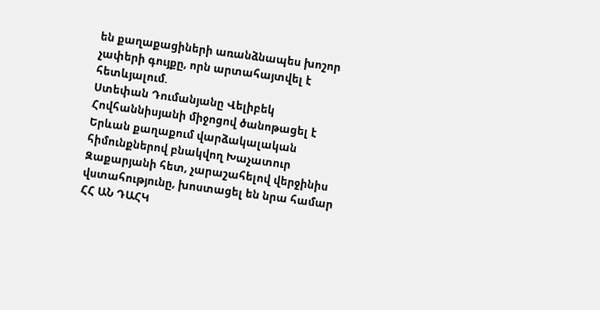են քաղաքացիների առանձնապես խոշոր չափերի գույքը, որն արտահայտվել է հետևյալում.
Ստեփան Դումանյանը Վելիբեկ Հովհաննիսյանի միջոցով ծանոթացել է Երևան քաղաքում վարձակալական հիմունքներով բնակվող Խաչատուր Զաքարյանի հետ, չարաշահելով վերջինիս վստահությունը, խոստացել են նրա համար ՀՀ ԱՆ ԴԱՀԿ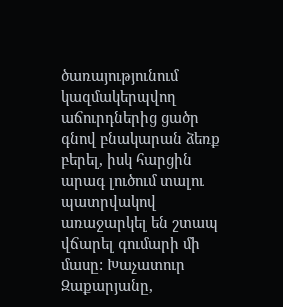ծառայությունում կազմակերպվող աճուրդներից ցածր գնով բնակարան ձեռք բերել, իսկ հարցին արագ լուծում տալու պատրվակով առաջարկել են շտապ վճարել գումարի մի մասը: Խաչատուր Զաքարյանը,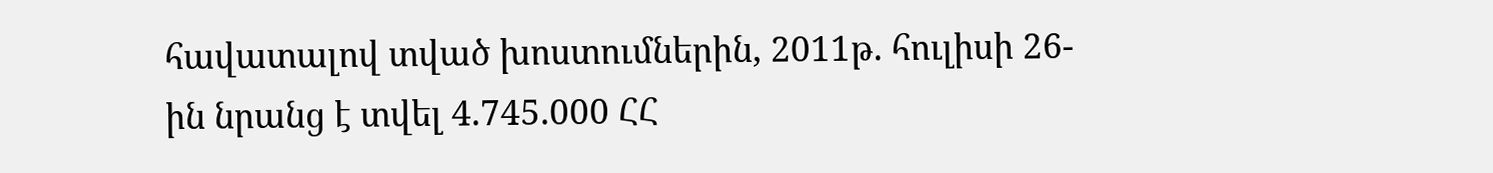հավատալով տված խոստումներին, 2011թ. հուլիսի 26-ին նրանց է տվել 4.745.000 ՀՀ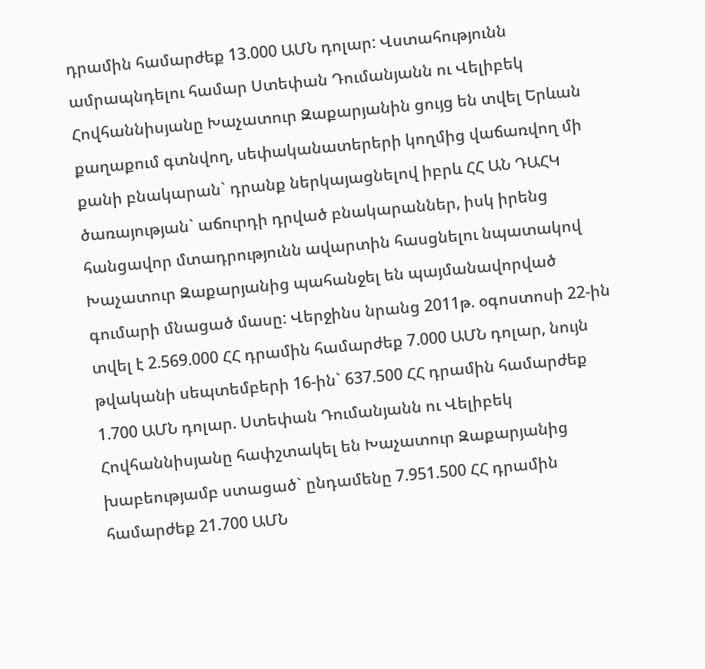դրամին համարժեք 13.000 ԱՄՆ դոլար: Վստահությունն ամրապնդելու համար Ստեփան Դումանյանն ու Վելիբեկ Հովհաննիսյանը Խաչատուր Զաքարյանին ցույց են տվել Երևան քաղաքում գտնվող, սեփականատերերի կողմից վաճառվող մի քանի բնակարան` դրանք ներկայացնելով իբրև ՀՀ ԱՆ ԴԱՀԿ ծառայության` աճուրդի դրված բնակարաններ, իսկ իրենց հանցավոր մտադրությունն ավարտին հասցնելու նպատակով Խաչատուր Զաքարյանից պահանջել են պայմանավորված գումարի մնացած մասը: Վերջինս նրանց 2011թ. օգոստոսի 22-ին տվել է 2.569.000 ՀՀ դրամին համարժեք 7.000 ԱՄՆ դոլար, նույն թվականի սեպտեմբերի 16-ին` 637.500 ՀՀ դրամին համարժեք 1.700 ԱՄՆ դոլար. Ստեփան Դումանյանն ու Վելիբեկ Հովհաննիսյանը հափշտակել են Խաչատուր Զաքարյանից խաբեությամբ ստացած` ընդամենը 7.951.500 ՀՀ դրամին համարժեք 21.700 ԱՄՆ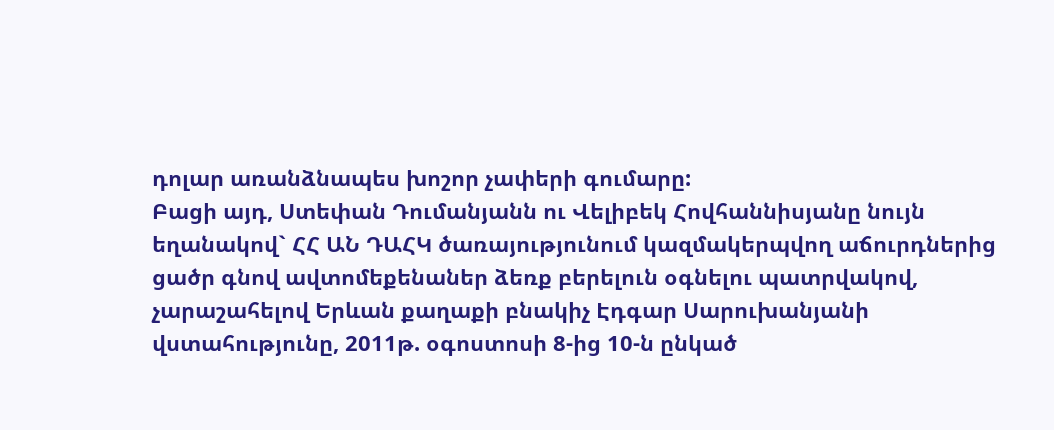դոլար առանձնապես խոշոր չափերի գումարը:
Բացի այդ, Ստեփան Դումանյանն ու Վելիբեկ Հովհաննիսյանը նույն եղանակով` ՀՀ ԱՆ ԴԱՀԿ ծառայությունում կազմակերպվող աճուրդներից ցածր գնով ավտոմեքենաներ ձեռք բերելուն օգնելու պատրվակով, չարաշահելով Երևան քաղաքի բնակիչ Էդգար Սարուխանյանի վստահությունը, 2011թ. օգոստոսի 8-ից 10-ն ընկած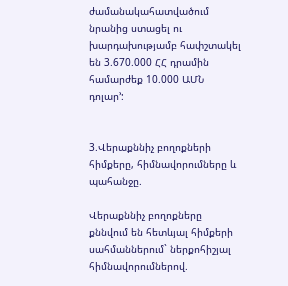ժամանակահատվածում նրանից ստացել ու խարդախությամբ հափշտակել են 3.670.000 ՀՀ դրամին համարժեք 10.000 ԱՄՆ դոլար՚:


3.Վերաքննիչ բողոքների հիմքերը, հիմնավորումները և պահանջը.

Վերաքննիչ բողոքները քննվում են հետևյալ հիմքերի սահմաններում` ներքոհիշյալ հիմնավորումներով.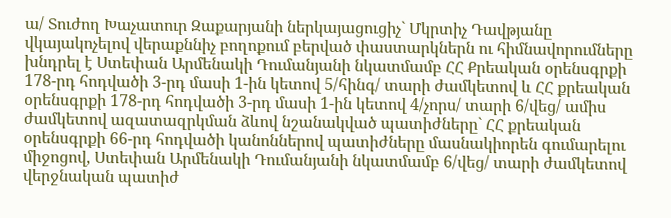ա/ Տուժող Խաչատուր Զաքարյանի ներկայացուցիչ` Մկրտիչ Դավթյանը վկայակոչելով վերաքննիչ բողոքում բերված փաստարկներն ու հիմնավորումները խնդրել է Ստեփան Արմենակի Դումանյանի նկատմամբ ՀՀ Քրեական օրենսգրքի 178-րդ հոդվածի 3-րդ մասի 1-ին կետով 5/հինգ/ տարի ժամկետով և ՀՀ քրեական օրենսգրքի 178-րդ հոդվածի 3-րդ մասի 1-ին կետով 4/չորս/ տարի 6/վեց/ ամիս ժամկետով ազատազրկման ձևով նշանակված պատիժները` ՀՀ քրեական օրենսգրքի 66-րդ հոդվածի կանոններով պատիժները մասնակիորեն գումարելու միջոցով, Ստեփան Արմենակի Դումանյանի նկատմամբ 6/վեց/ տարի ժամկետով վերջնական պատիժ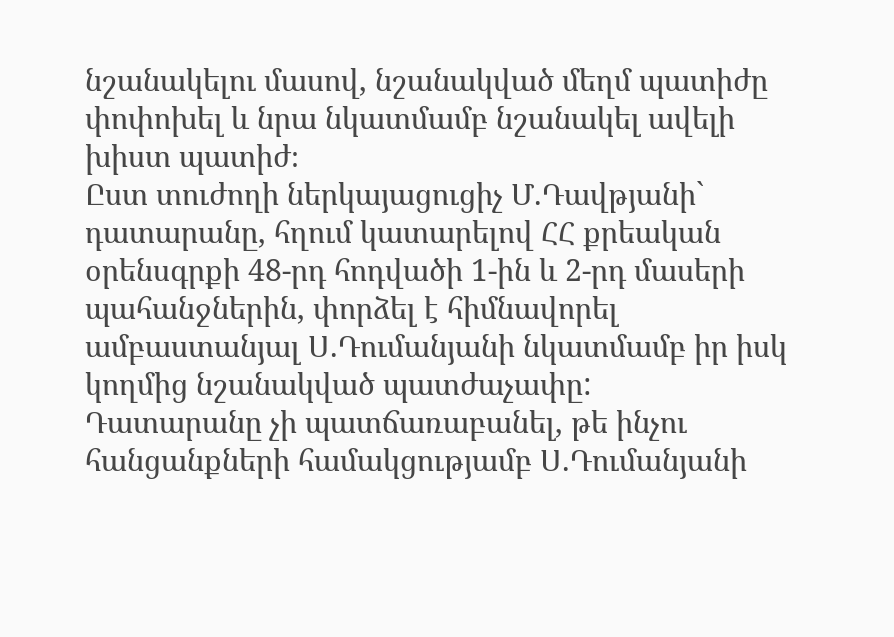նշանակելու մասով, նշանակված մեղմ պատիժը փոփոխել և նրա նկատմամբ նշանակել ավելի խիստ պատիժ։
Ըստ տուժողի ներկայացուցիչ Մ.Դավթյանի` դատարանը, հղում կատարելով ՀՀ քրեական օրենսգրքի 48-րդ հոդվածի 1-ին և 2-րդ մասերի պահանջներին, փորձել է հիմնավորել ամբաստանյալ Ս.Դումանյանի նկատմամբ իր իսկ կողմից նշանակված պատժաչափը:
Դատարանը չի պատճառաբանել, թե ինչու հանցանքների համակցությամբ Ս.Դումանյանի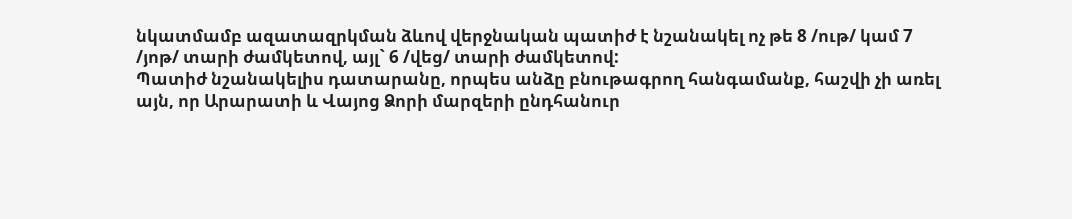նկատմամբ ազատազրկման ձևով վերջնական պատիժ է նշանակել ոչ թե 8 /ութ/ կամ 7 /յոթ/ տարի ժամկետով, այլ` 6 /վեց/ տարի ժամկետով:
Պատիժ նշանակելիս դատարանը, որպես անձը բնութագրող հանգամանք, հաշվի չի առել այն, որ Արարատի և Վայոց Ձորի մարզերի ընդհանուր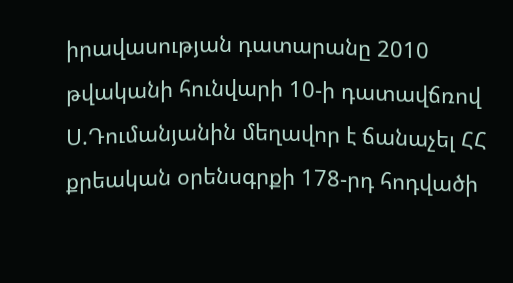իրավասության դատարանը 2010 թվականի հունվարի 10-ի դատավճռով Ս.Դումանյանին մեղավոր է ճանաչել ՀՀ քրեական օրենսգրքի 178-րդ հոդվածի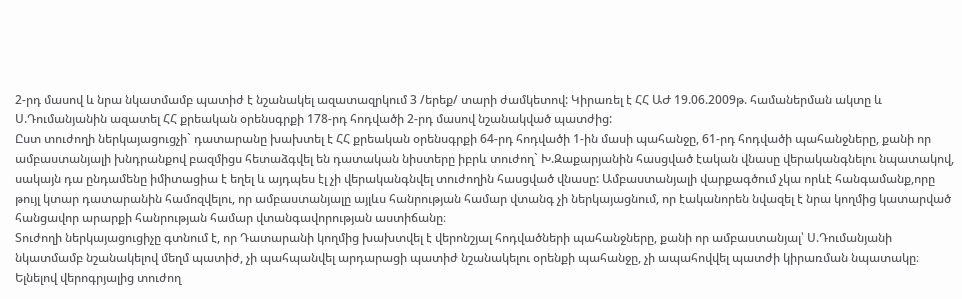2-րդ մասով և նրա նկատմամբ պատիժ է նշանակել ազատազրկում 3 /երեք/ տարի ժամկետով: Կիրառել է ՀՀ ԱԺ 19.06.2009թ. համաներման ակտը և Ս.Դումանյանին ազատել ՀՀ քրեական օրենսգրքի 178-րդ հոդվածի 2-րդ մասով նշանակված պատժից:
Ըստ տուժողի ներկայացուցչի` դատարանը խախտել է ՀՀ քրեական օրենսգրքի 64-րդ հոդվածի 1-ին մասի պահանջը, 61-րդ հոդվածի պահանջները, քանի որ ամբաստանյալի խնդրանքով բազմիցս հետաձգվել են դատական նիստերը իբրև տուժող` Խ.Զաքարյանին հասցված էական վնասը վերականգնելու նպատակով, սակայն դա ընդամենը իմիտացիա է եղել և այդպես էլ չի վերականգնվել տուժողին հասցված վնասը: Ամբաստանյալի վարքագծում չկա որևէ հանգամանք,որը թույլ կտար դատարանին համոզվելու, որ ամբաստանյալը այլևս հանրության համար վտանգ չի ներկայացնում, որ էականորեն նվազել է նրա կողմից կատարված հանցավոր արարքի հանրության համար վտանգավորության աստիճանը։
Տուժողի ներկայացուցիչը գտնում է, որ Դատարանի կողմից խախտվել է վերոնշյալ հոդվածների պահանջները, քանի որ ամբաստանյալ՝ Ս.Դումանյանի նկատմամբ նշանակելով մեղմ պատիժ, չի պահպանվել արդարացի պատիժ նշանակելու օրենքի պահանջը, չի ապահովվել պատժի կիրառման նպատակը։
Ելնելով վերոգրյալից տուժող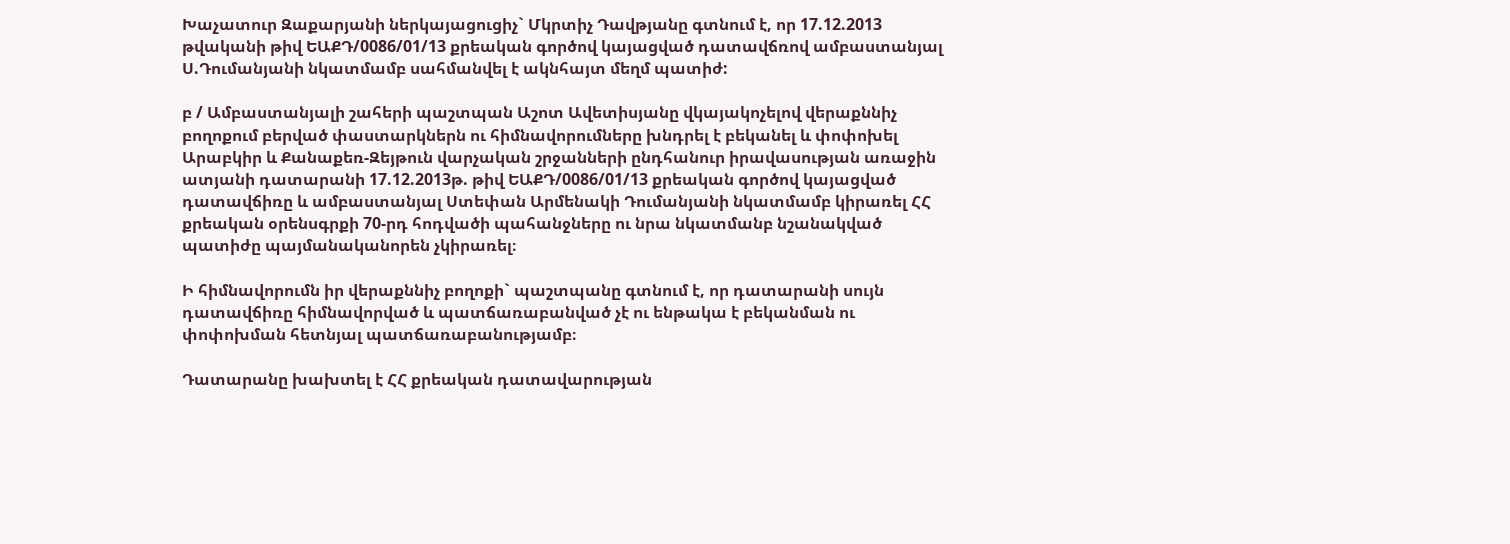Խաչատուր Զաքարյանի ներկայացուցիչ` Մկրտիչ Դավթյանը գտնում է, որ 17.12.2013 թվականի թիվ ԵԱՔԴ/0086/01/13 քրեական գործով կայացված դատավճռով ամբաստանյալ Ս.Դումանյանի նկատմամբ սահմանվել է ակնհայտ մեղմ պատիժ:

բ / Ամբաստանյալի շահերի պաշտպան Աշոտ Ավետիսյանը վկայակոչելով վերաքննիչ բողոքում բերված փաստարկներն ու հիմնավորումները խնդրել է բեկանել և փոփոխել Արաբկիր և Քանաքեռ-Զեյթուն վարչական շրջանների ընդհանուր իրավասության առաջին ատյանի դատարանի 17.12.2013թ. թիվ ԵԱՔԴ/0086/01/13 քրեական գործով կայացված դատավճիռը և ամբաստանյալ Ստեփան Արմենակի Դումանյանի նկատմամբ կիրառել ՀՀ քրեական օրենսգրքի 70-րդ հոդվածի պահանջները ու նրա նկատմանբ նշանակված պատիժը պայմանականորեն չկիրառել։

Ի հիմնավորումն իր վերաքննիչ բողոքի` պաշտպանը գտնում է, որ դատարանի սույն դատավճիռը հիմնավորված և պատճառաբանված չէ ու ենթակա է բեկանման ու փոփոխման հետնյալ պատճառաբանությամբ։

Դատարանը խախտել է ՀՀ քրեական դատավարության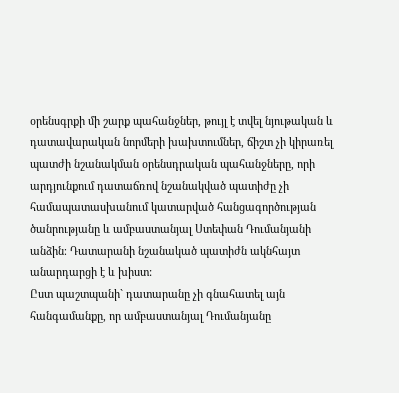օրենսգրքի մի շարք պահանջներ, թույլ է տվել նյութական և դատավարական նորմերի խախտումներ, ճիշտ չի կիրառել պատժի նշանակման օրենսդրական պահանջները, որի արդյունքում դատաճռով նշանակված պատիժը չի համապատասխանում կատարված հանցագործության ծանրությանը և ամբաստանյալ Ստեփան Դումանյանի անձին։ Դատարանի նշանակած պատիժն ակնհայտ անարդարցի է և խիստ:
Ըստ պաշտպանի` դատարանը չի գնահատել այն հանգամանքը, որ ամբաստանյալ Դումանյանը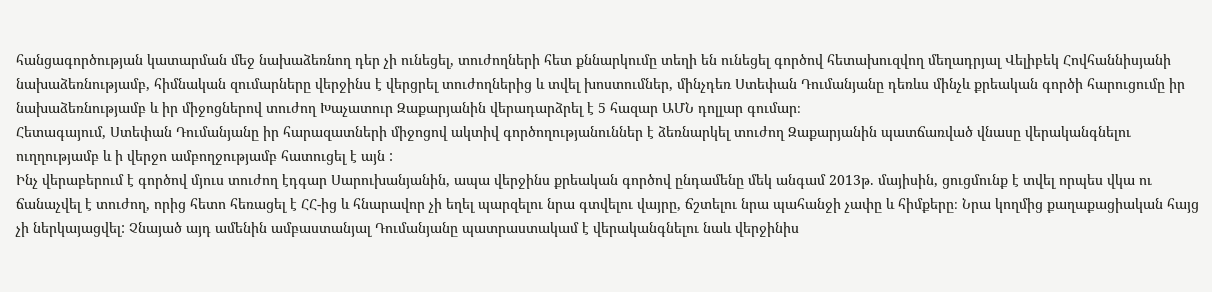հանցագործության կատարման մեջ նախաձեռնող դեր չի ունեցել, տուժողների հետ քննարկումը տեղի են ունեցել գործով հետախուզվող մեղադրյալ Վելիբեկ Հովհաննիսյանի նախաձեռնությամբ, հիմնական զումարները վերջինս է վերցրել տուժողներից և տվել խոստումներ, մինչդեռ Ստեփան Դումանյանը դեռևս մինչև քրեական գործի հարուցումը իր նախաձեռնությամբ և իր միջոցներով տուժող Խաչատուր Զաքարյանին վերադարձրել է 5 հազար ԱՄՆ դոլլար գումար։
Հետագայում, Ստեփան Դումանյանը իր հարազատների միջոցով ակտիվ գործողությանուններ է ձեռնարկել տուժող Զաքարյանին պատճառված վնասը վերականգնելու ուղղությամբ և ի վերջո ամբողջությամբ հատուցել է այն :
Ինչ վերաբերում է գործով մյուս տուժող էդգար Սարուխանյանին, ապա վերջինս քրեական գործով ընդամենը մեկ անգամ 2013թ. մայիսին, ցուցմունք է տվել որպես վկա ու ճանաչվել է տուժող, որից հետո հեռացել է ՀՀ-ից և հնարավոր չի եղել պարզելու նրա գտվելու վայրը, ճշտելու նրա պահանջի չափը և հիմքերը։ Նրա կողմից քաղաքացիական հայց չի ներկայացվել: Չնայած այդ ամենին ամբաստանյալ Դումանյանը պատրաստակամ է վերականգնելու նաև վերջինիս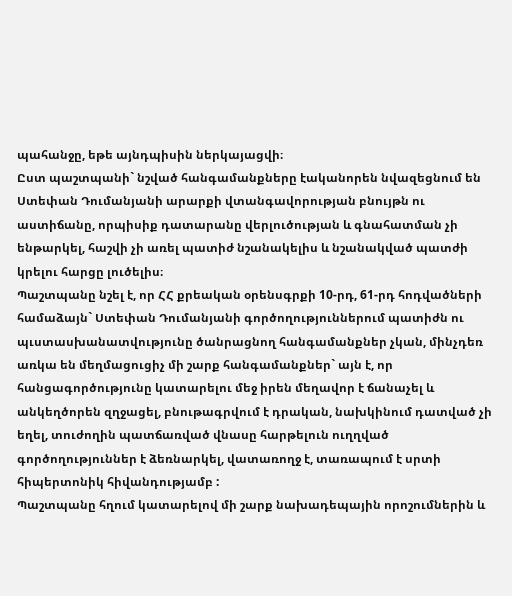պահանջը, եթե այնդպիսին ներկայացվի։
Ըստ պաշտպանի` նշված հանգամանքները էականորեն նվազեցնում են Ստեփան Դումանյանի արարքի վտանգավորության բնույթն ու աստիճանը, որպիսիք դատարանը վերլուծության և գնահատման չի ենթարկել, հաշվի չի առել պատիժ նշանակելիս և նշանակված պատժի կրելու հարցը լուծելիս։
Պաշտպանը նշել է, որ ՀՀ քրեական օրենսգրքի 10-րդ, 61-րդ հոդվածների համաձայն` Ստեփան Դումանյանի գործողություններում պատիժն ու պւստասխանատվությունը ծանրացնող հանգամանքներ չկան, մինչդեռ առկա են մեղմացուցիչ մի շարք հանգամանքներ` այն է, որ հանցագործությունը կատարելու մեջ իրեն մեղավոր է ճանաչել և անկեղծորեն զղջացել, բնութագրվում է դրական, նախկինում դատված չի եղել, տուժողին պատճառված վնասը հարթելուն ուղղված գործողություններ է ձեռնարկել, վատառողջ է, տառապում է սրտի հիպերտոնիկ հիվանդությամբ :
Պաշտպանը հղում կատարելով մի շարք նախադեպային որոշումներին և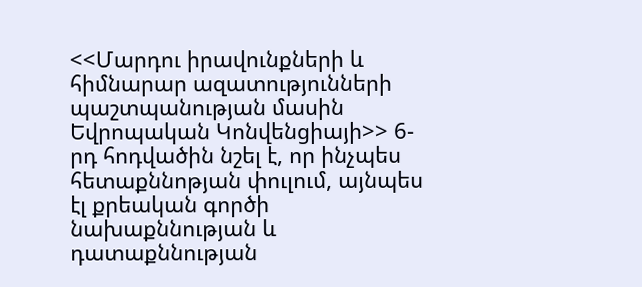<<Մարդու իրավունքների և հիմնարար ազատությունների պաշտպանության մասին Եվրոպական Կոնվենցիայի>> 6-րդ հոդվածին նշել է, որ ինչպես հետաքննոթյան փուլում, այնպես էլ քրեական գործի նախաքննության և դատաքննության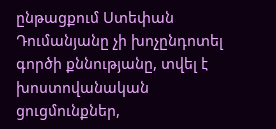ընթացքում Ստեփան Դումանյանը չի խոչընդոտել գործի քննությանը, տվել է խոստովանական ցուցմունքներ,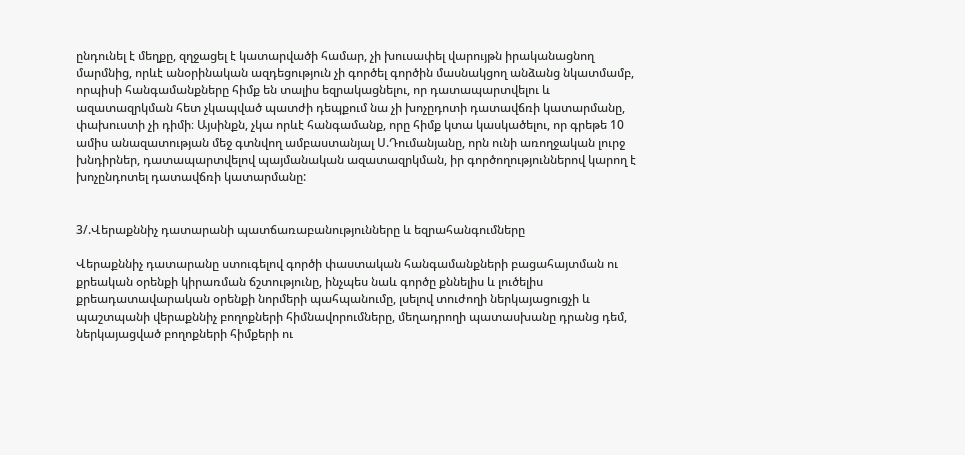ընդունել է մեղքը, զղջացել է կատարվածի համար, չի խուսափել վարույթն իրականացնող մարմնից, որևէ անօրինական ազդեցություն չի գործել գործին մասնակցող անձանց նկատմամբ, որպիսի հանգամանքները հիմք են տալիս եզրակացնելու, որ դատապարտվելու և ազատազրկման հետ չկապված պատժի դեպքում նա չի խոչըդոտի դատավճռի կատարմանը, փախուստի չի դիմի։ Այսինքն, չկա որևէ հանգամանք, որը հիմք կտա կասկածելու, որ գրեթե 10 ամիս անազատության մեջ գտնվող ամբաստանյալ Ս.Դումանյանը, որն ունի առողջական լուրջ խնդիրներ, դատապարտվելով պայմանական ազատազրկման, իր գործողություններով կարող է խոչընդոտել դատավճռի կատարմանը:


3/.Վերաքննիչ դատարանի պատճառաբանությունները և եզրահանգումները

Վերաքննիչ դատարանը ստուգելով գործի փաստական հանգամանքների բացահայտման ու քրեական օրենքի կիրառման ճշտությունը, ինչպես նաև գործը քննելիս և լուծելիս քրեադատավարական օրենքի նորմերի պահպանումը, լսելով տուժողի ներկայացուցչի և պաշտպանի վերաքննիչ բողոքների հիմնավորումները, մեղադրողի պատասխանը դրանց դեմ, ներկայացված բողոքների հիմքերի ու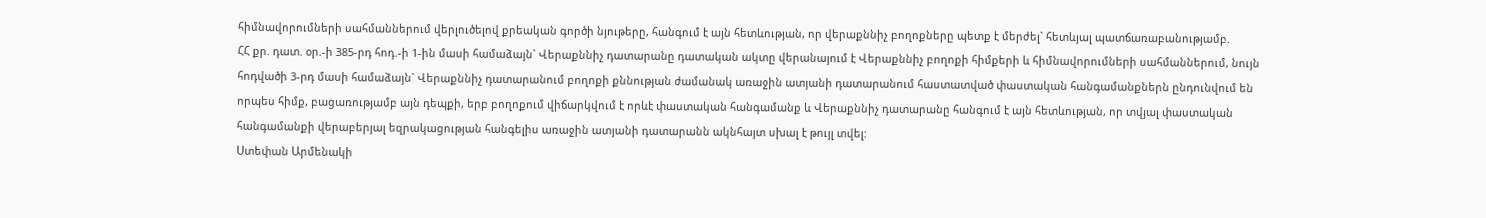հիմնավորումների սահմաններում վերլուծելով քրեական գործի նյութերը, հանգում է այն հետևության, որ վերաքննիչ բողոքները պետք է մերժել` հետևյալ պատճառաբանությամբ.
ՀՀ քր. դատ. օր.-ի 385-րդ հոդ.-ի 1-ին մասի համաձայն` Վերաքննիչ դատարանը դատական ակտը վերանայում է Վերաքննիչ բողոքի հիմքերի և հիմնավորումների սահմաններում, նույն հոդվածի 3-րդ մասի համաձայն` Վերաքննիչ դատարանում բողոքի քննության ժամանակ առաջին ատյանի դատարանում հաստատված փաստական հանգամանքներն ընդունվում են որպես հիմք, բացառությամբ այն դեպքի, երբ բողոքում վիճարկվում է որևէ փաստական հանգամանք և Վերաքննիչ դատարանը հանգում է այն հետևության, որ տվյալ փաստական հանգամանքի վերաբերյալ եզրակացության հանգելիս առաջին ատյանի դատարանն ակնհայտ սխալ է թույլ տվել:
Ստեփան Արմենակի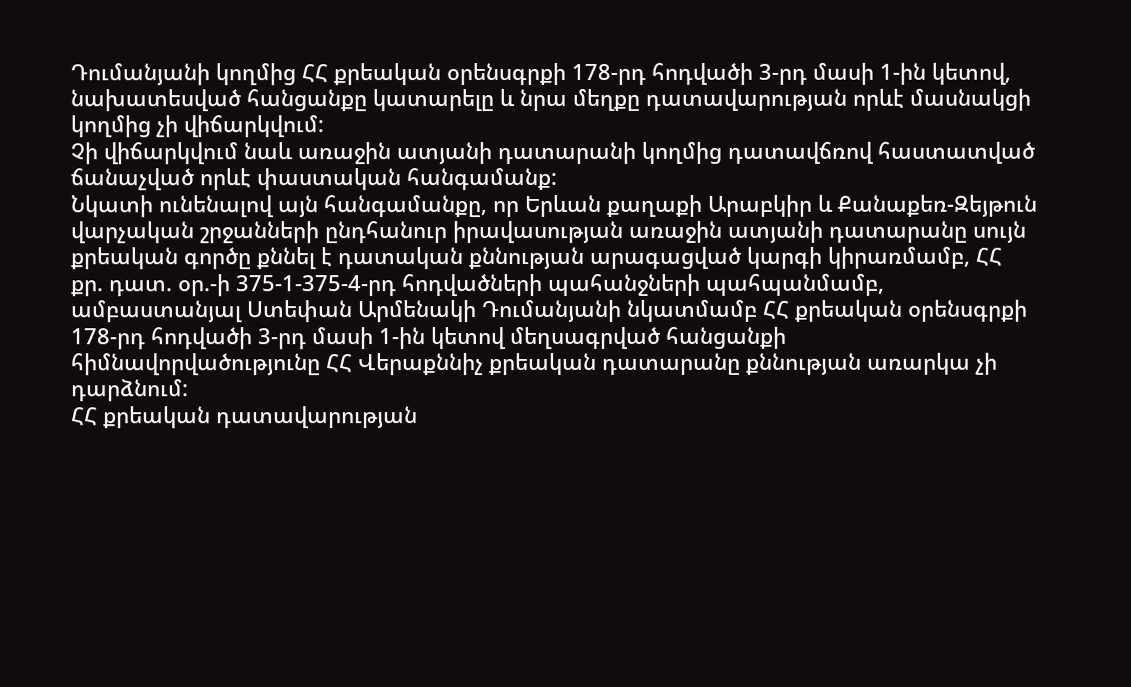Դումանյանի կողմից ՀՀ քրեական օրենսգրքի 178-րդ հոդվածի 3-րդ մասի 1-ին կետով, նախատեսված հանցանքը կատարելը և նրա մեղքը դատավարության որևէ մասնակցի կողմից չի վիճարկվում:
Չի վիճարկվում նաև առաջին ատյանի դատարանի կողմից դատավճռով հաստատված ճանաչված որևէ փաստական հանգամանք:
Նկատի ունենալով այն հանգամանքը, որ Երևան քաղաքի Արաբկիր և Քանաքեռ-Զեյթուն վարչական շրջանների ընդհանուր իրավասության առաջին ատյանի դատարանը սույն քրեական գործը քննել է դատական քննության արագացված կարգի կիրառմամբ, ՀՀ քր. դատ. օր.-ի 375-1-375-4-րդ հոդվածների պահանջների պահպանմամբ, ամբաստանյալ Ստեփան Արմենակի Դումանյանի նկատմամբ ՀՀ քրեական օրենսգրքի 178-րդ հոդվածի 3-րդ մասի 1-ին կետով մեղսագրված հանցանքի հիմնավորվածությունը ՀՀ Վերաքննիչ քրեական դատարանը քննության առարկա չի դարձնում:
ՀՀ քրեական դատավարության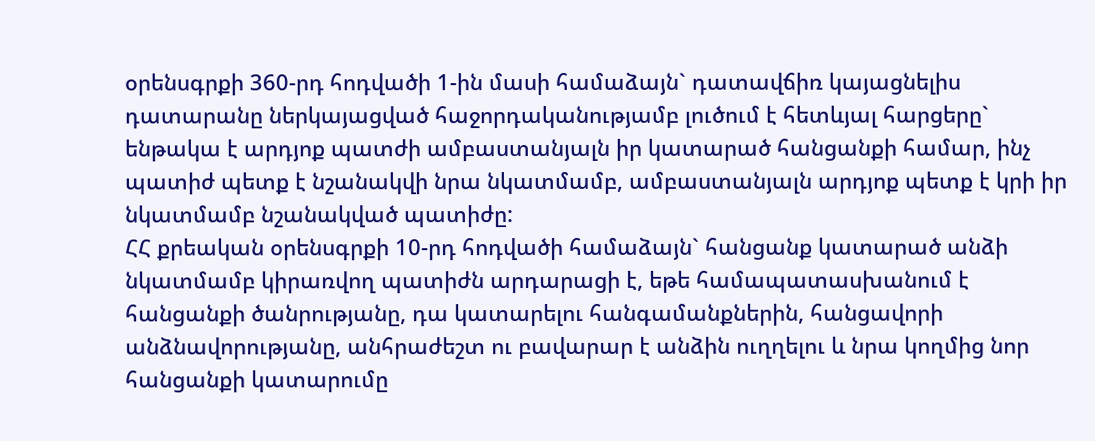օրենսգրքի 360-րդ հոդվածի 1-ին մասի համաձայն` դատավճիռ կայացնելիս դատարանը ներկայացված հաջորդականությամբ լուծում է հետևյալ հարցերը` ենթակա է արդյոք պատժի ամբաստանյալն իր կատարած հանցանքի համար, ինչ պատիժ պետք է նշանակվի նրա նկատմամբ, ամբաստանյալն արդյոք պետք է կրի իր նկատմամբ նշանակված պատիժը:
ՀՀ քրեական օրենսգրքի 10-րդ հոդվածի համաձայն` հանցանք կատարած անձի նկատմամբ կիրառվող պատիժն արդարացի է, եթե համապատասխանում է հանցանքի ծանրությանը, դա կատարելու հանգամանքներին, հանցավորի անձնավորությանը, անհրաժեշտ ու բավարար է անձին ուղղելու և նրա կողմից նոր հանցանքի կատարումը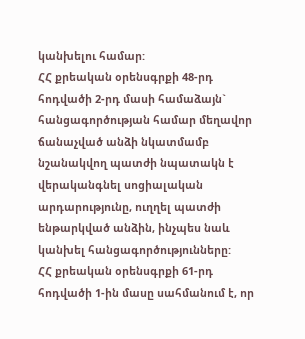կանխելու համար:
ՀՀ քրեական օրենսգրքի 48-րդ հոդվածի 2-րդ մասի համաձայն` հանցագործության համար մեղավոր ճանաչված անձի նկատմամբ նշանակվող պատժի նպատակն է վերականգնել սոցիալական արդարությունը, ուղղել պատժի ենթարկված անձին, ինչպես նաև կանխել հանցագործությունները:
ՀՀ քրեական օրենսգրքի 61-րդ հոդվածի 1-ին մասը սահմանում է, որ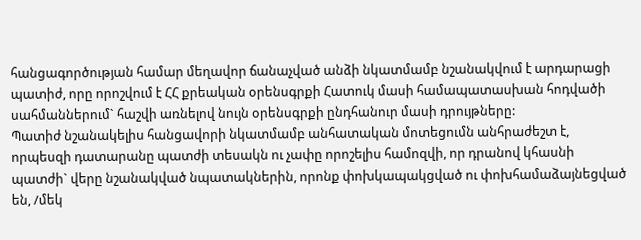հանցագործության համար մեղավոր ճանաչված անձի նկատմամբ նշանակվում է արդարացի պատիժ, որը որոշվում է ՀՀ քրեական օրենսգրքի Հատուկ մասի համապատասխան հոդվածի սահմաններում` հաշվի առնելով նույն օրենսգրքի ընդհանուր մասի դրույթները:
Պատիժ նշանակելիս հանցավորի նկատմամբ անհատական մոտեցումն անհրաժեշտ է, որպեսզի դատարանը պատժի տեսակն ու չափը որոշելիս համոզվի, որ դրանով կհասնի պատժի` վերը նշանակված նպատակներին, որոնք փոխկապակցված ու փոխհամաձայնեցված են, /մեկ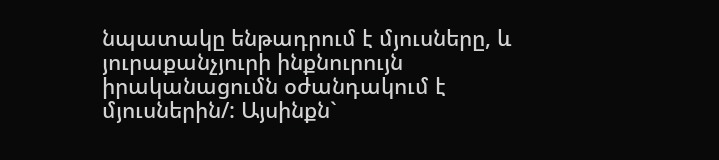նպատակը ենթադրում է մյուսները, և յուրաքանչյուրի ինքնուրույն իրականացումն օժանդակում է մյուսներին/: Այսինքն`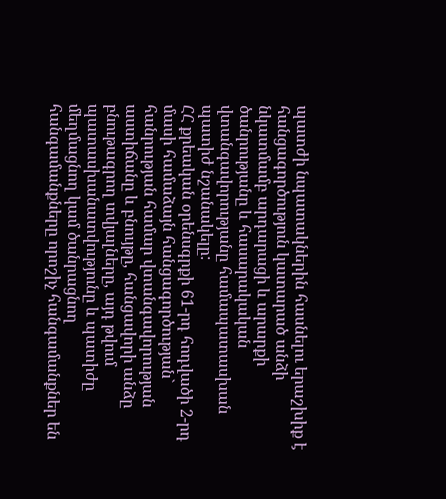պատժի նպատակներին հասնելու երաշխիք է հանցագործություն կատարած անձի նկատմամբ արդարացի և արարքի ծանրությանը և հասարակական վտանգավորությանը համապատասխան պատիժ նշանակելը:
ՀՀ քրեական օրենսգրքի 61-րդ հոդվածի 2-րդ մասի համաձայն հանցագործության` հանրության համար վտանգավորության աստիճանը և բնույթը, հանցավորի անձը բնութագրող տվյալները, այդ թվում պատասխանատվությունը և պատիժը մեղմացնող կամ ծանրացնող հանգամանքները որոշիչ հանգամանքներ են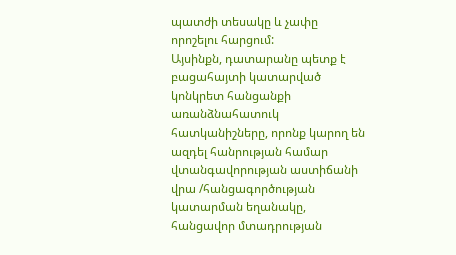պատժի տեսակը և չափը որոշելու հարցում:
Այսինքն, դատարանը պետք է բացահայտի կատարված կոնկրետ հանցանքի առանձնահատուկ հատկանիշները, որոնք կարող են ազդել հանրության համար վտանգավորության աստիճանի վրա /հանցագործության կատարման եղանակը, հանցավոր մտադրության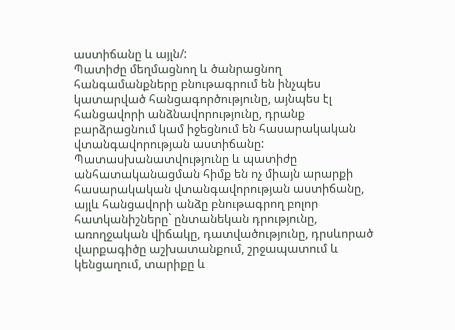աստիճանը և այլն/:
Պատիժը մեղմացնող և ծանրացնող հանգամանքները բնութագրում են ինչպես կատարված հանցագործությունը, այնպես էլ հանցավորի անձնավորությունը, դրանք բարձրացնում կամ իջեցնում են հասարակական վտանգավորության աստիճանը:
Պատասխանատվությունը և պատիժը անհատականացման հիմք են ոչ միայն արարքի հասարակական վտանգավորության աստիճանը, այլև հանցավորի անձը բնութագրող բոլոր հատկանիշները` ընտանեկան դրությունը, առողջական վիճակը, դատվածությունը, դրսևորած վարքագիծը աշխատանքում, շրջապատում և կենցաղում, տարիքը և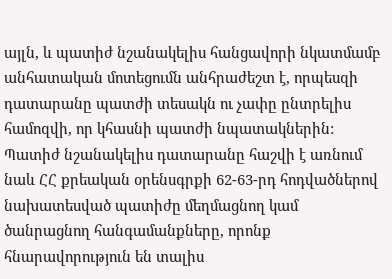այլն, և պատիժ նշանակելիս հանցավորի նկատմամբ անհատական մոտեցումն անհրաժեշտ է, որպեսզի դատարանը պատժի տեսակն ու չափը ընտրելիս համոզվի, որ կհասնի պատժի նպատակներին:
Պատիժ նշանակելիս դատարանը հաշվի է առնում նաև ՀՀ քրեական օրենսգրքի 62-63-րդ հոդվածներով նախատեսված պատիժը մեղմացնող կամ ծանրացնող հանգամանքները, որոնք հնարավորություն են տալիս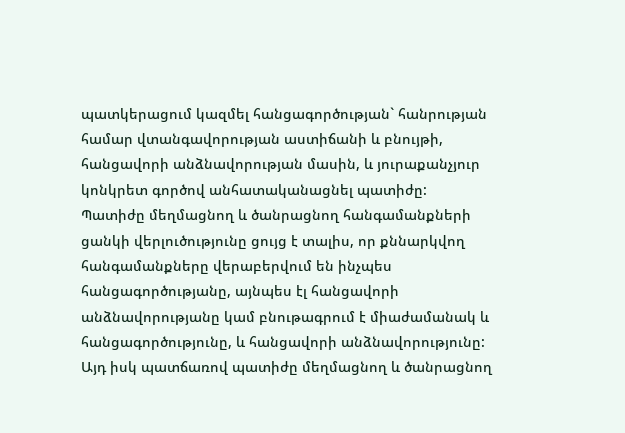պատկերացում կազմել հանցագործության` հանրության համար վտանգավորության աստիճանի և բնույթի, հանցավորի անձնավորության մասին, և յուրաքանչյուր կոնկրետ գործով անհատականացնել պատիժը:
Պատիժը մեղմացնող և ծանրացնող հանգամանքների ցանկի վերլուծությունը ցույց է տալիս, որ քննարկվող հանգամանքները վերաբերվում են ինչպես հանցագործությանը, այնպես էլ հանցավորի անձնավորությանը կամ բնութագրում է միաժամանակ և հանցագործությունը, և հանցավորի անձնավորությունը:
Այդ իսկ պատճառով պատիժը մեղմացնող և ծանրացնող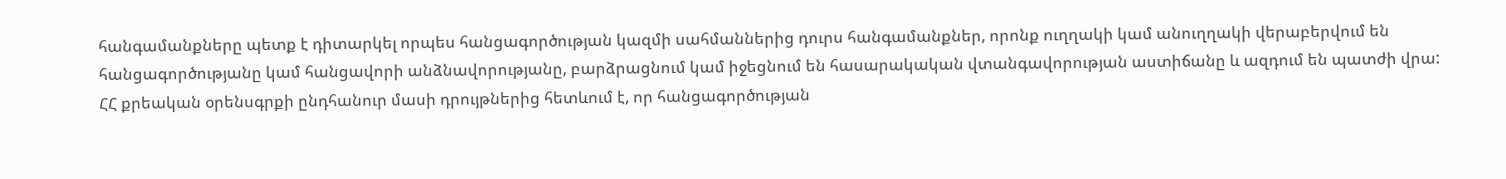հանգամանքները պետք է դիտարկել որպես հանցագործության կազմի սահմաններից դուրս հանգամանքներ, որոնք ուղղակի կամ անուղղակի վերաբերվում են հանցագործությանը կամ հանցավորի անձնավորությանը, բարձրացնում կամ իջեցնում են հասարակական վտանգավորության աստիճանը և ազդում են պատժի վրա:
ՀՀ քրեական օրենսգրքի ընդհանուր մասի դրույթներից հետևում է, որ հանցագործության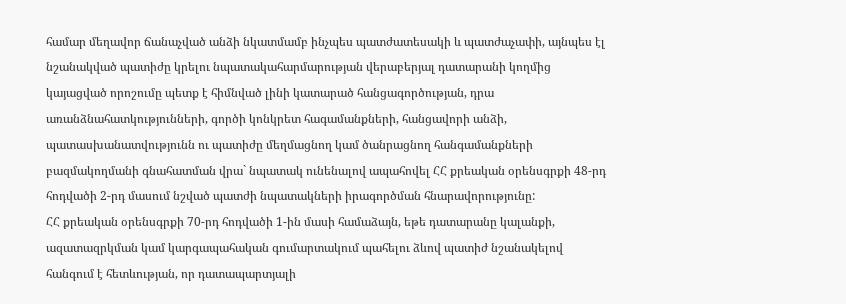համար մեղավոր ճանաչված անձի նկատմամբ ինչպես պատժատեսակի և պատժաչափի, այնպես էլ նշանակված պատիժը կրելու նպատակահարմարության վերաբերյալ դատարանի կողմից կայացված որոշումը պետք է հիմնված լինի կատարած հանցագործության, դրա առանձնահատկությունների, գործի կոնկրետ հագամանքների, հանցավորի անձի, պատասխանատվությունն ու պատիժը մեղմացնող կամ ծանրացնող հանգամանքների բազմակողմանի գնահատման վրա` նպատակ ունենալով ապահովել ՀՀ քրեական օրենսգրքի 48-րդ հոդվածի 2-րդ մասում նշված պատժի նպատակների իրագործման հնարավորությունը:
ՀՀ քրեական օրենսգրքի 70-րդ հոդվածի 1-ին մասի համաձայն, եթե դատարանը կալանքի, ազատազրկման կամ կարգապահական գումարտակում պահելու ձևով պատիժ նշանակելով հանգում է հետևության, որ դատապարտյալի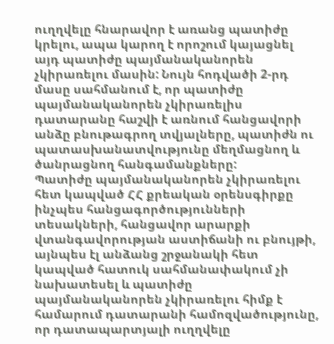ուղղվելը հնարավոր է առանց պատիժը կրելու, ապա կարող է որոշում կայացնել այդ պատիժը պայմանականորեն չկիրառելու մասին: Նույն հոդվածի 2-րդ մասը սահմանում է, որ պատիժը պայմանականորեն չկիրառելիս դատարանը հաշվի է առնում հանցավորի անձը բնութագրող տվյալները, պատիժն ու պատասխանատվությունը մեղմացնող և ծանրացնող հանգամանքները:
Պատիժը պայմանականորեն չկիրառելու հետ կապված ՀՀ քրեական օրենսգիրքը ինչպես հանցագործությունների տեսակների, հանցավոր արարքի վտանգավորության աստիճանի ու բնույթի, այնպես էլ անձանց շրջանակի հետ կապված հատուկ սահմանափակում չի նախատեսել և պատիժը պայմանականորեն չկիրառելու հիմք է համարում դատարանի համոզվածությունը, որ դատապարտյալի ուղղվելը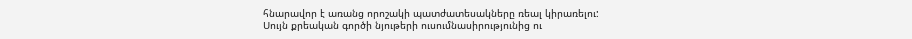հնարավոր է առանց որոշակի պատժատեսակները ռեալ կիրառելու:
Սույն քրեական գործի նյութերի ուսումնասիրությունից ու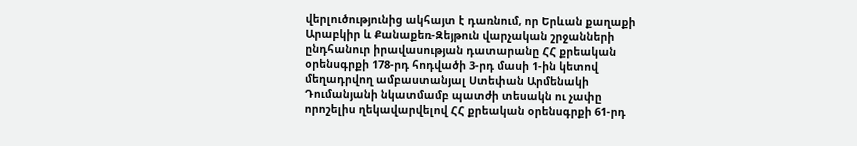վերլուծությունից ակհայտ է դառնում, որ Երևան քաղաքի Արաբկիր և Քանաքեռ-Զեյթուն վարչական շրջանների ընդհանուր իրավասության դատարանը ՀՀ քրեական օրենսգրքի 178-րդ հոդվածի 3-րդ մասի 1-ին կետով մեղադրվող ամբաստանյալ Ստեփան Արմենակի Դումանյանի նկատմամբ պատժի տեսակն ու չափը որոշելիս ղեկավարվելով ՀՀ քրեական օրենսգրքի 61-րդ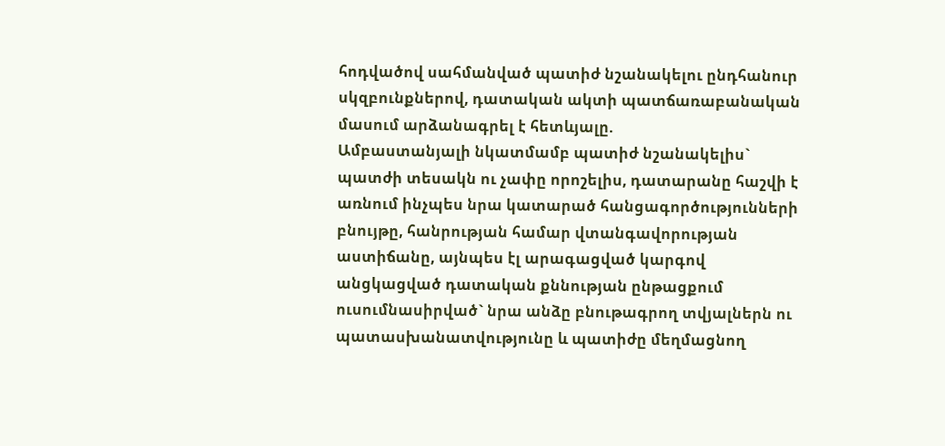հոդվածով սահմանված պատիժ նշանակելու ընդհանուր սկզբունքներով, դատական ակտի պատճառաբանական մասում արձանագրել է հետևյալը.
Ամբաստանյալի նկատմամբ պատիժ նշանակելիս` պատժի տեսակն ու չափը որոշելիս, դատարանը հաշվի է առնում ինչպես նրա կատարած հանցագործությունների բնույթը, հանրության համար վտանգավորության աստիճանը, այնպես էլ արագացված կարգով անցկացված դատական քննության ընթացքում ուսումնասիրված` նրա անձը բնութագրող տվյալներն ու պատասխանատվությունը և պատիժը մեղմացնող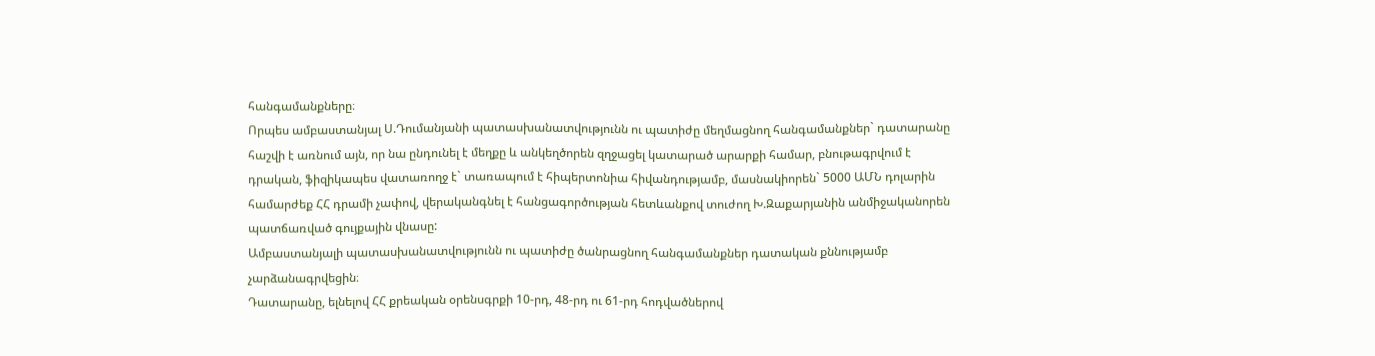հանգամանքները։
Որպես ամբաստանյալ Ս.Դումանյանի պատասխանատվությունն ու պատիժը մեղմացնող հանգամանքներ` դատարանը հաշվի է առնում այն, որ նա ընդունել է մեղքը և անկեղծորեն զղջացել կատարած արարքի համար, բնութագրվում է դրական, ֆիզիկապես վատառողջ է` տառապում է հիպերտոնիա հիվանդությամբ, մասնակիորեն` 5000 ԱՄՆ դոլարին համարժեք ՀՀ դրամի չափով, վերականգնել է հանցագործության հետևանքով տուժող Խ.Զաքարյանին անմիջականորեն պատճառված գույքային վնասը:
Ամբաստանյալի պատասխանատվությունն ու պատիժը ծանրացնող հանգամանքներ դատական քննությամբ չարձանագրվեցին։
Դատարանը, ելնելով ՀՀ քրեական օրենսգրքի 10-րդ, 48-րդ ու 61-րդ հոդվածներով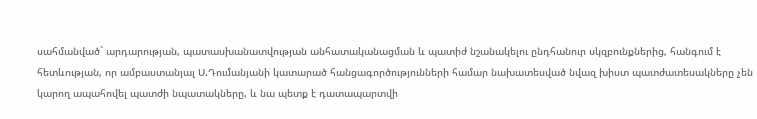սահմանված` արդարության, պատասխանատվության անհատականացման և պատիժ նշանակելու ընդհանուր սկզբունքներից, հանգում է հետևության, որ ամբաստանյալ Ս.Դումանյանի կատարած հանցագործությունների համար նախատեսված նվազ խիստ պատժատեսակները չեն կարող ապահովել պատժի նպատակները, և նա պետք է դատապարտվի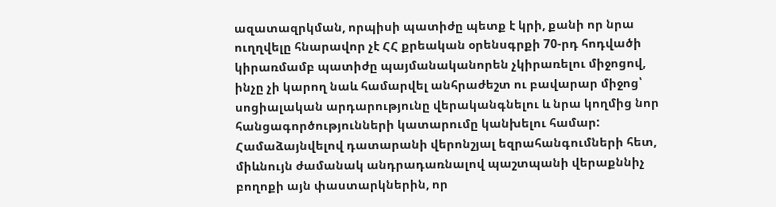ազատազրկման, որպիսի պատիժը պետք է կրի, քանի որ նրա ուղղվելը հնարավոր չէ ՀՀ քրեական օրենսգրքի 70-րդ հոդվածի կիրառմամբ պատիժը պայմանականորեն չկիրառելու միջոցով, ինչը չի կարող նաև համարվել անհրաժեշտ ու բավարար միջոց՝ սոցիալական արդարությունը վերականգնելու և նրա կողմից նոր հանցագործությունների կատարումը կանխելու համար:
Համաձայնվելով դատարանի վերոնշյալ եզրահանգումների հետ, միևնույն ժամանակ անդրադառնալով պաշտպանի վերաքննիչ բողոքի այն փաստարկներին, որ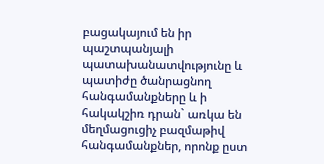բացակայում են իր պաշտպանյալի պատախանատվությունը և պատիժը ծանրացնող հանգամանքները և ի հակակշիռ դրան` առկա են մեղմացուցիչ բազմաթիվ հանգամանքներ, որոնք ըստ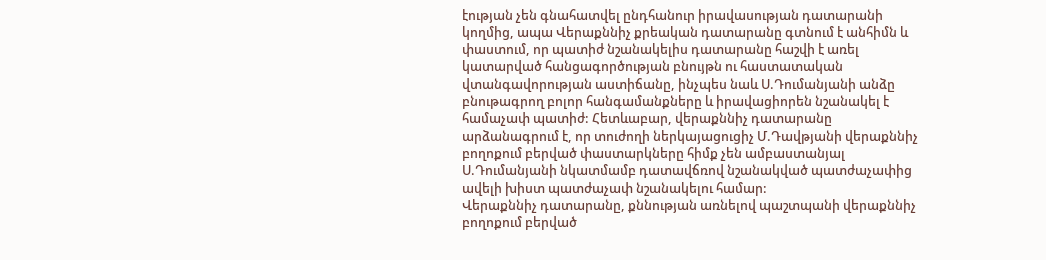էության չեն գնահատվել ընդհանուր իրավասության դատարանի կողմից, ապա Վերաքննիչ քրեական դատարանը գտնում է անհիմն և փաստում, որ պատիժ նշանակելիս դատարանը հաշվի է առել կատարված հանցագործության բնույթն ու հաստատական վտանգավորության աստիճանը, ինչպես նաև Ս.Դումանյանի անձը բնութագրող բոլոր հանգամանքները և իրավացիորեն նշանակել է համաչափ պատիժ: Հետևաբար, վերաքննիչ դատարանը արձանագրում է, որ տուժողի ներկայացուցիչ Մ.Դավթյանի վերաքննիչ բողոքում բերված փաստարկները հիմք չեն ամբաստանյալ Ս.Դումանյանի նկատմամբ դատավճռով նշանակված պատժաչափից ավելի խիստ պատժաչափ նշանակելու համար:
Վերաքննիչ դատարանը, քննության առնելով պաշտպանի վերաքննիչ բողոքում բերված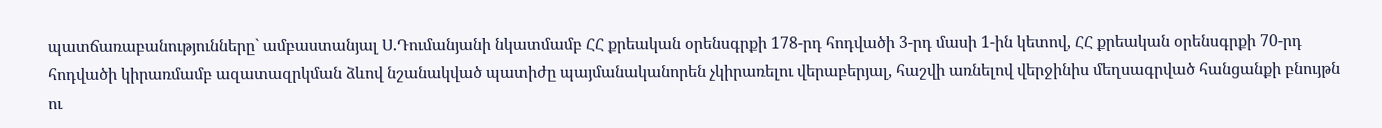պատճառաբանությունները` ամբաստանյալ Ս.Դումանյանի նկատմամբ ՀՀ քրեական օրենսգրքի 178-րդ հոդվածի 3-րդ մասի 1-ին կետով, ՀՀ քրեական օրենսգրքի 70-րդ հոդվածի կիրառմամբ ազատազրկման ձևով նշանակված պատիժը պայմանականորեն չկիրառելու վերաբերյալ, հաշվի առնելով վերջինիս մեղսագրված հանցանքի բնույթն ու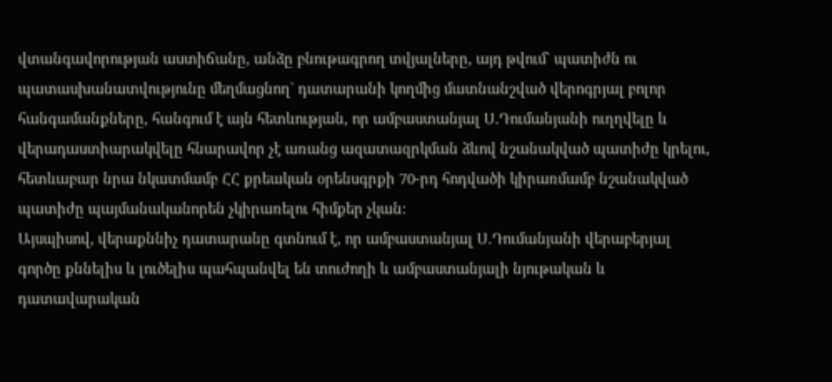վտանգավորության աստիճանը, անձը բնութագրող տվյալները, այդ թվում` պատիժն ու պատասխանատվությունը մեղմացնող` դատարանի կողմից մատնանշված վերոգրյալ բոլոր հանգամանքները, հանգում է այն հետևության, որ ամբաստանյալ Ս.Դումանյանի ուղղվելը և վերադաստիարակվելը հնարավոր չէ առանց ազատազրկման ձևով նշանակված պատիժը կրելու, հետևաբար նրա նկատմամբ ՀՀ քրեական օրենսգրքի 70-րդ հոդվածի կիրառմամբ նշանակված պատիժը պայմանականորեն չկիրառելու հիմքեր չկան:
Այսպիսով, վերաքննիչ դատարանը գտնում է, որ ամբաստանյալ Ս.Դումանյանի վերաբերյալ գործը քննելիս և լուծելիս պահպանվել են տուժողի և ամբաստանյալի նյութական և դատավարական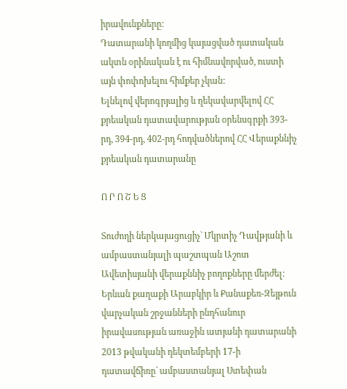իրավունքները:
Դատարանի կողմից կայացված դատական ակտն օրինական է ու հիմնավորված, ուստի այն փոփոխելու հիմքեր չկան:
Ելնելով վերոգրյալից և ղեկավարվելով ՀՀ քրեական դատավարության օրենսգրքի 393-րդ, 394-րդ, 402-րդ հոդվածներով ՀՀ Վերաքննիչ քրեական դատարանը

Ո Ր Ո Շ Ե Ց

Տուժողի ներկայացուցիչ` Մկրտիչ Դավթյանի և ամբաստանյալի պաշտպան Աշոտ Ավետիսյանի վերաքննիչ բողոքները մերժել:
Երևան քաղաքի Արաբկիր և Քանաքեռ-Զեյթուն վարչական շրջանների ընդհանուր իրավասության առաջին ատյանի դատարանի 2013 թվականի դեկտեմբերի 17-ի դատավճիռը` ամբաստանյալ Ստեփան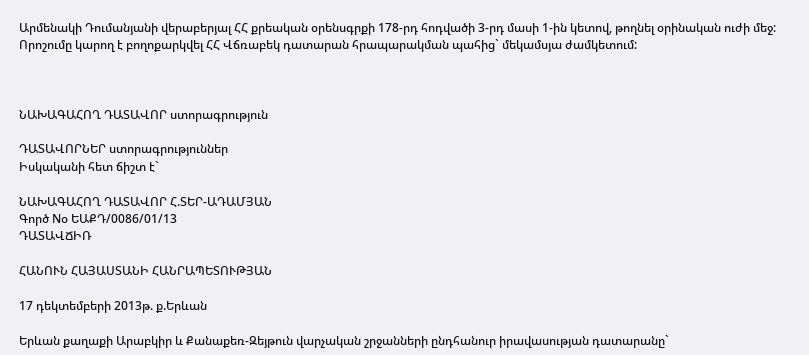Արմենակի Դումանյանի վերաբերյալ ՀՀ քրեական օրենսգրքի 178-րդ հոդվածի 3-րդ մասի 1-ին կետով, թողնել օրինական ուժի մեջ:
Որոշումը կարող է բողոքարկվել ՀՀ Վճռաբեկ դատարան հրապարակման պահից` մեկամսյա ժամկետում:



ՆԱԽԱԳԱՀՈՂ ԴԱՏԱՎՈՐ ստորագրություն

ԴԱՏԱՎՈՐՆԵՐ ստորագրություններ
Իսկականի հետ ճիշտ է`

ՆԱԽԱԳԱՀՈՂ ԴԱՏԱՎՈՐ Հ.ՏԵՐ-ԱԴԱՄՅԱՆ
Գործ Nօ ԵԱՔԴ/0086/01/13
ԴԱՏԱՎՃԻՌ

ՀԱՆՈՒՆ ՀԱՅԱՍՏԱՆԻ ՀԱՆՐԱՊԵՏՈՒԹՅԱՆ

17 դեկտեմբերի 2013թ. ք.Երևան

Երևան քաղաքի Արաբկիր և Քանաքեռ-Զեյթուն վարչական շրջանների ընդհանուր իրավասության դատարանը`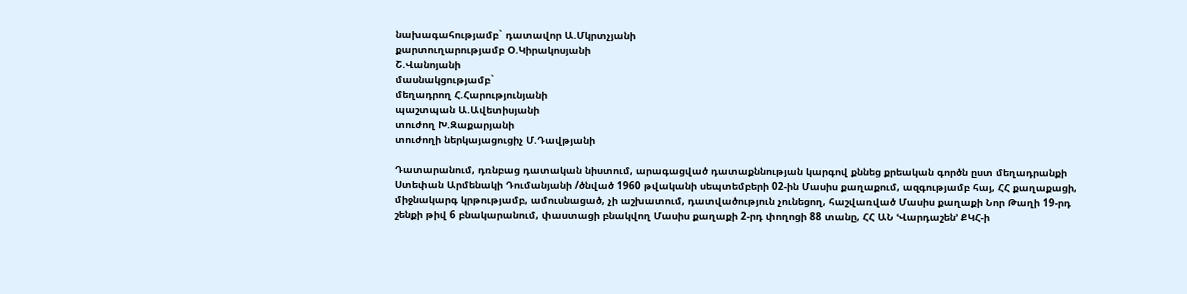նախագահությամբ` դատավոր Ա.Մկրտչյանի
քարտուղարությամբ Օ.Կիրակոսյանի
Շ.Վանոյանի
մասնակցությամբ`
մեղադրող Հ.Հարությունյանի
պաշտպան Ա.Ավետիսյանի
տուժող Խ.Զաքարյանի
տուժողի ներկայացուցիչ Մ.Դավթյանի

Դատարանում, դռնբաց դատական նիստում, արագացված դատաքննության կարգով քննեց քրեական գործն ըստ մեղադրանքի Ստեփան Արմենակի Դումանյանի /ծնված 1960 թվականի սեպտեմբերի 02-ին Մասիս քաղաքում, ազգությամբ հայ, ՀՀ քաղաքացի, միջնակարգ կրթությամբ, ամուսնացած, չի աշխատում, դատվածություն չունեցող, հաշվառված Մասիս քաղաքի Նոր Թաղի 19-րդ շենքի թիվ 6 բնակարանում, փաստացի բնակվող Մասիս քաղաքի 2-րդ փողոցի 88 տանը, ՀՀ ԱՆ ՙՎարդաշեն՚ ՔԿՀ-ի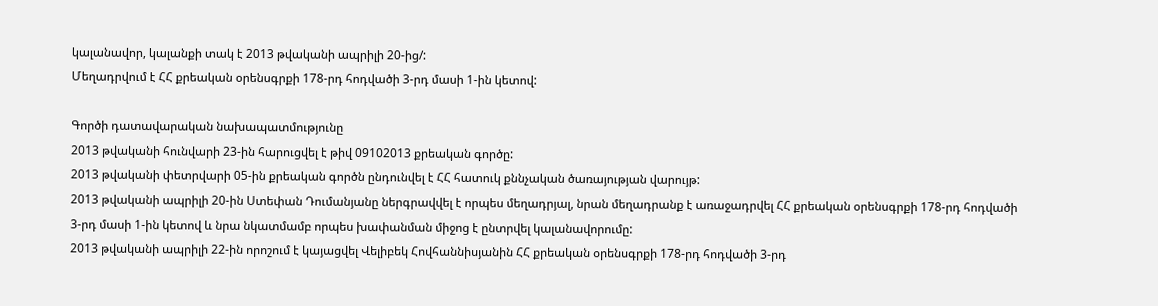կալանավոր, կալանքի տակ է 2013 թվականի ապրիլի 20-ից/:
Մեղադրվում է ՀՀ քրեական օրենսգրքի 178-րդ հոդվածի 3-րդ մասի 1-ին կետով:

Գործի դատավարական նախապատմությունը
2013 թվականի հունվարի 23-ին հարուցվել է թիվ 09102013 քրեական գործը:
2013 թվականի փետրվարի 05-ին քրեական գործն ընդունվել է ՀՀ հատուկ քննչական ծառայության վարույթ:
2013 թվականի ապրիլի 20-ին Ստեփան Դումանյանը ներգրավվել է որպես մեղադրյալ, նրան մեղադրանք է առաջադրվել ՀՀ քրեական օրենսգրքի 178-րդ հոդվածի 3-րդ մասի 1-ին կետով և նրա նկատմամբ որպես խափանման միջոց է ընտրվել կալանավորումը:
2013 թվականի ապրիլի 22-ին որոշում է կայացվել Վելիբեկ Հովհաննիսյանին ՀՀ քրեական օրենսգրքի 178-րդ հոդվածի 3-րդ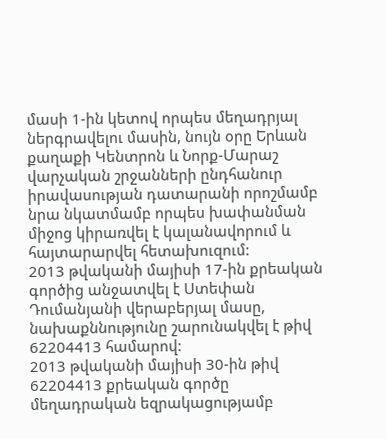մասի 1-ին կետով որպես մեղադրյալ ներգրավելու մասին, նույն օրը Երևան քաղաքի Կենտրոն և Նորք-Մարաշ վարչական շրջանների ընդհանուր իրավասության դատարանի որոշմամբ նրա նկատմամբ որպես խափանման միջոց կիրառվել է կալանավորում և հայտարարվել հետախուզում:
2013 թվականի մայիսի 17-ին քրեական գործից անջատվել է Ստեփան Դումանյանի վերաբերյալ մասը, նախաքննությունը շարունակվել է թիվ 62204413 համարով:
2013 թվականի մայիսի 30-ին թիվ 62204413 քրեական գործը մեղադրական եզրակացությամբ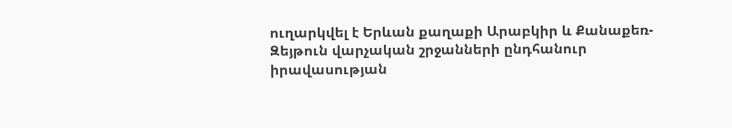ուղարկվել է Երևան քաղաքի Արաբկիր և Քանաքեռ-Զեյթուն վարչական շրջանների ընդհանուր իրավասության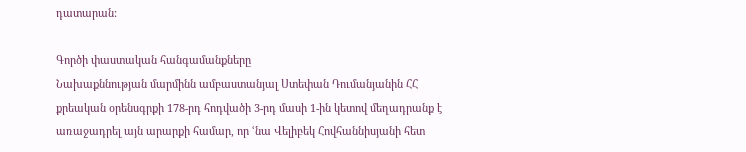դատարան:

Գործի փաստական հանգամանքները
Նախաքննության մարմինն ամբաստանյալ Ստեփան Դումանյանին ՀՀ քրեական օրենսգրքի 178-րդ հոդվածի 3-րդ մասի 1-ին կետով մեղադրանք է առաջադրել այն արարքի համար, որ ՙնա Վելիբեկ Հովհաննիսյանի հետ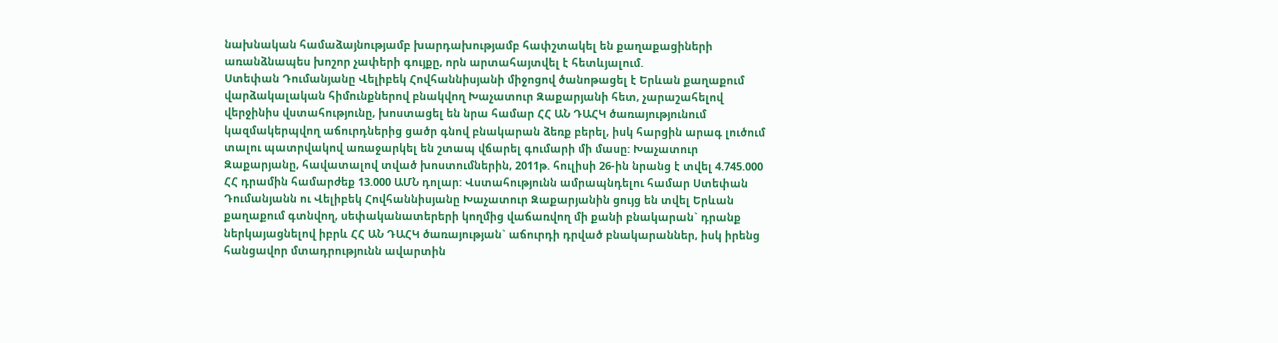նախնական համաձայնությամբ խարդախությամբ հափշտակել են քաղաքացիների առանձնապես խոշոր չափերի գույքը, որն արտահայտվել է հետևյալում.
Ստեփան Դումանյանը Վելիբեկ Հովհաննիսյանի միջոցով ծանոթացել է Երևան քաղաքում վարձակալական հիմունքներով բնակվող Խաչատուր Զաքարյանի հետ, չարաշահելով վերջինիս վստահությունը, խոստացել են նրա համար ՀՀ ԱՆ ԴԱՀԿ ծառայությունում կազմակերպվող աճուրդներից ցածր գնով բնակարան ձեռք բերել, իսկ հարցին արագ լուծում տալու պատրվակով առաջարկել են շտապ վճարել գումարի մի մասը: Խաչատուր Զաքարյանը, հավատալով տված խոստումներին, 2011թ. հուլիսի 26-ին նրանց է տվել 4.745.000 ՀՀ դրամին համարժեք 13.000 ԱՄՆ դոլար: Վստահությունն ամրապնդելու համար Ստեփան Դումանյանն ու Վելիբեկ Հովհաննիսյանը Խաչատուր Զաքարյանին ցույց են տվել Երևան քաղաքում գտնվող, սեփականատերերի կողմից վաճառվող մի քանի բնակարան` դրանք ներկայացնելով իբրև ՀՀ ԱՆ ԴԱՀԿ ծառայության` աճուրդի դրված բնակարաններ, իսկ իրենց հանցավոր մտադրությունն ավարտին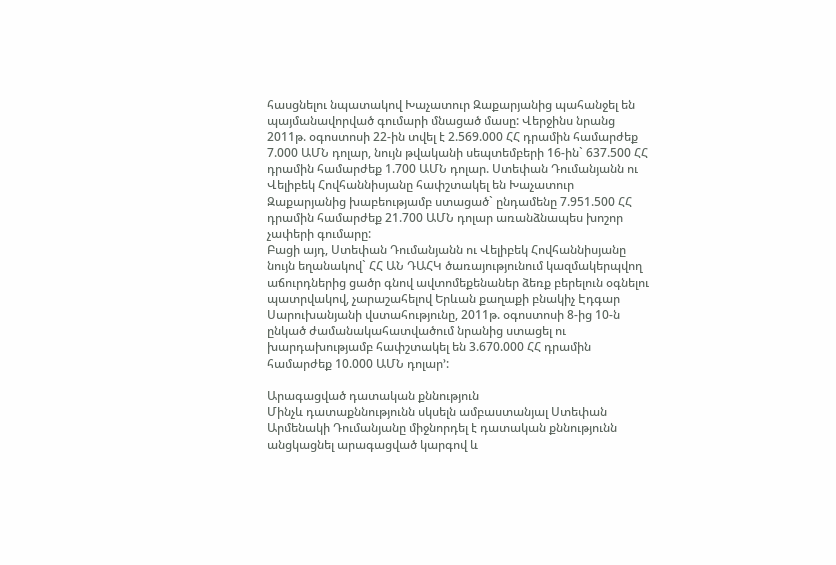հասցնելու նպատակով Խաչատուր Զաքարյանից պահանջել են պայմանավորված գումարի մնացած մասը: Վերջինս նրանց 2011թ. օգոստոսի 22-ին տվել է 2.569.000 ՀՀ դրամին համարժեք 7.000 ԱՄՆ դոլար, նույն թվականի սեպտեմբերի 16-ին` 637.500 ՀՀ դրամին համարժեք 1.700 ԱՄՆ դոլար. Ստեփան Դումանյանն ու Վելիբեկ Հովհաննիսյանը հափշտակել են Խաչատուր Զաքարյանից խաբեությամբ ստացած` ընդամենը 7.951.500 ՀՀ դրամին համարժեք 21.700 ԱՄՆ դոլար առանձնապես խոշոր չափերի գումարը:
Բացի այդ, Ստեփան Դումանյանն ու Վելիբեկ Հովհաննիսյանը նույն եղանակով` ՀՀ ԱՆ ԴԱՀԿ ծառայությունում կազմակերպվող աճուրդներից ցածր գնով ավտոմեքենաներ ձեռք բերելուն օգնելու պատրվակով, չարաշահելով Երևան քաղաքի բնակիչ Էդգար Սարուխանյանի վստահությունը, 2011թ. օգոստոսի 8-ից 10-ն ընկած ժամանակահատվածում նրանից ստացել ու խարդախությամբ հափշտակել են 3.670.000 ՀՀ դրամին համարժեք 10.000 ԱՄՆ դոլար՚:

Արագացված դատական քննություն
Մինչև դատաքննությունն սկսելն ամբաստանյալ Ստեփան Արմենակի Դումանյանը միջնորդել է դատական քննությունն անցկացնել արագացված կարգով և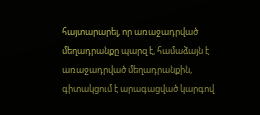հայտարարել, որ առաջադրված մեղադրանքը պարզ է, համաձայն է առաջադրված մեղադրանքին, գիտակցում է արագացված կարգով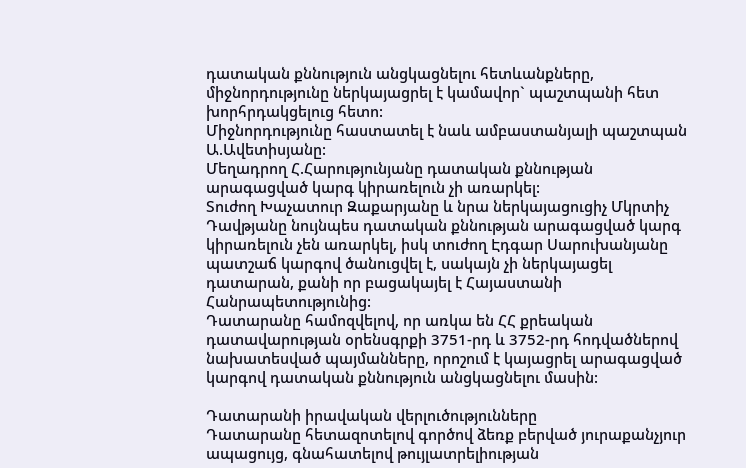դատական քննություն անցկացնելու հետևանքները, միջնորդությունը ներկայացրել է կամավոր` պաշտպանի հետ խորհրդակցելուց հետո:
Միջնորդությունը հաստատել է նաև ամբաստանյալի պաշտպան Ա.Ավետիսյանը:
Մեղադրող Հ.Հարությունյանը դատական քննության արագացված կարգ կիրառելուն չի առարկել:
Տուժող Խաչատուր Զաքարյանը և նրա ներկայացուցիչ Մկրտիչ Դավթյանը նույնպես դատական քննության արագացված կարգ կիրառելուն չեն առարկել, իսկ տուժող Էդգար Սարուխանյանը պատշաճ կարգով ծանուցվել է, սակայն չի ներկայացել դատարան, քանի որ բացակայել է Հայաստանի Հանրապետությունից:
Դատարանը համոզվելով, որ առկա են ՀՀ քրեական դատավարության օրենսգրքի 3751-րդ և 3752-րդ հոդվածներով նախատեսված պայմանները, որոշում է կայացրել արագացված կարգով դատական քննություն անցկացնելու մասին:

Դատարանի իրավական վերլուծությունները
Դատարանը հետազոտելով գործով ձեռք բերված յուրաքանչյուր ապացույց, գնահատելով թույլատրելիության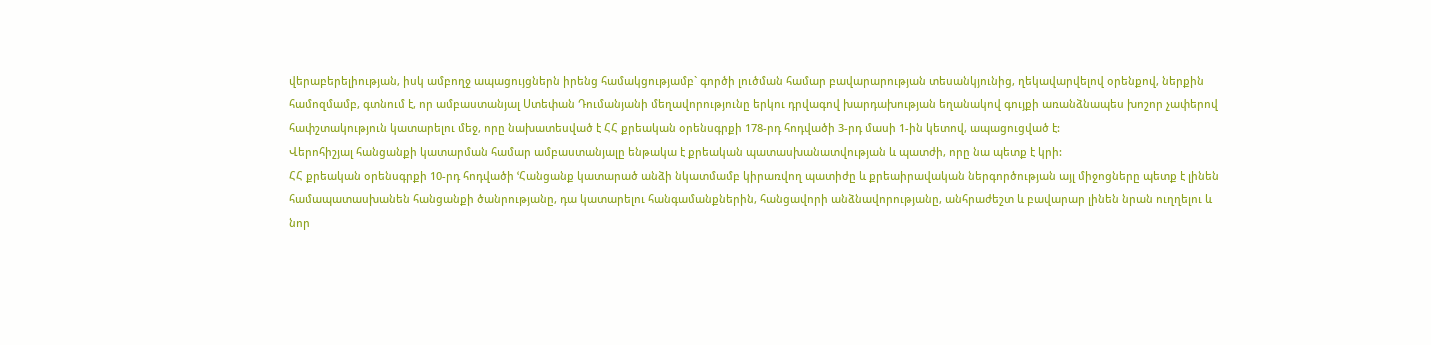վերաբերելիության, իսկ ամբողջ ապացույցներն իրենց համակցությամբ` գործի լուծման համար բավարարության տեսանկյունից, ղեկավարվելով օրենքով, ներքին համոզմամբ, գտնում է, որ ամբաստանյալ Ստեփան Դումանյանի մեղավորությունը երկու դրվագով խարդախության եղանակով գույքի առանձնապես խոշոր չափերով հափշտակություն կատարելու մեջ, որը նախատեսված է ՀՀ քրեական օրենսգրքի 178-րդ հոդվածի 3-րդ մասի 1-ին կետով, ապացուցված է:
Վերոհիշյալ հանցանքի կատարման համար ամբաստանյալը ենթակա է քրեական պատասխանատվության և պատժի, որը նա պետք է կրի:
ՀՀ քրեական օրենսգրքի 10-րդ հոդվածի ՙՀանցանք կատարած անձի նկատմամբ կիրառվող պատիժը և քրեաիրավական ներգործության այլ միջոցները պետք է լինեն համապատասխանեն հանցանքի ծանրությանը, դա կատարելու հանգամանքներին, հանցավորի անձնավորությանը, անհրաժեշտ և բավարար լինեն նրան ուղղելու և նոր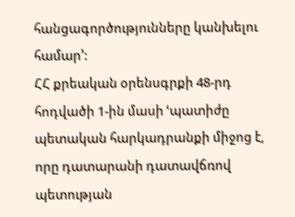հանցագործությունները կանխելու համար՚:
ՀՀ քրեական օրենսգրքի 48-րդ հոդվածի 1-ին մասի ՙպատիժը պետական հարկադրանքի միջոց է, որը դատարանի դատավճռով պետության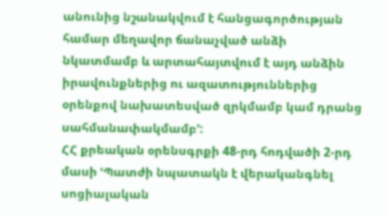անունից նշանակվում է հանցագործության համար մեղավոր ճանաչված անձի նկատմամբ և արտահայտվում է այդ անձին իրավունքներից ու ազատություններից օրենքով նախատեսված զրկմամբ կամ դրանց սահմանափակմամբ՚:
ՀՀ քրեական օրենսգրքի 48-րդ հոդվածի 2-րդ մասի ՙՊատժի նպատակն է վերականգնել սոցիալական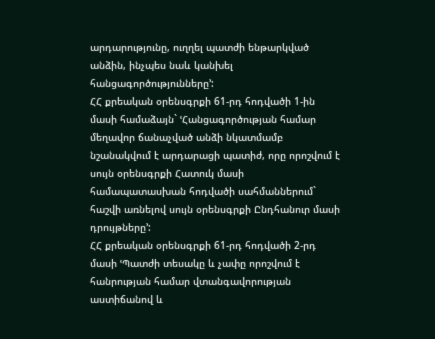արդարությունը, ուղղել պատժի ենթարկված անձին, ինչպես նաև կանխել հանցագործությունները՚:
ՀՀ քրեական օրենսգրքի 61-րդ հոդվածի 1-ին մասի համաձայն` ՙՀանցագործության համար մեղավոր ճանաչված անձի նկատմամբ նշանակվում է արդարացի պատիժ, որը որոշվում է սույն օրենսգրքի Հատուկ մասի համապատասխան հոդվածի սահմաններում` հաշվի առնելով սույն օրենսգրքի Ընդհանուր մասի դրույթները՚:
ՀՀ քրեական օրենսգրքի 61-րդ հոդվածի 2-րդ մասի ՙՊատժի տեսակը և չափը որոշվում է հանրության համար վտանգավորության աստիճանով և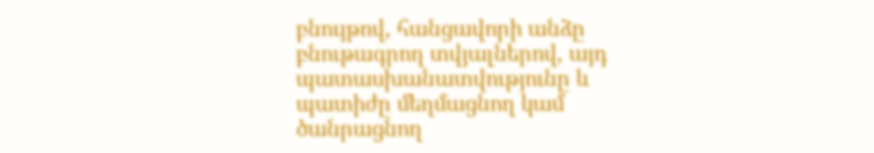բնույթով, հանցավորի անձը բնութագրող տվյալներով, այդ պատասխանատվությունը և պատիժը մեղմացնող կամ ծանրացնող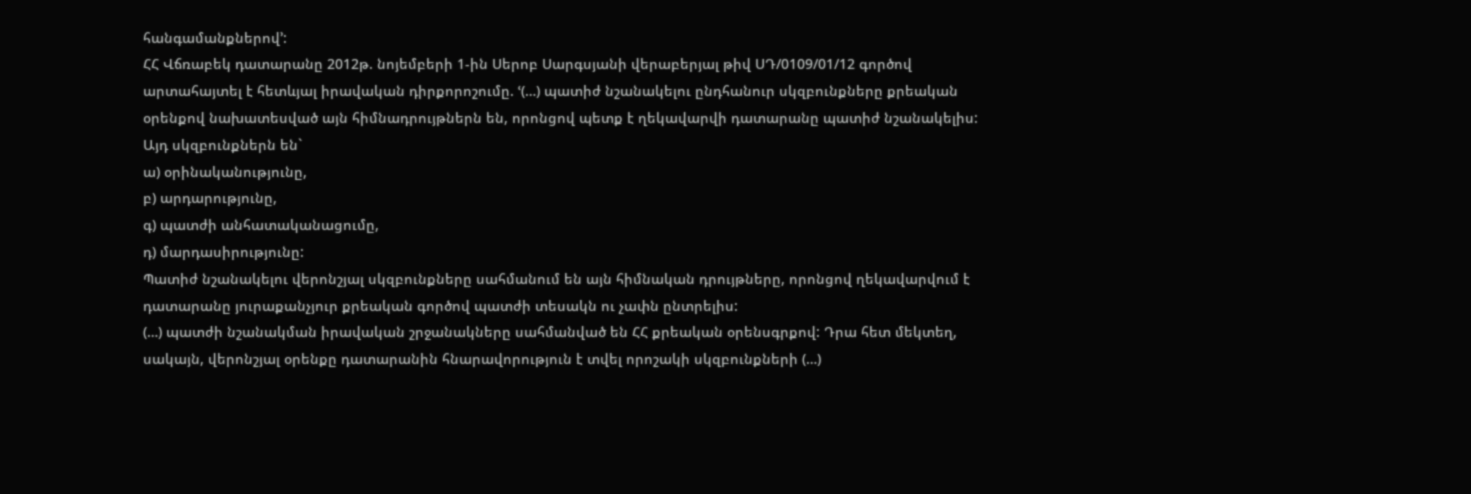հանգամանքներով՚:
ՀՀ Վճռաբեկ դատարանը 2012թ. նոյեմբերի 1-ին Սերոբ Սարգսյանի վերաբերյալ թիվ ՍԴ/0109/01/12 գործով արտահայտել է հետևյալ իրավական դիրքորոշումը. ՙ(…) պատիժ նշանակելու ընդհանուր սկզբունքները քրեական օրենքով նախատեսված այն հիմնադրույթներն են, որոնցով պետք է ղեկավարվի դատարանը պատիժ նշանակելիս: Այդ սկզբունքներն են`
ա) օրինականությունը,
բ) արդարությունը,
գ) պատժի անհատականացումը,
դ) մարդասիրությունը:
Պատիժ նշանակելու վերոնշյալ սկզբունքները սահմանում են այն հիմնական դրույթները, որոնցով ղեկավարվում է դատարանը յուրաքանչյուր քրեական գործով պատժի տեսակն ու չափն ընտրելիս:
(…) պատժի նշանակման իրավական շրջանակները սահմանված են ՀՀ քրեական օրենսգրքով: Դրա հետ մեկտեղ, սակայն, վերոնշյալ օրենքը դատարանին հնարավորություն է տվել որոշակի սկզբունքների (…)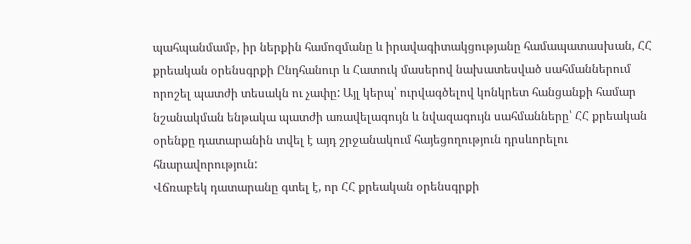պահպանմամբ, իր ներքին համոզմանը և իրավագիտակցությանը համապատասխան, ՀՀ քրեական օրենսգրքի Ընդհանուր և Հատուկ մասերով նախատեսված սահմաններում որոշել պատժի տեսակն ու չափը: Այլ կերպ՝ ուրվագծելով կոնկրետ հանցանքի համար նշանակման ենթակա պատժի առավելագույն և նվազագույն սահմանները՝ ՀՀ քրեական օրենքը դատարանին տվել է այդ շրջանակում հայեցողություն դրսևորելու հնարավորություն:
Վճռաբեկ դատարանը գտել է, որ ՀՀ քրեական օրենսգրքի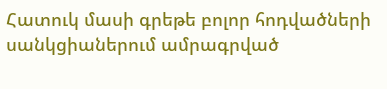Հատուկ մասի գրեթե բոլոր հոդվածների սանկցիաներում ամրագրված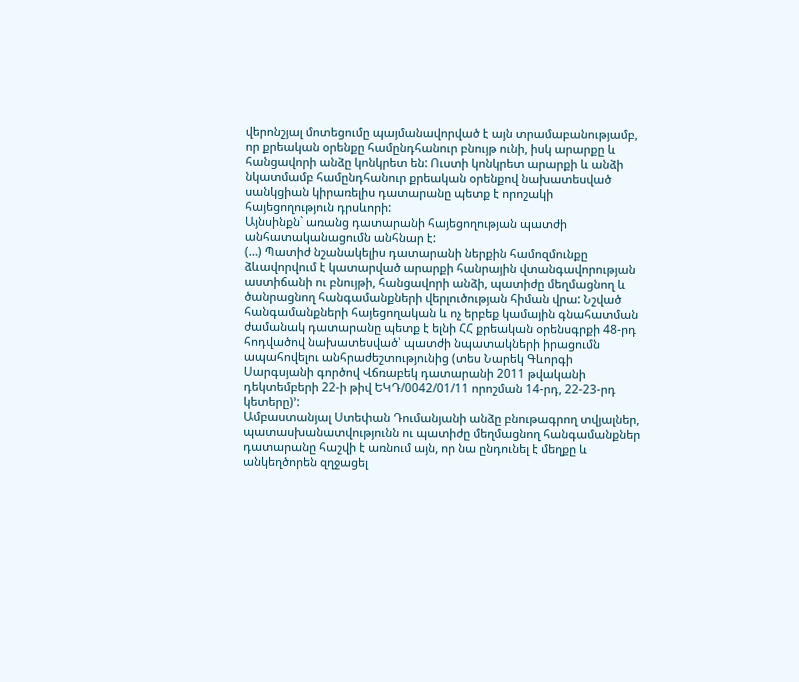վերոնշյալ մոտեցումը պայմանավորված է այն տրամաբանությամբ, որ քրեական օրենքը համընդհանուր բնույթ ունի, իսկ արարքը և հանցավորի անձը կոնկրետ են: Ուստի կոնկրետ արարքի և անձի նկատմամբ համընդհանուր քրեական օրենքով նախատեսված սանկցիան կիրառելիս դատարանը պետք է որոշակի հայեցողություն դրսևորի:
Այնսինքն` առանց դատարանի հայեցողության պատժի անհատականացումն անհնար է:
(…) Պատիժ նշանակելիս դատարանի ներքին համոզմունքը ձևավորվում է կատարված արարքի հանրային վտանգավորության աստիճանի ու բնույթի, հանցավորի անձի, պատիժը մեղմացնող և ծանրացնող հանգամանքների վերլուծության հիման վրա: Նշված հանգամանքների հայեցողական և ոչ երբեք կամային գնահատման ժամանակ դատարանը պետք է ելնի ՀՀ քրեական օրենսգրքի 48-րդ հոդվածով նախատեսված՝ պատժի նպատակների իրացումն ապահովելու անհրաժեշտությունից (տես Նարեկ Գևորգի Սարգսյանի գործով Վճռաբեկ դատարանի 2011 թվականի դեկտեմբերի 22-ի թիվ ԵԿԴ/0042/01/11 որոշման 14-րդ, 22-23-րդ կետերը)՚:
Ամբաստանյալ Ստեփան Դումանյանի անձը բնութագրող տվյալներ, պատասխանատվությունն ու պատիժը մեղմացնող հանգամանքներ դատարանը հաշվի է առնում այն, որ նա ընդունել է մեղքը և անկեղծորեն զղջացել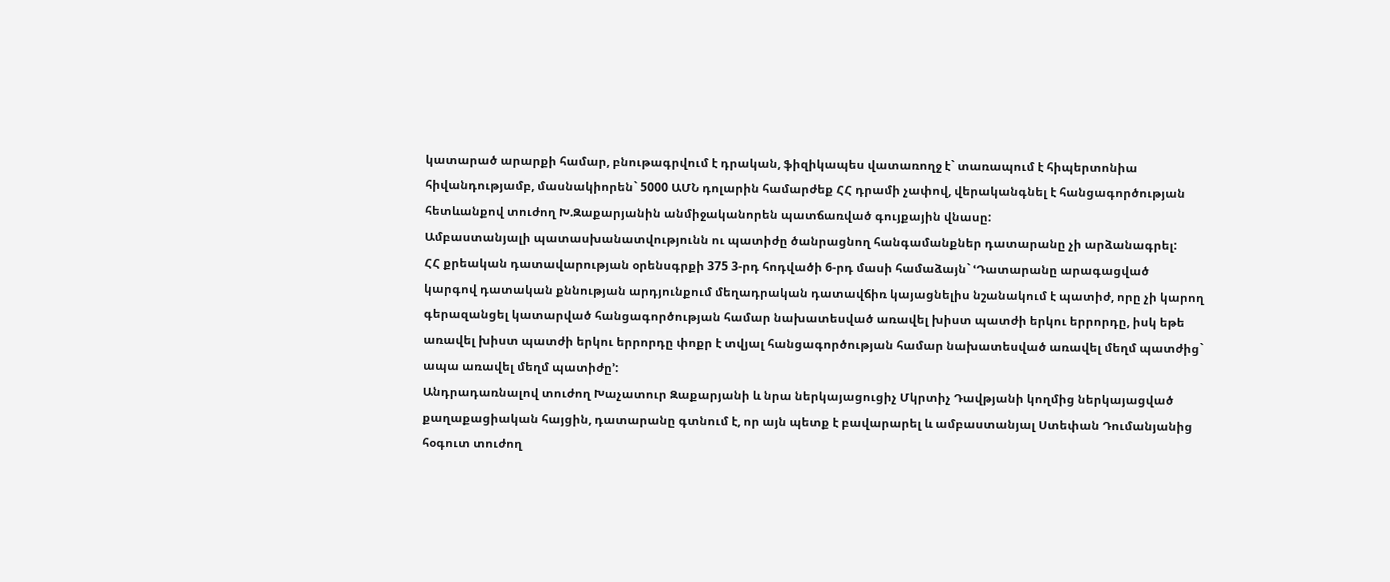կատարած արարքի համար, բնութագրվում է դրական, ֆիզիկապես վատառողջ է` տառապում է հիպերտոնիա հիվանդությամբ, մասնակիորեն` 5000 ԱՄՆ դոլարին համարժեք ՀՀ դրամի չափով, վերականգնել է հանցագործության հետևանքով տուժող Խ.Զաքարյանին անմիջականորեն պատճառված գույքային վնասը:
Ամբաստանյալի պատասխանատվությունն ու պատիժը ծանրացնող հանգամանքներ դատարանը չի արձանագրել:
ՀՀ քրեական դատավարության օրենսգրքի 375 3-րդ հոդվածի 6-րդ մասի համաձայն` ՙԴատարանը արագացված կարգով դատական քննության արդյունքում մեղադրական դատավճիռ կայացնելիս նշանակում է պատիժ, որը չի կարող գերազանցել կատարված հանցագործության համար նախատեսված առավել խիստ պատժի երկու երրորդը, իսկ եթե առավել խիստ պատժի երկու երրորդը փոքր է տվյալ հանցագործության համար նախատեսված առավել մեղմ պատժից` ապա առավել մեղմ պատիժը՚:
Անդրադառնալով տուժող Խաչատուր Զաքարյանի և նրա ներկայացուցիչ Մկրտիչ Դավթյանի կողմից ներկայացված քաղաքացիական հայցին, դատարանը գտնում է, որ այն պետք է բավարարել և ամբաստանյալ Ստեփան Դումանյանից հօգուտ տուժող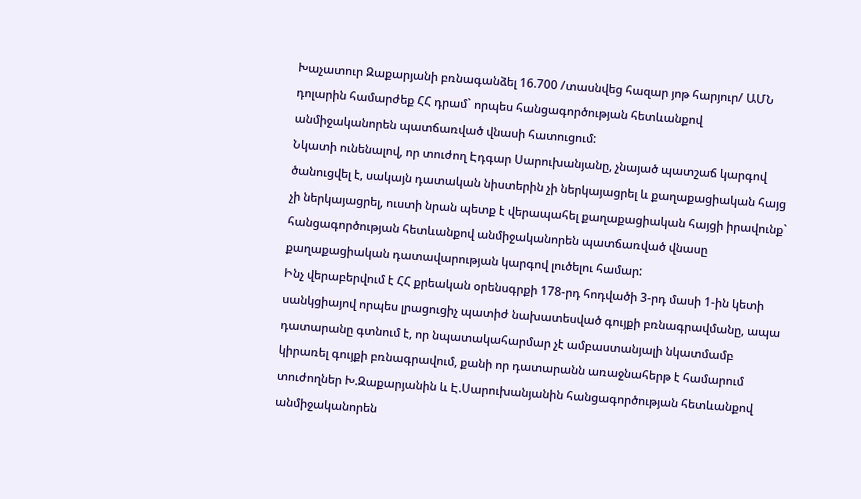Խաչատուր Զաքարյանի բռնագանձել 16.700 /տասնվեց հազար յոթ հարյուր/ ԱՄՆ դոլարին համարժեք ՀՀ դրամ` որպես հանցագործության հետևանքով անմիջականորեն պատճառված վնասի հատուցում:
Նկատի ունենալով, որ տուժող Էդգար Սարուխանյանը, չնայած պատշաճ կարգով ծանուցվել է, սակայն դատական նիստերին չի ներկայացրել և քաղաքացիական հայց չի ներկայացրել, ուստի նրան պետք է վերապահել քաղաքացիական հայցի իրավունք` հանցագործության հետևանքով անմիջականորեն պատճառված վնասը քաղաքացիական դատավարության կարգով լուծելու համար:
Ինչ վերաբերվում է ՀՀ քրեական օրենսգրքի 178-րդ հոդվածի 3-րդ մասի 1-ին կետի սանկցիայով որպես լրացուցիչ պատիժ նախատեսված գույքի բռնագրավմանը, ապա դատարանը գտնում է, որ նպատակահարմար չէ ամբաստանյալի նկատմամբ կիրառել գույքի բռնագրավում, քանի որ դատարանն առաջնահերթ է համարում տուժողներ Խ.Զաքարյանին և Է.Սարուխանյանին հանցագործության հետևանքով անմիջականորեն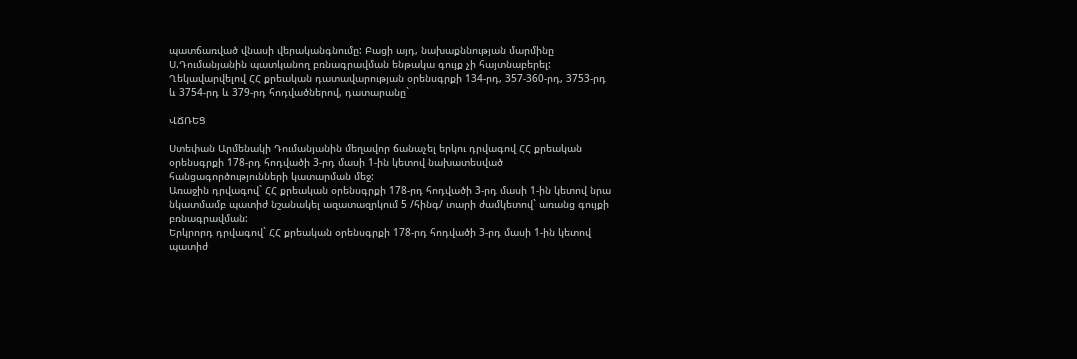պատճառված վնասի վերականգնումը: Բացի այդ, նախաքննության մարմինը Ս.Դումանյանին պատկանող բռնագրավման ենթակա գույք չի հայտնաբերել:
Ղեկավարվելով ՀՀ քրեական դատավարության օրենսգրքի 134-րդ, 357-360-րդ, 3753-րդ և 3754-րդ և 379-րդ հոդվածներով, դատարանը`

ՎՃՌԵՑ

Ստեփան Արմենակի Դումանյանին մեղավոր ճանաչել երկու դրվագով ՀՀ քրեական օրենսգրքի 178-րդ հոդվածի 3-րդ մասի 1-ին կետով նախատեսված հանցագործությունների կատարման մեջ:
Առաջին դրվագով` ՀՀ քրեական օրենսգրքի 178-րդ հոդվածի 3-րդ մասի 1-ին կետով նրա նկատմամբ պատիժ նշանակել ազատազրկում 5 /հինգ/ տարի ժամկետով` առանց գույքի բռնագրավման:
Երկրորդ դրվագով` ՀՀ քրեական օրենսգրքի 178-րդ հոդվածի 3-րդ մասի 1-ին կետով պատիժ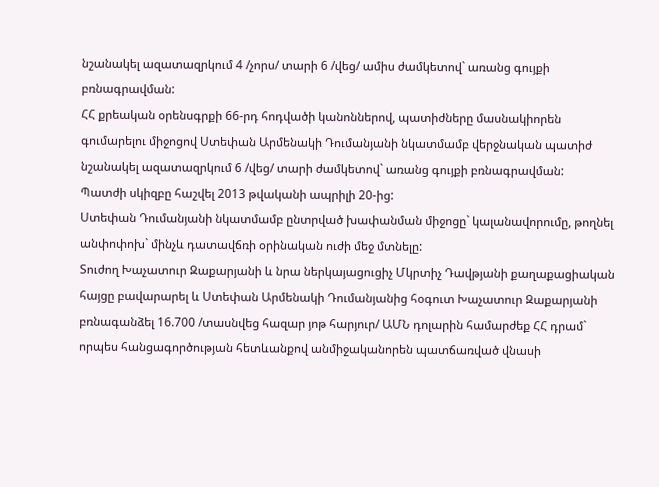նշանակել ազատազրկում 4 /չորս/ տարի 6 /վեց/ ամիս ժամկետով` առանց գույքի բռնագրավման:
ՀՀ քրեական օրենսգրքի 66-րդ հոդվածի կանոններով, պատիժները մասնակիորեն գումարելու միջոցով Ստեփան Արմենակի Դումանյանի նկատմամբ վերջնական պատիժ նշանակել ազատազրկում 6 /վեց/ տարի ժամկետով` առանց գույքի բռնագրավման:
Պատժի սկիզբը հաշվել 2013 թվականի ապրիլի 20-ից:
Ստեփան Դումանյանի նկատմամբ ընտրված խափանման միջոցը` կալանավորումը, թողնել անփոփոխ` մինչև դատավճռի օրինական ուժի մեջ մտնելը:
Տուժող Խաչատուր Զաքարյանի և նրա ներկայացուցիչ Մկրտիչ Դավթյանի քաղաքացիական հայցը բավարարել և Ստեփան Արմենակի Դումանյանից հօգուտ Խաչատուր Զաքարյանի բռնագանձել 16.700 /տասնվեց հազար յոթ հարյուր/ ԱՄՆ դոլարին համարժեք ՀՀ դրամ` որպես հանցագործության հետևանքով անմիջականորեն պատճառված վնասի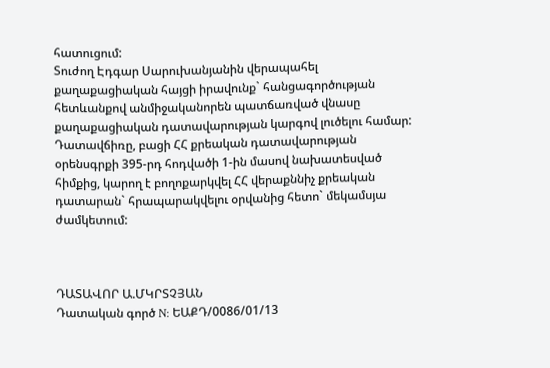հատուցում:
Տուժող Էդգար Սարուխանյանին վերապահել քաղաքացիական հայցի իրավունք` հանցագործության հետևանքով անմիջականորեն պատճառված վնասը քաղաքացիական դատավարության կարգով լուծելու համար:
Դատավճիռը, բացի ՀՀ քրեական դատավարության օրենսգրքի 395-րդ հոդվածի 1-ին մասով նախատեսված հիմքից, կարող է բողոքարկվել ՀՀ վերաքննիչ քրեական դատարան` հրապարակվելու օրվանից հետո` մեկամսյա ժամկետում:



ԴԱՏԱՎՈՐ Ա.ՄԿՐՏՉՅԱՆ
Դատական գործ N: ԵԱՔԴ/0086/01/13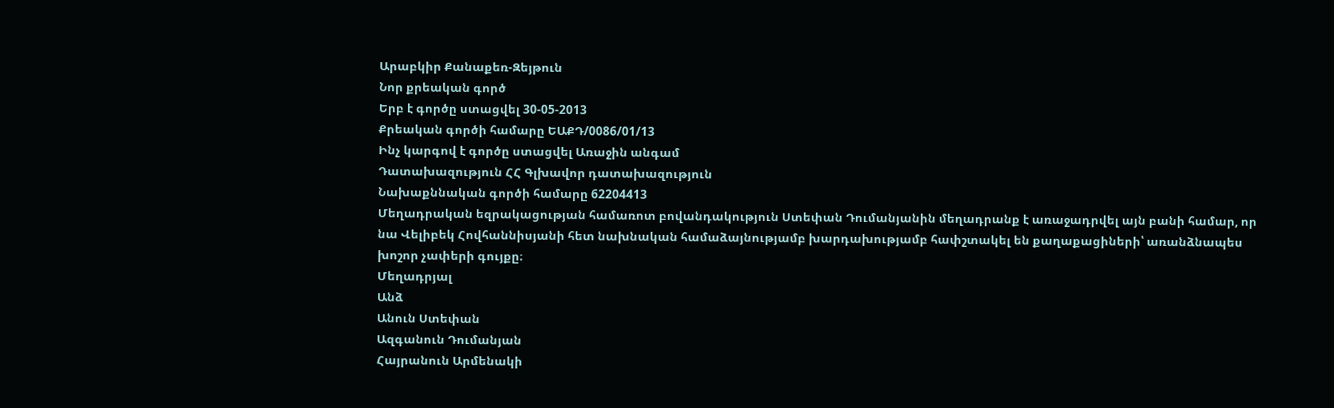Արաբկիր Քանաքեռ-Զեյթուն
Նոր քրեական գործ
Երբ է գործը ստացվել 30-05-2013
Քրեական գործի համարը ԵԱՔԴ/0086/01/13
Ինչ կարգով է գործը ստացվել Առաջին անգամ
Դատախազություն ՀՀ Գլխավոր դատախազություն
Նախաքննական գործի համարը 62204413
Մեղադրական եզրակացության համառոտ բովանդակություն Ստեփան Դումանյանին մեղադրանք է առաջադրվել այն բանի համար, որ նա Վելիբեկ Հովհաննիսյանի հետ նախնական համաձայնությամբ խարդախությամբ հափշտակել են քաղաքացիների՝ առանձնապես խոշոր չափերի գույքը։
Մեղադրյալ
Անձ
Անուն Ստեփան
Ազգանուն Դումանյան
Հայրանուն Արմենակի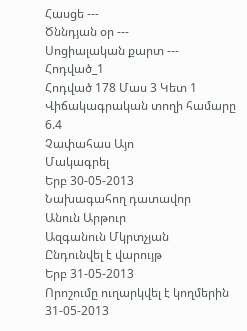Հասցե ---
Ծննդյան օր ---
Սոցիալական քարտ ---
Հոդված_1
Հոդված 178 Մաս 3 Կետ 1
Վիճակագրական տողի համարը 6.4
Չափահաս Այո
Մակագրել
Երբ 30-05-2013
Նախագահող դատավոր
Անուն Արթուր
Ազգանուն Մկրտչյան
Ընդունվել է վարույթ
Երբ 31-05-2013
Որոշումը ուղարկվել է կողմերին 31-05-2013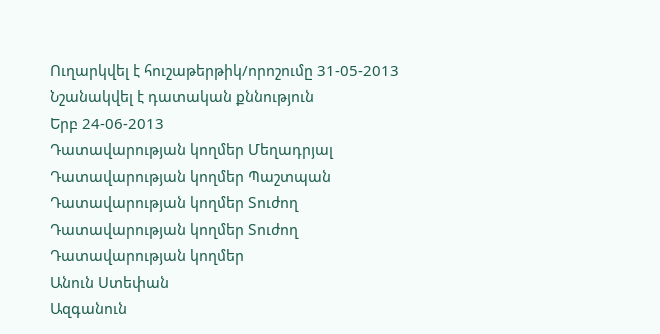Ուղարկվել է հուշաթերթիկ/որոշումը 31-05-2013
Նշանակվել է դատական քննություն
Երբ 24-06-2013
Դատավարության կողմեր Մեղադրյալ
Դատավարության կողմեր Պաշտպան
Դատավարության կողմեր Տուժող
Դատավարության կողմեր Տուժող
Դատավարության կողմեր
Անուն Ստեփան
Ազգանուն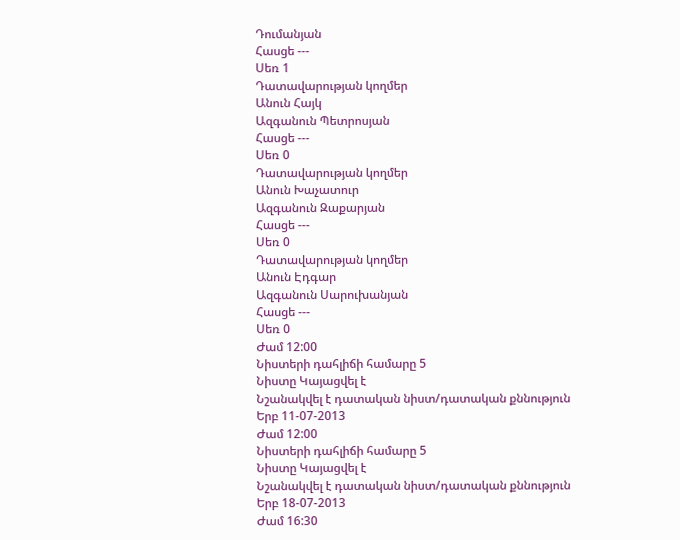Դումանյան
Հասցե ---
Սեռ 1
Դատավարության կողմեր
Անուն Հայկ
Ազգանուն Պետրոսյան
Հասցե ---
Սեռ 0
Դատավարության կողմեր
Անուն Խաչատուր
Ազգանուն Զաքարյան
Հասցե ---
Սեռ 0
Դատավարության կողմեր
Անուն Էդգար
Ազգանուն Սարուխանյան
Հասցե ---
Սեռ 0
Ժամ 12:00
Նիստերի դահլիճի համարը 5
Նիստը Կայացվել է
Նշանակվել է դատական նիստ/դատական քննություն
Երբ 11-07-2013
Ժամ 12:00
Նիստերի դահլիճի համարը 5
Նիստը Կայացվել է
Նշանակվել է դատական նիստ/դատական քննություն
Երբ 18-07-2013
Ժամ 16:30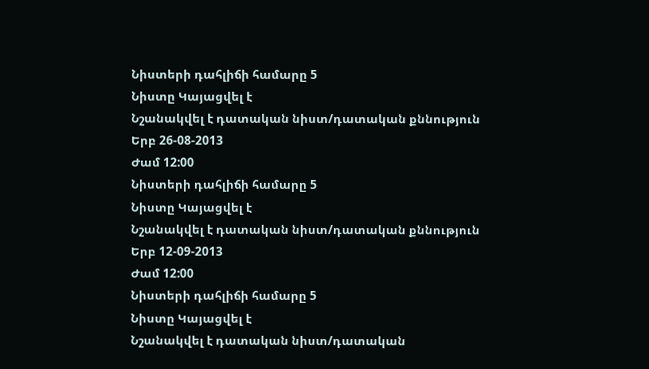Նիստերի դահլիճի համարը 5
Նիստը Կայացվել է
Նշանակվել է դատական նիստ/դատական քննություն
Երբ 26-08-2013
Ժամ 12:00
Նիստերի դահլիճի համարը 5
Նիստը Կայացվել է
Նշանակվել է դատական նիստ/դատական քննություն
Երբ 12-09-2013
Ժամ 12:00
Նիստերի դահլիճի համարը 5
Նիստը Կայացվել է
Նշանակվել է դատական նիստ/դատական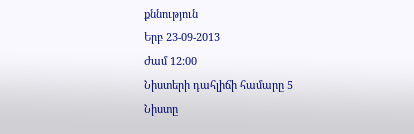քննություն
Երբ 23-09-2013
Ժամ 12:00
Նիստերի դահլիճի համարը 5
Նիստը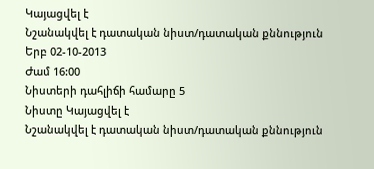Կայացվել է
Նշանակվել է դատական նիստ/դատական քննություն
Երբ 02-10-2013
Ժամ 16:00
Նիստերի դահլիճի համարը 5
Նիստը Կայացվել է
Նշանակվել է դատական նիստ/դատական քննություն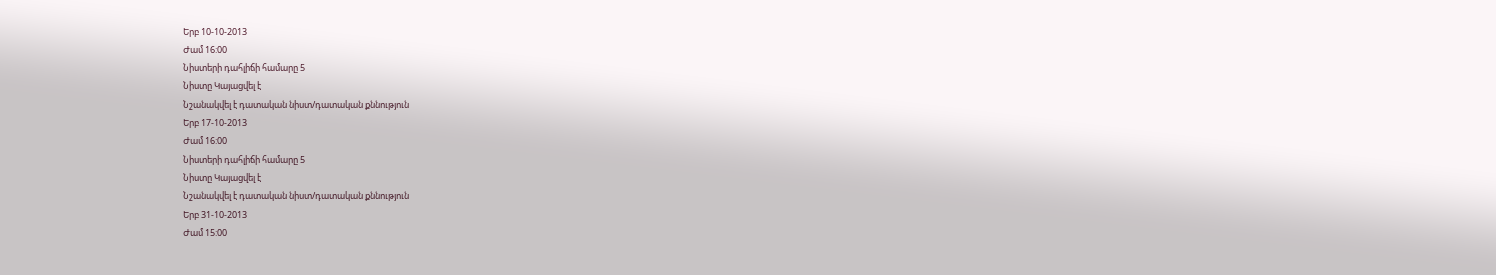Երբ 10-10-2013
Ժամ 16:00
Նիստերի դահլիճի համարը 5
Նիստը Կայացվել է
Նշանակվել է դատական նիստ/դատական քննություն
Երբ 17-10-2013
Ժամ 16:00
Նիստերի դահլիճի համարը 5
Նիստը Կայացվել է
Նշանակվել է դատական նիստ/դատական քննություն
Երբ 31-10-2013
Ժամ 15:00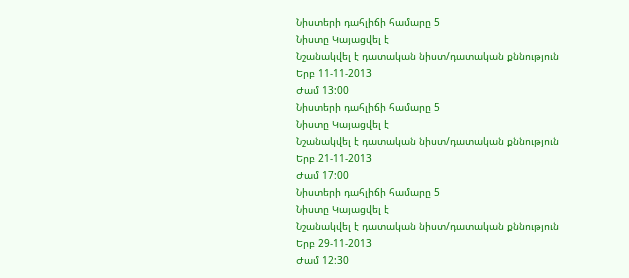Նիստերի դահլիճի համարը 5
Նիստը Կայացվել է
Նշանակվել է դատական նիստ/դատական քննություն
Երբ 11-11-2013
Ժամ 13:00
Նիստերի դահլիճի համարը 5
Նիստը Կայացվել է
Նշանակվել է դատական նիստ/դատական քննություն
Երբ 21-11-2013
Ժամ 17:00
Նիստերի դահլիճի համարը 5
Նիստը Կայացվել է
Նշանակվել է դատական նիստ/դատական քննություն
Երբ 29-11-2013
Ժամ 12:30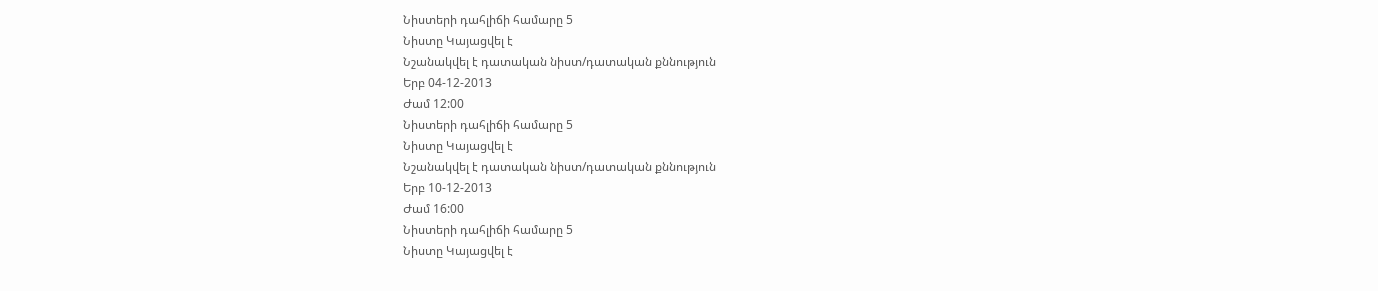Նիստերի դահլիճի համարը 5
Նիստը Կայացվել է
Նշանակվել է դատական նիստ/դատական քննություն
Երբ 04-12-2013
Ժամ 12:00
Նիստերի դահլիճի համարը 5
Նիստը Կայացվել է
Նշանակվել է դատական նիստ/դատական քննություն
Երբ 10-12-2013
Ժամ 16:00
Նիստերի դահլիճի համարը 5
Նիստը Կայացվել է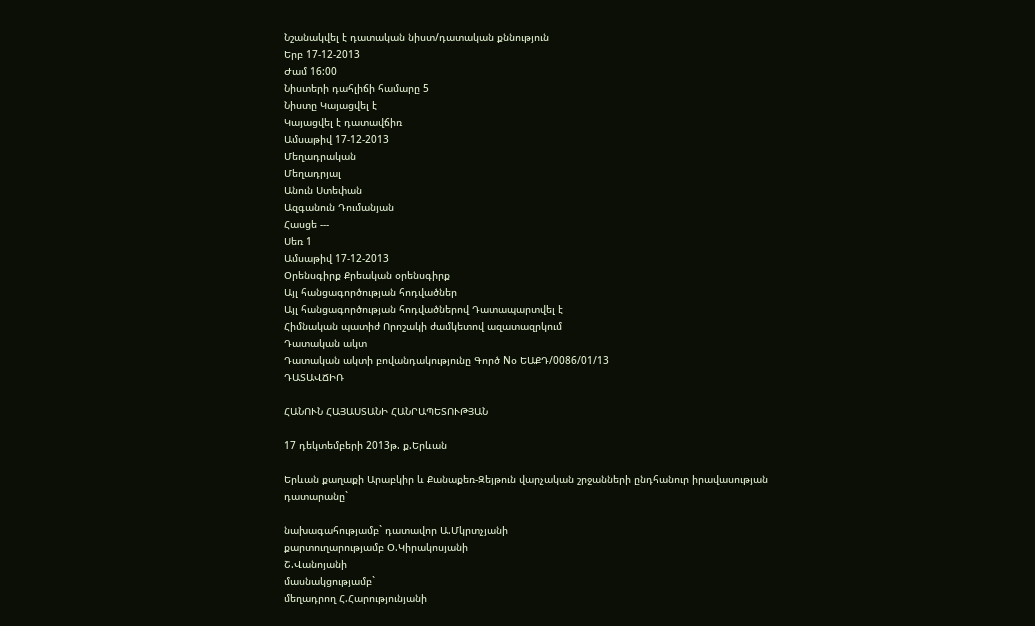Նշանակվել է դատական նիստ/դատական քննություն
Երբ 17-12-2013
Ժամ 16:00
Նիստերի դահլիճի համարը 5
Նիստը Կայացվել է
Կայացվել է դատավճիռ
Ամսաթիվ 17-12-2013
Մեղադրական
Մեղադրյալ
Անուն Ստեփան
Ազգանուն Դումանյան
Հասցե ---
Սեռ 1
Ամսաթիվ 17-12-2013
Օրենսգիրք Քրեական օրենսգիրք
Այլ հանցագործության հոդվածներ
Այլ հանցագործության հոդվածներով Դատապարտվել է
Հիմնական պատիժ Որոշակի ժամկետով ազատազրկում
Դատական ակտ
Դատական ակտի բովանդակությունը Գործ Nօ ԵԱՔԴ/0086/01/13
ԴԱՏԱՎՃԻՌ

ՀԱՆՈՒՆ ՀԱՅԱՍՏԱՆԻ ՀԱՆՐԱՊԵՏՈՒԹՅԱՆ

17 դեկտեմբերի 2013թ. ք.Երևան

Երևան քաղաքի Արաբկիր և Քանաքեռ-Զեյթուն վարչական շրջանների ընդհանուր իրավասության դատարանը`

նախագահությամբ` դատավոր Ա.Մկրտչյանի
քարտուղարությամբ Օ.Կիրակոսյանի
Շ.Վանոյանի
մասնակցությամբ`
մեղադրող Հ.Հարությունյանի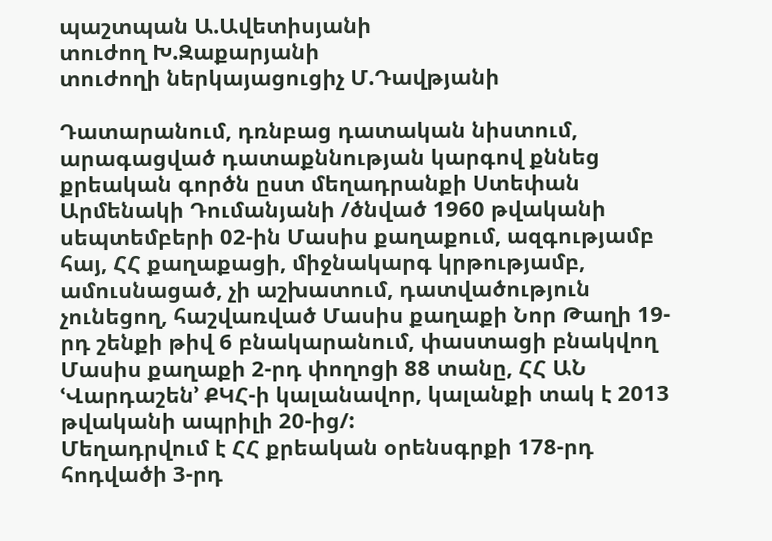պաշտպան Ա.Ավետիսյանի
տուժող Խ.Զաքարյանի
տուժողի ներկայացուցիչ Մ.Դավթյանի

Դատարանում, դռնբաց դատական նիստում, արագացված դատաքննության կարգով քննեց քրեական գործն ըստ մեղադրանքի Ստեփան Արմենակի Դումանյանի /ծնված 1960 թվականի սեպտեմբերի 02-ին Մասիս քաղաքում, ազգությամբ հայ, ՀՀ քաղաքացի, միջնակարգ կրթությամբ, ամուսնացած, չի աշխատում, դատվածություն չունեցող, հաշվառված Մասիս քաղաքի Նոր Թաղի 19-րդ շենքի թիվ 6 բնակարանում, փաստացի բնակվող Մասիս քաղաքի 2-րդ փողոցի 88 տանը, ՀՀ ԱՆ ՙՎարդաշեն՚ ՔԿՀ-ի կալանավոր, կալանքի տակ է 2013 թվականի ապրիլի 20-ից/:
Մեղադրվում է ՀՀ քրեական օրենսգրքի 178-րդ հոդվածի 3-րդ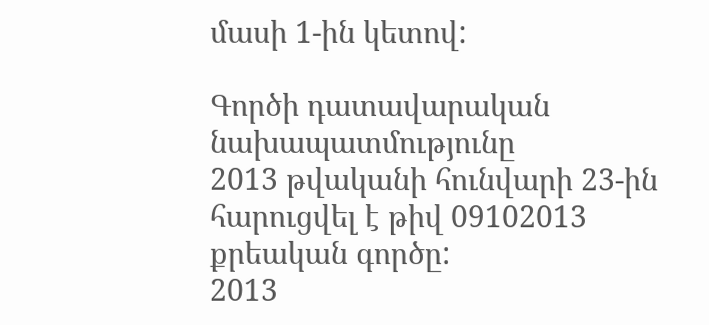մասի 1-ին կետով:

Գործի դատավարական նախապատմությունը
2013 թվականի հունվարի 23-ին հարուցվել է թիվ 09102013 քրեական գործը:
2013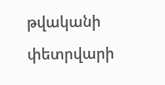թվականի փետրվարի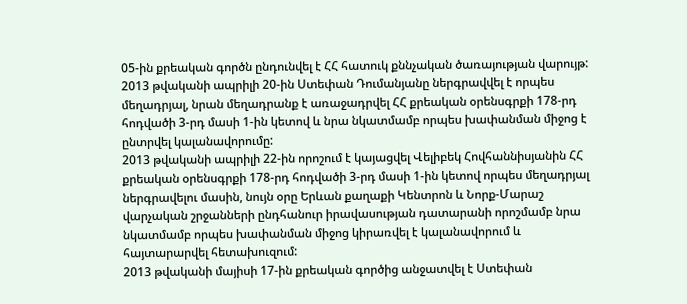05-ին քրեական գործն ընդունվել է ՀՀ հատուկ քննչական ծառայության վարույթ:
2013 թվականի ապրիլի 20-ին Ստեփան Դումանյանը ներգրավվել է որպես մեղադրյալ, նրան մեղադրանք է առաջադրվել ՀՀ քրեական օրենսգրքի 178-րդ հոդվածի 3-րդ մասի 1-ին կետով և նրա նկատմամբ որպես խափանման միջոց է ընտրվել կալանավորումը:
2013 թվականի ապրիլի 22-ին որոշում է կայացվել Վելիբեկ Հովհաննիսյանին ՀՀ քրեական օրենսգրքի 178-րդ հոդվածի 3-րդ մասի 1-ին կետով որպես մեղադրյալ ներգրավելու մասին, նույն օրը Երևան քաղաքի Կենտրոն և Նորք-Մարաշ վարչական շրջանների ընդհանուր իրավասության դատարանի որոշմամբ նրա նկատմամբ որպես խափանման միջոց կիրառվել է կալանավորում և հայտարարվել հետախուզում:
2013 թվականի մայիսի 17-ին քրեական գործից անջատվել է Ստեփան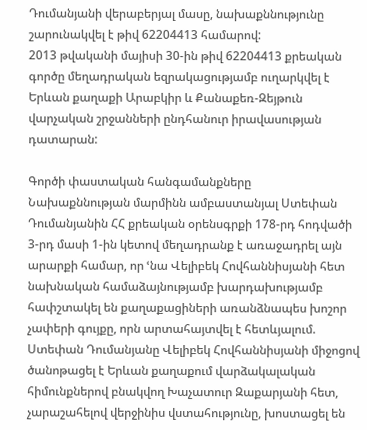Դումանյանի վերաբերյալ մասը, նախաքննությունը շարունակվել է թիվ 62204413 համարով:
2013 թվականի մայիսի 30-ին թիվ 62204413 քրեական գործը մեղադրական եզրակացությամբ ուղարկվել է Երևան քաղաքի Արաբկիր և Քանաքեռ-Զեյթուն վարչական շրջանների ընդհանուր իրավասության դատարան:

Գործի փաստական հանգամանքները
Նախաքննության մարմինն ամբաստանյալ Ստեփան Դումանյանին ՀՀ քրեական օրենսգրքի 178-րդ հոդվածի 3-րդ մասի 1-ին կետով մեղադրանք է առաջադրել այն արարքի համար, որ ՙնա Վելիբեկ Հովհաննիսյանի հետ նախնական համաձայնությամբ խարդախությամբ հափշտակել են քաղաքացիների առանձնապես խոշոր չափերի գույքը, որն արտահայտվել է հետևյալում.
Ստեփան Դումանյանը Վելիբեկ Հովհաննիսյանի միջոցով ծանոթացել է Երևան քաղաքում վարձակալական հիմունքներով բնակվող Խաչատուր Զաքարյանի հետ, չարաշահելով վերջինիս վստահությունը, խոստացել են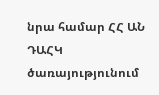նրա համար ՀՀ ԱՆ ԴԱՀԿ ծառայությունում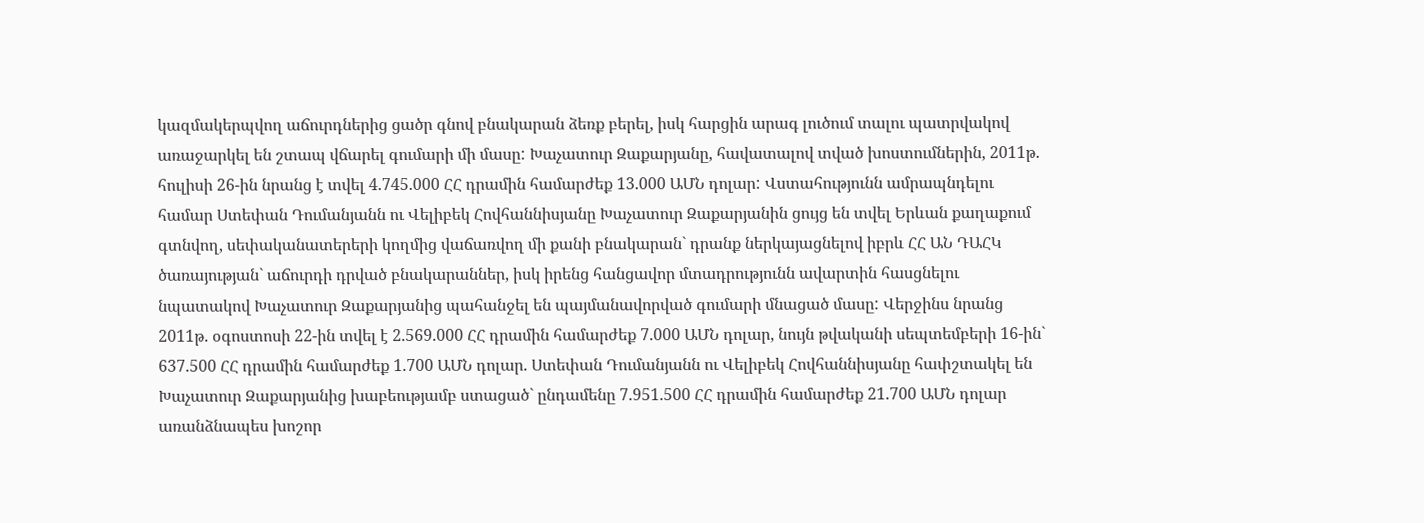կազմակերպվող աճուրդներից ցածր գնով բնակարան ձեռք բերել, իսկ հարցին արագ լուծում տալու պատրվակով առաջարկել են շտապ վճարել գումարի մի մասը: Խաչատուր Զաքարյանը, հավատալով տված խոստումներին, 2011թ. հուլիսի 26-ին նրանց է տվել 4.745.000 ՀՀ դրամին համարժեք 13.000 ԱՄՆ դոլար: Վստահությունն ամրապնդելու համար Ստեփան Դումանյանն ու Վելիբեկ Հովհաննիսյանը Խաչատուր Զաքարյանին ցույց են տվել Երևան քաղաքում գտնվող, սեփականատերերի կողմից վաճառվող մի քանի բնակարան` դրանք ներկայացնելով իբրև ՀՀ ԱՆ ԴԱՀԿ ծառայության` աճուրդի դրված բնակարաններ, իսկ իրենց հանցավոր մտադրությունն ավարտին հասցնելու նպատակով Խաչատուր Զաքարյանից պահանջել են պայմանավորված գումարի մնացած մասը: Վերջինս նրանց 2011թ. օգոստոսի 22-ին տվել է 2.569.000 ՀՀ դրամին համարժեք 7.000 ԱՄՆ դոլար, նույն թվականի սեպտեմբերի 16-ին` 637.500 ՀՀ դրամին համարժեք 1.700 ԱՄՆ դոլար. Ստեփան Դումանյանն ու Վելիբեկ Հովհաննիսյանը հափշտակել են Խաչատուր Զաքարյանից խաբեությամբ ստացած` ընդամենը 7.951.500 ՀՀ դրամին համարժեք 21.700 ԱՄՆ դոլար առանձնապես խոշոր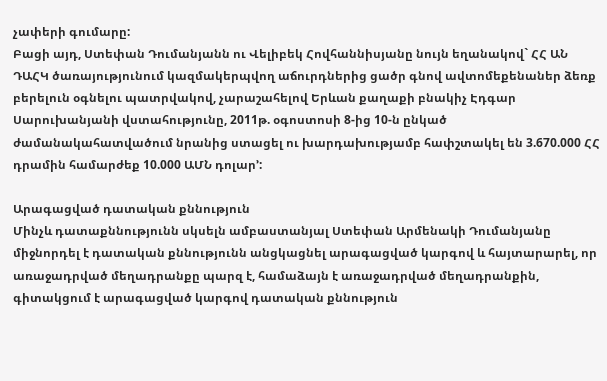չափերի գումարը:
Բացի այդ, Ստեփան Դումանյանն ու Վելիբեկ Հովհաննիսյանը նույն եղանակով` ՀՀ ԱՆ ԴԱՀԿ ծառայությունում կազմակերպվող աճուրդներից ցածր գնով ավտոմեքենաներ ձեռք բերելուն օգնելու պատրվակով, չարաշահելով Երևան քաղաքի բնակիչ Էդգար Սարուխանյանի վստահությունը, 2011թ. օգոստոսի 8-ից 10-ն ընկած ժամանակահատվածում նրանից ստացել ու խարդախությամբ հափշտակել են 3.670.000 ՀՀ դրամին համարժեք 10.000 ԱՄՆ դոլար՚:

Արագացված դատական քննություն
Մինչև դատաքննությունն սկսելն ամբաստանյալ Ստեփան Արմենակի Դումանյանը միջնորդել է դատական քննությունն անցկացնել արագացված կարգով և հայտարարել, որ առաջադրված մեղադրանքը պարզ է, համաձայն է առաջադրված մեղադրանքին, գիտակցում է արագացված կարգով դատական քննություն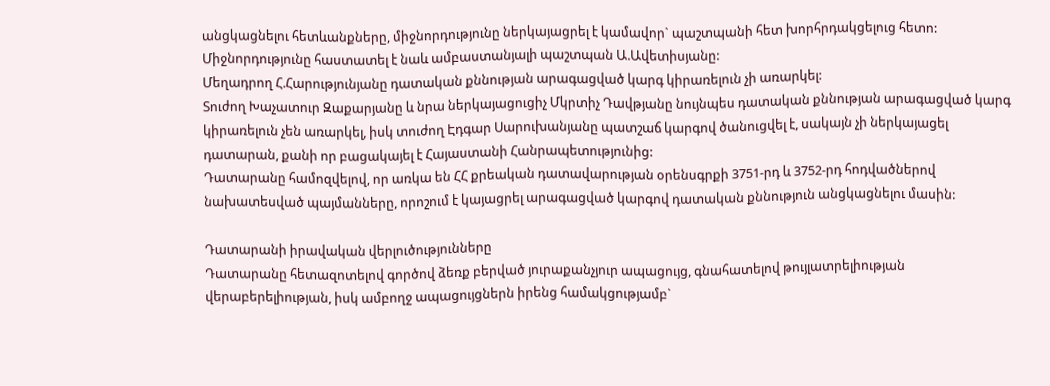անցկացնելու հետևանքները, միջնորդությունը ներկայացրել է կամավոր` պաշտպանի հետ խորհրդակցելուց հետո:
Միջնորդությունը հաստատել է նաև ամբաստանյալի պաշտպան Ա.Ավետիսյանը:
Մեղադրող Հ.Հարությունյանը դատական քննության արագացված կարգ կիրառելուն չի առարկել:
Տուժող Խաչատուր Զաքարյանը և նրա ներկայացուցիչ Մկրտիչ Դավթյանը նույնպես դատական քննության արագացված կարգ կիրառելուն չեն առարկել, իսկ տուժող Էդգար Սարուխանյանը պատշաճ կարգով ծանուցվել է, սակայն չի ներկայացել դատարան, քանի որ բացակայել է Հայաստանի Հանրապետությունից:
Դատարանը համոզվելով, որ առկա են ՀՀ քրեական դատավարության օրենսգրքի 3751-րդ և 3752-րդ հոդվածներով նախատեսված պայմանները, որոշում է կայացրել արագացված կարգով դատական քննություն անցկացնելու մասին:

Դատարանի իրավական վերլուծությունները
Դատարանը հետազոտելով գործով ձեռք բերված յուրաքանչյուր ապացույց, գնահատելով թույլատրելիության վերաբերելիության, իսկ ամբողջ ապացույցներն իրենց համակցությամբ`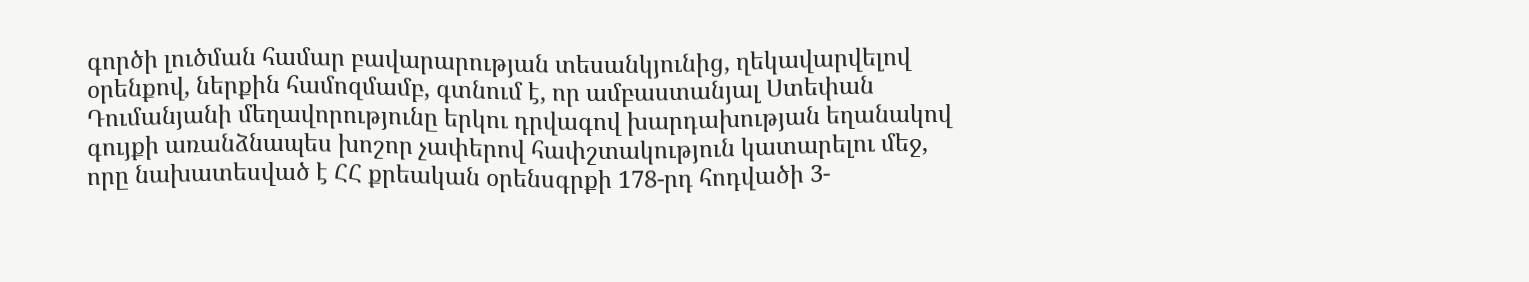գործի լուծման համար բավարարության տեսանկյունից, ղեկավարվելով օրենքով, ներքին համոզմամբ, գտնում է, որ ամբաստանյալ Ստեփան Դումանյանի մեղավորությունը երկու դրվագով խարդախության եղանակով գույքի առանձնապես խոշոր չափերով հափշտակություն կատարելու մեջ, որը նախատեսված է ՀՀ քրեական օրենսգրքի 178-րդ հոդվածի 3-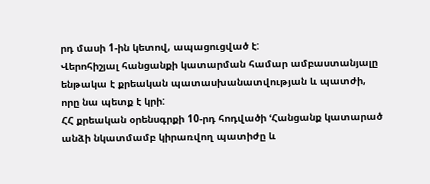րդ մասի 1-ին կետով, ապացուցված է:
Վերոհիշյալ հանցանքի կատարման համար ամբաստանյալը ենթակա է քրեական պատասխանատվության և պատժի, որը նա պետք է կրի:
ՀՀ քրեական օրենսգրքի 10-րդ հոդվածի ՙՀանցանք կատարած անձի նկատմամբ կիրառվող պատիժը և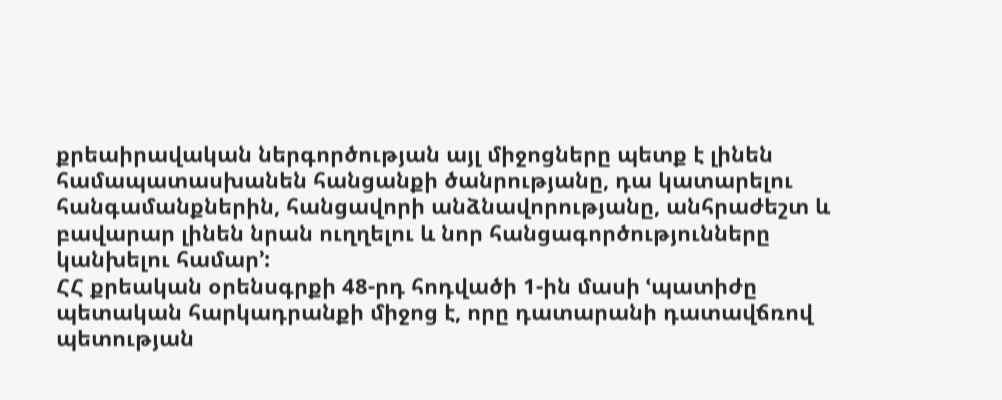քրեաիրավական ներգործության այլ միջոցները պետք է լինեն համապատասխանեն հանցանքի ծանրությանը, դա կատարելու հանգամանքներին, հանցավորի անձնավորությանը, անհրաժեշտ և բավարար լինեն նրան ուղղելու և նոր հանցագործությունները կանխելու համար՚:
ՀՀ քրեական օրենսգրքի 48-րդ հոդվածի 1-ին մասի ՙպատիժը պետական հարկադրանքի միջոց է, որը դատարանի դատավճռով պետության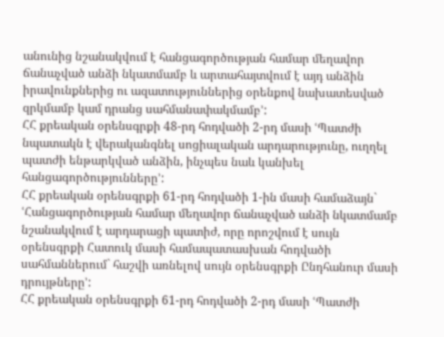անունից նշանակվում է հանցագործության համար մեղավոր ճանաչված անձի նկատմամբ և արտահայտվում է այդ անձին իրավունքներից ու ազատություններից օրենքով նախատեսված զրկմամբ կամ դրանց սահմանափակմամբ՚:
ՀՀ քրեական օրենսգրքի 48-րդ հոդվածի 2-րդ մասի ՙՊատժի նպատակն է վերականգնել սոցիալական արդարությունը, ուղղել պատժի ենթարկված անձին, ինչպես նաև կանխել հանցագործությունները՚:
ՀՀ քրեական օրենսգրքի 61-րդ հոդվածի 1-ին մասի համաձայն` ՙՀանցագործության համար մեղավոր ճանաչված անձի նկատմամբ նշանակվում է արդարացի պատիժ, որը որոշվում է սույն օրենսգրքի Հատուկ մասի համապատասխան հոդվածի սահմաններում` հաշվի առնելով սույն օրենսգրքի Ընդհանուր մասի դրույթները՚:
ՀՀ քրեական օրենսգրքի 61-րդ հոդվածի 2-րդ մասի ՙՊատժի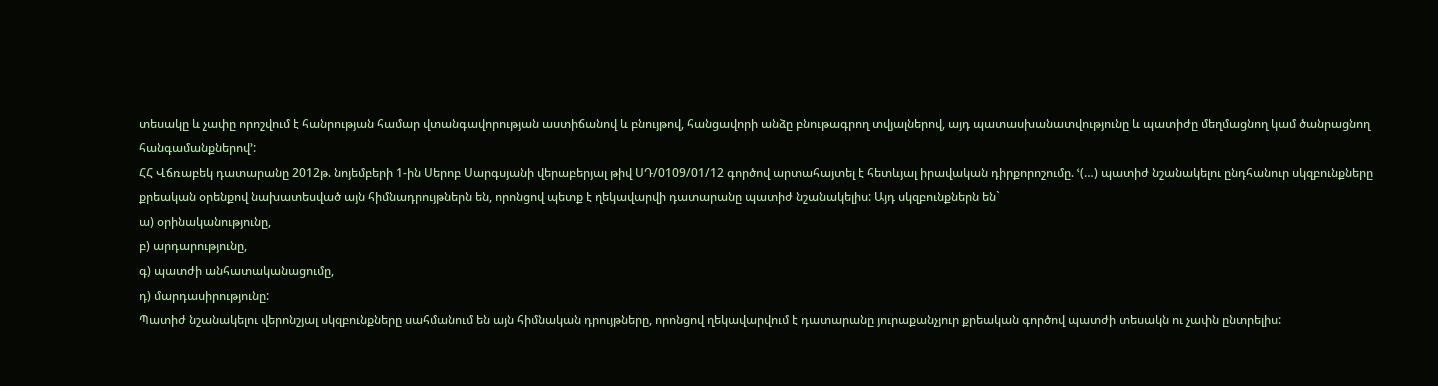տեսակը և չափը որոշվում է հանրության համար վտանգավորության աստիճանով և բնույթով, հանցավորի անձը բնութագրող տվյալներով, այդ պատասխանատվությունը և պատիժը մեղմացնող կամ ծանրացնող հանգամանքներով՚:
ՀՀ Վճռաբեկ դատարանը 2012թ. նոյեմբերի 1-ին Սերոբ Սարգսյանի վերաբերյալ թիվ ՍԴ/0109/01/12 գործով արտահայտել է հետևյալ իրավական դիրքորոշումը. ՙ(…) պատիժ նշանակելու ընդհանուր սկզբունքները քրեական օրենքով նախատեսված այն հիմնադրույթներն են, որոնցով պետք է ղեկավարվի դատարանը պատիժ նշանակելիս: Այդ սկզբունքներն են`
ա) օրինականությունը,
բ) արդարությունը,
գ) պատժի անհատականացումը,
դ) մարդասիրությունը:
Պատիժ նշանակելու վերոնշյալ սկզբունքները սահմանում են այն հիմնական դրույթները, որոնցով ղեկավարվում է դատարանը յուրաքանչյուր քրեական գործով պատժի տեսակն ու չափն ընտրելիս: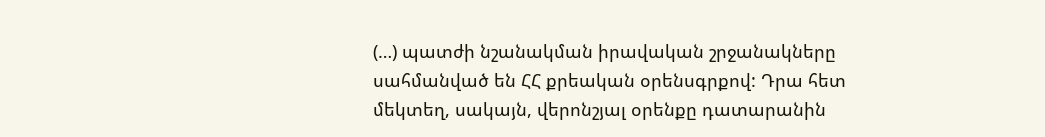(…) պատժի նշանակման իրավական շրջանակները սահմանված են ՀՀ քրեական օրենսգրքով: Դրա հետ մեկտեղ, սակայն, վերոնշյալ օրենքը դատարանին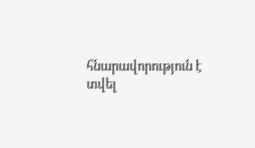հնարավորություն է տվել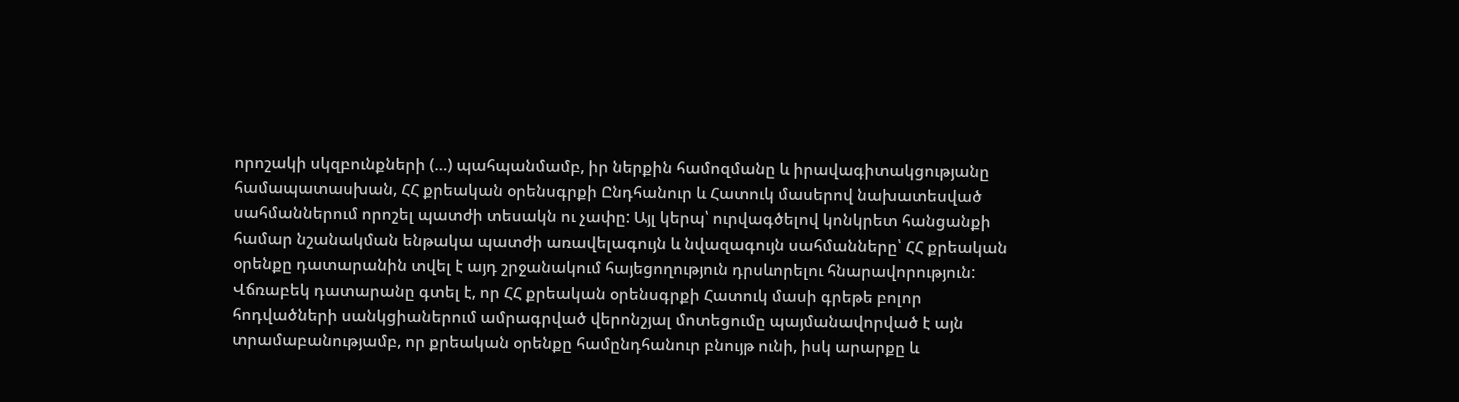որոշակի սկզբունքների (…) պահպանմամբ, իր ներքին համոզմանը և իրավագիտակցությանը համապատասխան, ՀՀ քրեական օրենսգրքի Ընդհանուր և Հատուկ մասերով նախատեսված սահմաններում որոշել պատժի տեսակն ու չափը: Այլ կերպ՝ ուրվագծելով կոնկրետ հանցանքի համար նշանակման ենթակա պատժի առավելագույն և նվազագույն սահմանները՝ ՀՀ քրեական օրենքը դատարանին տվել է այդ շրջանակում հայեցողություն դրսևորելու հնարավորություն:
Վճռաբեկ դատարանը գտել է, որ ՀՀ քրեական օրենսգրքի Հատուկ մասի գրեթե բոլոր հոդվածների սանկցիաներում ամրագրված վերոնշյալ մոտեցումը պայմանավորված է այն տրամաբանությամբ, որ քրեական օրենքը համընդհանուր բնույթ ունի, իսկ արարքը և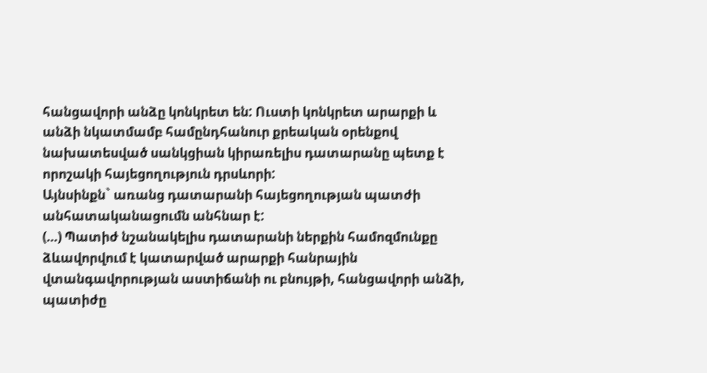հանցավորի անձը կոնկրետ են: Ուստի կոնկրետ արարքի և անձի նկատմամբ համընդհանուր քրեական օրենքով նախատեսված սանկցիան կիրառելիս դատարանը պետք է որոշակի հայեցողություն դրսևորի:
Այնսինքն` առանց դատարանի հայեցողության պատժի անհատականացումն անհնար է:
(…) Պատիժ նշանակելիս դատարանի ներքին համոզմունքը ձևավորվում է կատարված արարքի հանրային վտանգավորության աստիճանի ու բնույթի, հանցավորի անձի, պատիժը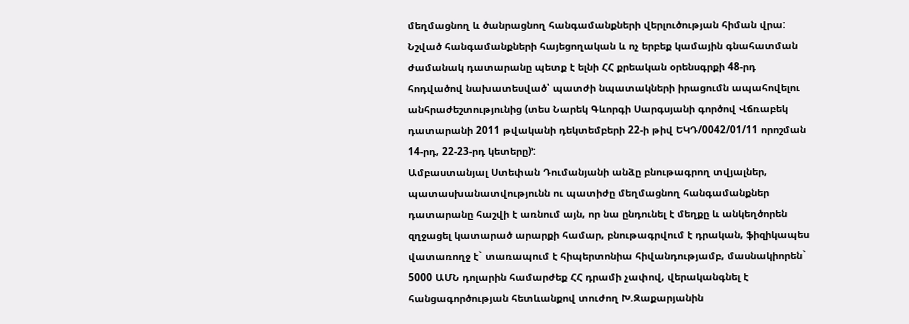մեղմացնող և ծանրացնող հանգամանքների վերլուծության հիման վրա: Նշված հանգամանքների հայեցողական և ոչ երբեք կամային գնահատման ժամանակ դատարանը պետք է ելնի ՀՀ քրեական օրենսգրքի 48-րդ հոդվածով նախատեսված՝ պատժի նպատակների իրացումն ապահովելու անհրաժեշտությունից (տես Նարեկ Գևորգի Սարգսյանի գործով Վճռաբեկ դատարանի 2011 թվականի դեկտեմբերի 22-ի թիվ ԵԿԴ/0042/01/11 որոշման 14-րդ, 22-23-րդ կետերը)՚:
Ամբաստանյալ Ստեփան Դումանյանի անձը բնութագրող տվյալներ, պատասխանատվությունն ու պատիժը մեղմացնող հանգամանքներ դատարանը հաշվի է առնում այն, որ նա ընդունել է մեղքը և անկեղծորեն զղջացել կատարած արարքի համար, բնութագրվում է դրական, ֆիզիկապես վատառողջ է` տառապում է հիպերտոնիա հիվանդությամբ, մասնակիորեն` 5000 ԱՄՆ դոլարին համարժեք ՀՀ դրամի չափով, վերականգնել է հանցագործության հետևանքով տուժող Խ.Զաքարյանին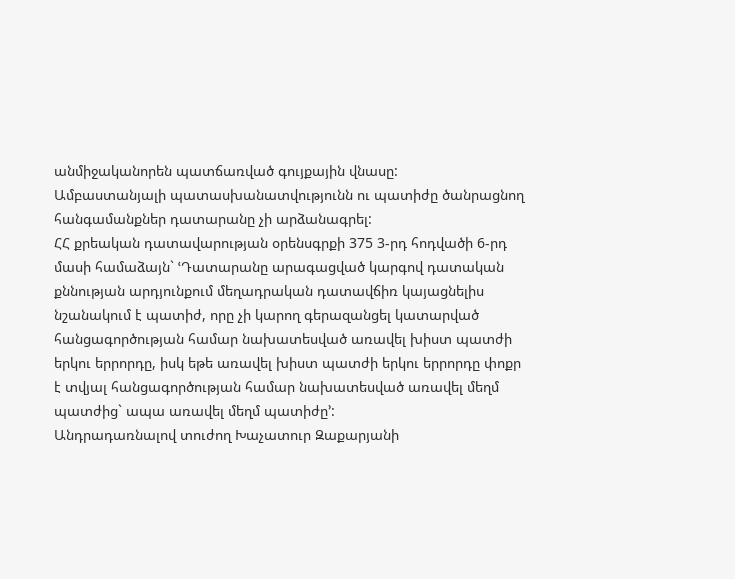անմիջականորեն պատճառված գույքային վնասը:
Ամբաստանյալի պատասխանատվությունն ու պատիժը ծանրացնող հանգամանքներ դատարանը չի արձանագրել:
ՀՀ քրեական դատավարության օրենսգրքի 375 3-րդ հոդվածի 6-րդ մասի համաձայն` ՙԴատարանը արագացված կարգով դատական քննության արդյունքում մեղադրական դատավճիռ կայացնելիս նշանակում է պատիժ, որը չի կարող գերազանցել կատարված հանցագործության համար նախատեսված առավել խիստ պատժի երկու երրորդը, իսկ եթե առավել խիստ պատժի երկու երրորդը փոքր է տվյալ հանցագործության համար նախատեսված առավել մեղմ պատժից` ապա առավել մեղմ պատիժը՚:
Անդրադառնալով տուժող Խաչատուր Զաքարյանի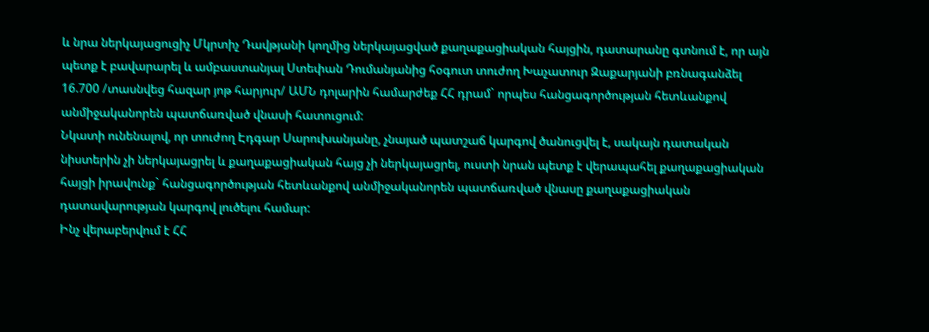և նրա ներկայացուցիչ Մկրտիչ Դավթյանի կողմից ներկայացված քաղաքացիական հայցին, դատարանը գտնում է, որ այն պետք է բավարարել և ամբաստանյալ Ստեփան Դումանյանից հօգուտ տուժող Խաչատուր Զաքարյանի բռնագանձել 16.700 /տասնվեց հազար յոթ հարյուր/ ԱՄՆ դոլարին համարժեք ՀՀ դրամ` որպես հանցագործության հետևանքով անմիջականորեն պատճառված վնասի հատուցում:
Նկատի ունենալով, որ տուժող Էդգար Սարուխանյանը, չնայած պատշաճ կարգով ծանուցվել է, սակայն դատական նիստերին չի ներկայացրել և քաղաքացիական հայց չի ներկայացրել, ուստի նրան պետք է վերապահել քաղաքացիական հայցի իրավունք` հանցագործության հետևանքով անմիջականորեն պատճառված վնասը քաղաքացիական դատավարության կարգով լուծելու համար:
Ինչ վերաբերվում է ՀՀ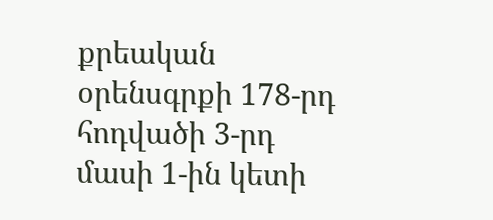քրեական օրենսգրքի 178-րդ հոդվածի 3-րդ մասի 1-ին կետի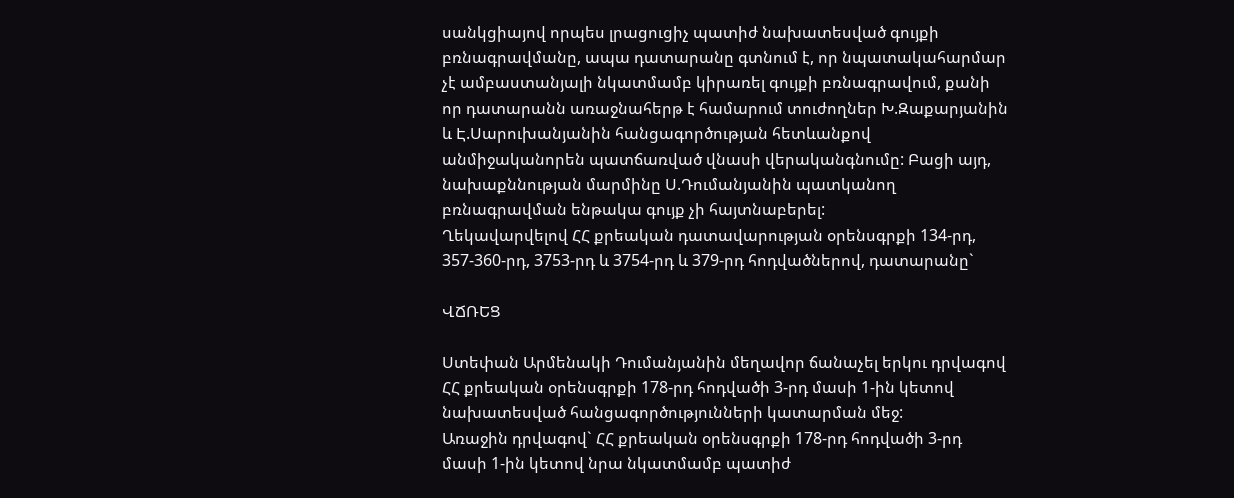սանկցիայով որպես լրացուցիչ պատիժ նախատեսված գույքի բռնագրավմանը, ապա դատարանը գտնում է, որ նպատակահարմար չէ ամբաստանյալի նկատմամբ կիրառել գույքի բռնագրավում, քանի որ դատարանն առաջնահերթ է համարում տուժողներ Խ.Զաքարյանին և Է.Սարուխանյանին հանցագործության հետևանքով անմիջականորեն պատճառված վնասի վերականգնումը: Բացի այդ, նախաքննության մարմինը Ս.Դումանյանին պատկանող բռնագրավման ենթակա գույք չի հայտնաբերել:
Ղեկավարվելով ՀՀ քրեական դատավարության օրենսգրքի 134-րդ, 357-360-րդ, 3753-րդ և 3754-րդ և 379-րդ հոդվածներով, դատարանը`

ՎՃՌԵՑ

Ստեփան Արմենակի Դումանյանին մեղավոր ճանաչել երկու դրվագով ՀՀ քրեական օրենսգրքի 178-րդ հոդվածի 3-րդ մասի 1-ին կետով նախատեսված հանցագործությունների կատարման մեջ:
Առաջին դրվագով` ՀՀ քրեական օրենսգրքի 178-րդ հոդվածի 3-րդ մասի 1-ին կետով նրա նկատմամբ պատիժ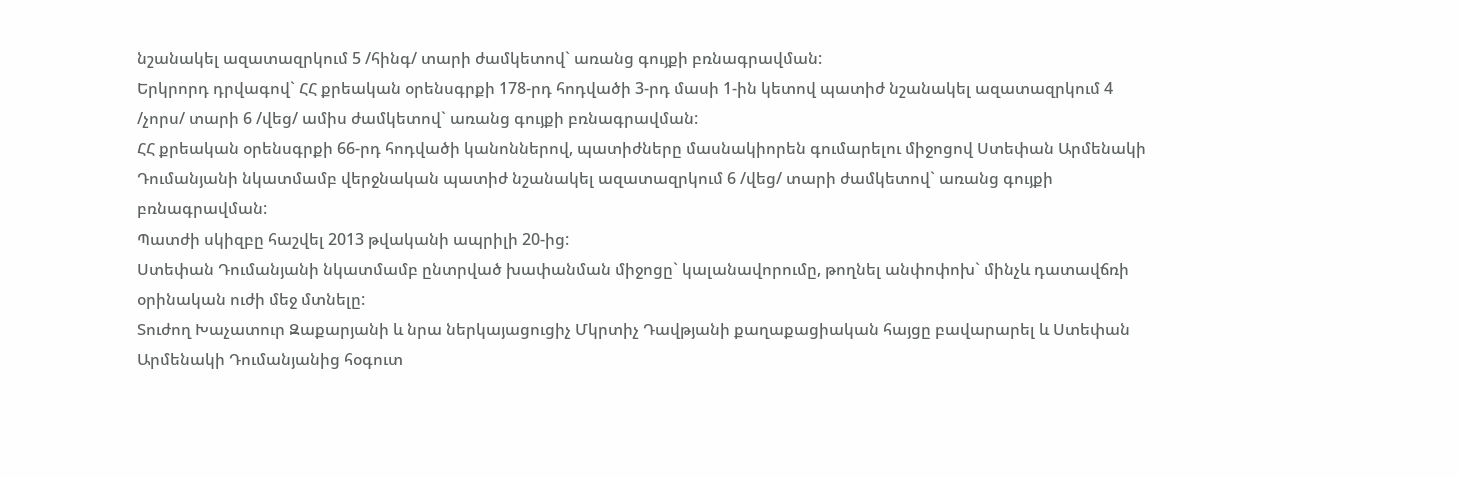նշանակել ազատազրկում 5 /հինգ/ տարի ժամկետով` առանց գույքի բռնագրավման:
Երկրորդ դրվագով` ՀՀ քրեական օրենսգրքի 178-րդ հոդվածի 3-րդ մասի 1-ին կետով պատիժ նշանակել ազատազրկում 4 /չորս/ տարի 6 /վեց/ ամիս ժամկետով` առանց գույքի բռնագրավման:
ՀՀ քրեական օրենսգրքի 66-րդ հոդվածի կանոններով, պատիժները մասնակիորեն գումարելու միջոցով Ստեփան Արմենակի Դումանյանի նկատմամբ վերջնական պատիժ նշանակել ազատազրկում 6 /վեց/ տարի ժամկետով` առանց գույքի բռնագրավման:
Պատժի սկիզբը հաշվել 2013 թվականի ապրիլի 20-ից:
Ստեփան Դումանյանի նկատմամբ ընտրված խափանման միջոցը` կալանավորումը, թողնել անփոփոխ` մինչև դատավճռի օրինական ուժի մեջ մտնելը:
Տուժող Խաչատուր Զաքարյանի և նրա ներկայացուցիչ Մկրտիչ Դավթյանի քաղաքացիական հայցը բավարարել և Ստեփան Արմենակի Դումանյանից հօգուտ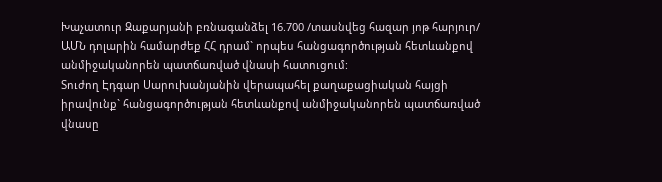Խաչատուր Զաքարյանի բռնագանձել 16.700 /տասնվեց հազար յոթ հարյուր/ ԱՄՆ դոլարին համարժեք ՀՀ դրամ` որպես հանցագործության հետևանքով անմիջականորեն պատճառված վնասի հատուցում:
Տուժող Էդգար Սարուխանյանին վերապահել քաղաքացիական հայցի իրավունք` հանցագործության հետևանքով անմիջականորեն պատճառված վնասը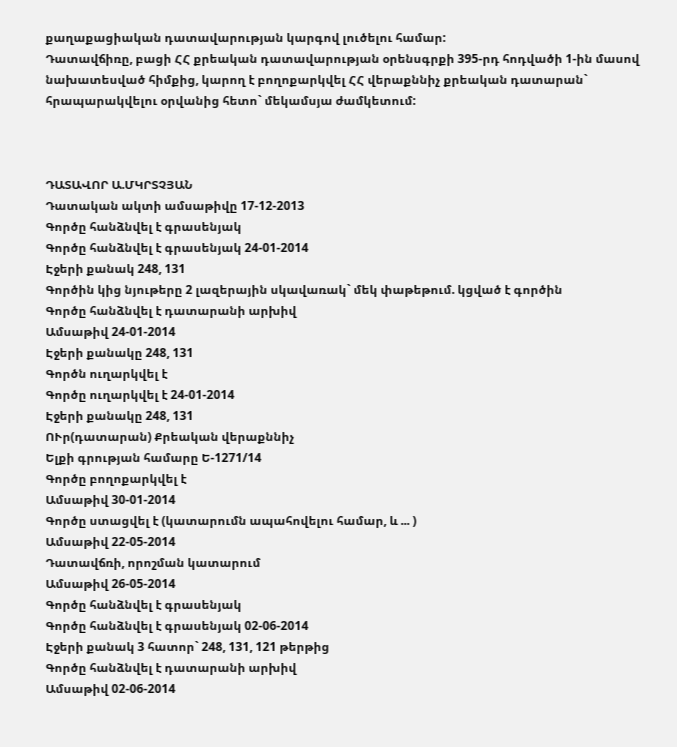քաղաքացիական դատավարության կարգով լուծելու համար:
Դատավճիռը, բացի ՀՀ քրեական դատավարության օրենսգրքի 395-րդ հոդվածի 1-ին մասով նախատեսված հիմքից, կարող է բողոքարկվել ՀՀ վերաքննիչ քրեական դատարան` հրապարակվելու օրվանից հետո` մեկամսյա ժամկետում:



ԴԱՏԱՎՈՐ Ա.ՄԿՐՏՉՅԱՆ
Դատական ակտի ամսաթիվը 17-12-2013
Գործը հանձնվել է գրասենյակ
Գործը հանձնվել է գրասենյակ 24-01-2014
Էջերի քանակ 248, 131
Գործին կից նյութերը 2 լազերային սկավառակ` մեկ փաթեթում. կցված է գործին
Գործը հանձնվել է դատարանի արխիվ
Ամսաթիվ 24-01-2014
Էջերի քանակը 248, 131
Գործն ուղարկվել է
Գործը ուղարկվել է 24-01-2014
Էջերի քանակը 248, 131
ՈՒր(դատարան) Քրեական վերաքննիչ
Ելքի գրության համարը Ե-1271/14
Գործը բողոքարկվել է
Ամսաթիվ 30-01-2014
Գործը ստացվել է (կատարումն ապահովելու համար, և ... )
Ամսաթիվ 22-05-2014
Դատավճռի, որոշման կատարում
Ամսաթիվ 26-05-2014
Գործը հանձնվել է գրասենյակ
Գործը հանձնվել է գրասենյակ 02-06-2014
Էջերի քանակ 3 հատոր` 248, 131, 121 թերթից
Գործը հանձնվել է դատարանի արխիվ
Ամսաթիվ 02-06-2014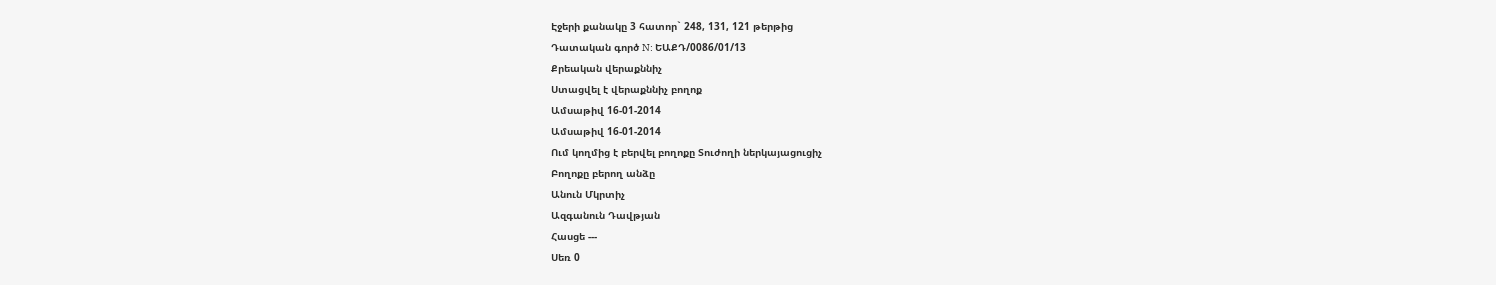Էջերի քանակը 3 հատոր` 248, 131, 121 թերթից
Դատական գործ N: ԵԱՔԴ/0086/01/13
Քրեական վերաքննիչ
Ստացվել է վերաքննիչ բողոք
Ամսաթիվ 16-01-2014
Ամսաթիվ 16-01-2014
Ում կողմից է բերվել բողոքը Տուժողի ներկայացուցիչ
Բողոքը բերող անձը
Անուն Մկրտիչ
Ազգանուն Դավթյան
Հասցե ---
Սեռ 0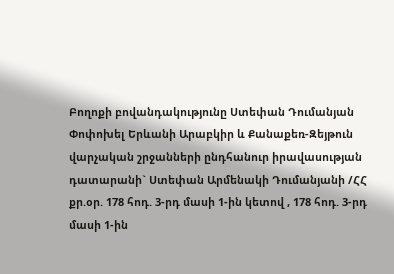Բողոքի բովանդակությունը Ստեփան Դումանյան Փոփոխել Երևանի Արաբկիր և Քանաքեռ-Զեյթուն վարչական շրջանների ընդհանուր իրավասության դատարանի` Ստեփան Արմենակի Դումանյանի /ՀՀ քր.օր. 178 հոդ. 3-րդ մասի 1-ին կետով , 178 հոդ. 3-րդ մասի 1-ին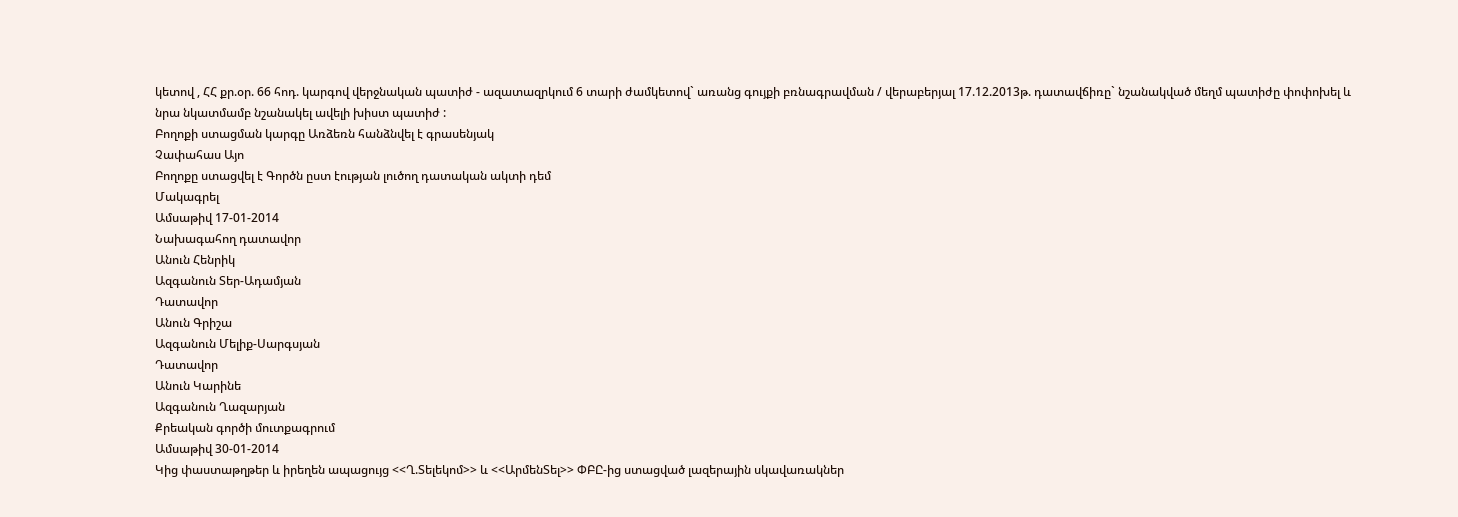կետով , ՀՀ քր.օր. 66 հոդ. կարգով վերջնական պատիժ - ազատազրկում 6 տարի ժամկետով` առանց գույքի բռնագրավման / վերաբերյալ 17.12.2013թ. դատավճիռը` նշանակված մեղմ պատիժը փոփոխել և նրա նկատմամբ նշանակել ավելի խիստ պատիժ :
Բողոքի ստացման կարգը Առձեռն հանձնվել է գրասենյակ
Չափահաս Այո
Բողոքը ստացվել է Գործն ըստ էության լուծող դատական ակտի դեմ
Մակագրել
Ամսաթիվ 17-01-2014
Նախագահող դատավոր
Անուն Հենրիկ
Ազգանուն Տեր-Ադամյան
Դատավոր
Անուն Գրիշա
Ազգանուն Մելիք-Սարգսյան
Դատավոր
Անուն Կարինե
Ազգանուն Ղազարյան
Քրեական գործի մուտքագրում
Ամսաթիվ 30-01-2014
Կից փաստաթղթեր և իրեղեն ապացույց <<Ղ.Տելեկոմ>> և <<ԱրմենՏել>> ՓԲԸ-ից ստացված լազերային սկավառակներ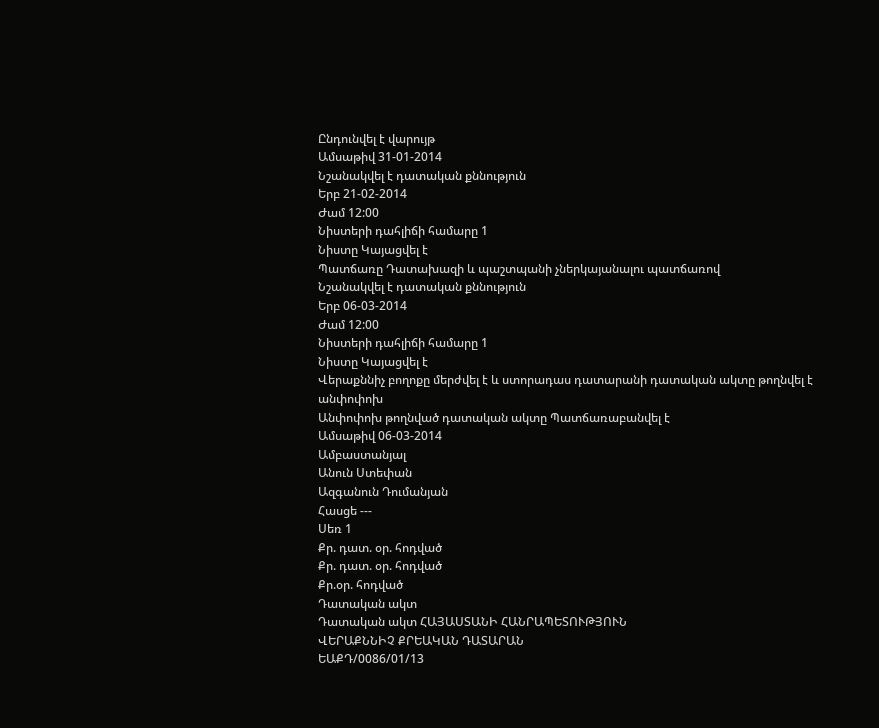Ընդունվել է վարույթ
Ամսաթիվ 31-01-2014
Նշանակվել է դատական քննություն
Երբ 21-02-2014
Ժամ 12:00
Նիստերի դահլիճի համարը 1
Նիստը Կայացվել է
Պատճառը Դատախազի և պաշտպանի չներկայանալու պատճառով
Նշանակվել է դատական քննություն
Երբ 06-03-2014
Ժամ 12:00
Նիստերի դահլիճի համարը 1
Նիստը Կայացվել է
Վերաքննիչ բողոքը մերժվել է և ստորադաս դատարանի դատական ակտը թողնվել է անփոփոխ
Անփոփոխ թողնված դատական ակտը Պատճառաբանվել է
Ամսաթիվ 06-03-2014
Ամբաստանյալ
Անուն Ստեփան
Ազգանուն Դումանյան
Հասցե ---
Սեռ 1
Քր. դատ. օր. հոդված
Քր. դատ. օր. հոդված
Քր.օր. հոդված
Դատական ակտ
Դատական ակտ ՀԱՅԱՍՏԱՆԻ ՀԱՆՐԱՊԵՏՈՒԹՅՈՒՆ
ՎԵՐԱՔՆՆԻՉ ՔՐԵԱԿԱՆ ԴԱՏԱՐԱՆ
ԵԱՔԴ/0086/01/13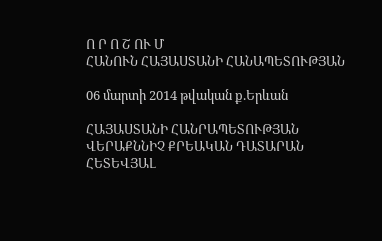Ո Ր Ո Շ ՈՒ Մ
ՀԱՆՈՒՆ ՀԱՅԱՍՏԱՆԻ ՀԱՆԱՊԵՏՈՒԹՅԱՆ

06 մարտի 2014 թվական ք.Երևան

ՀԱՅԱՍՏԱՆԻ ՀԱՆՐԱՊԵՏՈՒԹՅԱՆ ՎԵՐԱՔՆՆԻՉ ՔՐԵԱԿԱՆ ԴԱՏԱՐԱՆ
ՀԵՏԵՎՅԱԼ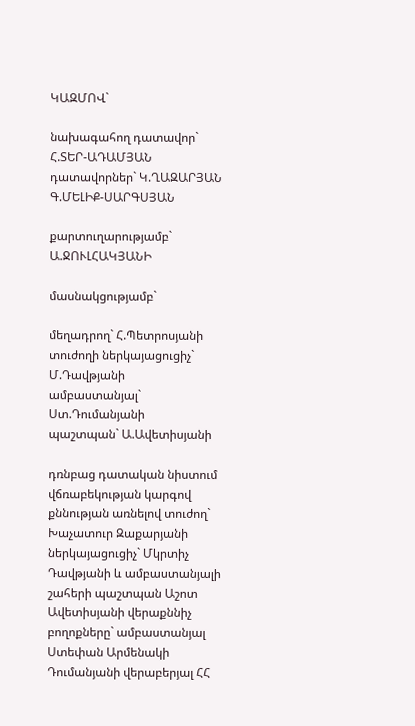ԿԱԶՄՈՎ`

նախագահող դատավոր` Հ.ՏԵՐ-ԱԴԱՄՅԱՆ
դատավորներ` Կ.ՂԱԶԱՐՅԱՆ
Գ.ՄԵԼԻՔ-ՍԱՐԳՍՅԱՆ

քարտուղարությամբ` Ա.ՋՈՒԼՀԱԿՅԱՆԻ

մասնակցությամբ`

մեղադրող` Հ.Պետրոսյանի
տուժողի ներկայացուցիչ` Մ.Դավթյանի
ամբաստանյալ` Ստ.Դումանյանի
պաշտպան` Ա.Ավետիսյանի

դռնբաց դատական նիստում վճռաբեկության կարգով քննության առնելով տուժող` Խաչատուր Զաքարյանի ներկայացուցիչ` Մկրտիչ Դավթյանի և ամբաստանյալի շահերի պաշտպան Աշոտ Ավետիսյանի վերաքննիչ բողոքները` ամբաստանյալ Ստեփան Արմենակի Դումանյանի վերաբերյալ ՀՀ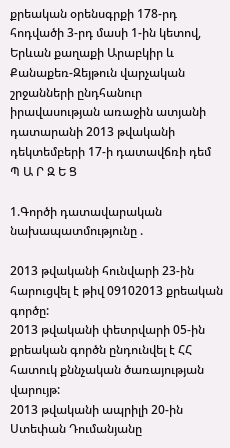քրեական օրենսգրքի 178-րդ հոդվածի 3-րդ մասի 1-ին կետով, Երևան քաղաքի Արաբկիր և Քանաքեռ-Զեյթուն վարչական շրջանների ընդհանուր իրավասության առաջին ատյանի դատարանի 2013 թվականի դեկտեմբերի 17-ի դատավճռի դեմ
Պ Ա Ր Զ Ե Ց

1.Գործի դատավարական նախապատմությունը .

2013 թվականի հունվարի 23-ին հարուցվել է թիվ 09102013 քրեական գործը:
2013 թվականի փետրվարի 05-ին քրեական գործն ընդունվել է ՀՀ հատուկ քննչական ծառայության վարույթ:
2013 թվականի ապրիլի 20-ին Ստեփան Դումանյանը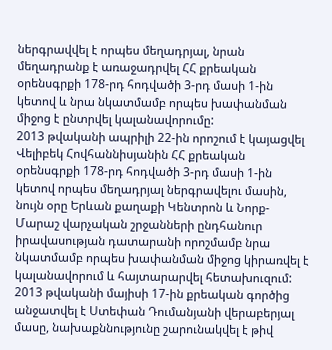ներգրավվել է որպես մեղադրյալ, նրան մեղադրանք է առաջադրվել ՀՀ քրեական օրենսգրքի 178-րդ հոդվածի 3-րդ մասի 1-ին կետով և նրա նկատմամբ որպես խափանման միջոց է ընտրվել կալանավորումը:
2013 թվականի ապրիլի 22-ին որոշում է կայացվել Վելիբեկ Հովհաննիսյանին ՀՀ քրեական օրենսգրքի 178-րդ հոդվածի 3-րդ մասի 1-ին կետով որպես մեղադրյալ ներգրավելու մասին, նույն օրը Երևան քաղաքի Կենտրոն և Նորք-Մարաշ վարչական շրջանների ընդհանուր իրավասության դատարանի որոշմամբ նրա նկատմամբ որպես խափանման միջոց կիրառվել է կալանավորում և հայտարարվել հետախուզում:
2013 թվականի մայիսի 17-ին քրեական գործից անջատվել է Ստեփան Դումանյանի վերաբերյալ մասը, նախաքննությունը շարունակվել է թիվ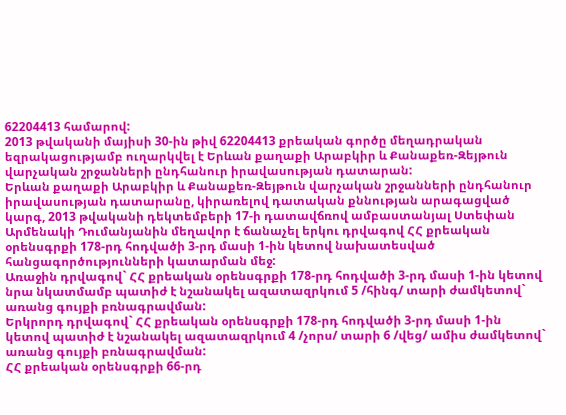62204413 համարով:
2013 թվականի մայիսի 30-ին թիվ 62204413 քրեական գործը մեղադրական եզրակացությամբ ուղարկվել է Երևան քաղաքի Արաբկիր և Քանաքեռ-Զեյթուն վարչական շրջանների ընդհանուր իրավասության դատարան:
Երևան քաղաքի Արաբկիր և Քանաքեռ-Զեյթուն վարչական շրջանների ընդհանուր իրավասության դատարանը, կիրառելով դատական քննության արագացված կարգ, 2013 թվականի դեկտեմբերի 17-ի դատավճռով ամբաստանյալ Ստեփան Արմենակի Դումանյանին մեղավոր է ճանաչել երկու դրվագով ՀՀ քրեական օրենսգրքի 178-րդ հոդվածի 3-րդ մասի 1-ին կետով նախատեսված հանցագործությունների կատարման մեջ:
Առաջին դրվագով` ՀՀ քրեական օրենսգրքի 178-րդ հոդվածի 3-րդ մասի 1-ին կետով նրա նկատմամբ պատիժ է նշանակել ազատազրկում 5 /հինգ/ տարի ժամկետով` առանց գույքի բռնագրավման:
Երկրորդ դրվագով` ՀՀ քրեական օրենսգրքի 178-րդ հոդվածի 3-րդ մասի 1-ին կետով պատիժ է նշանակել ազատազրկում 4 /չորս/ տարի 6 /վեց/ ամիս ժամկետով` առանց գույքի բռնագրավման:
ՀՀ քրեական օրենսգրքի 66-րդ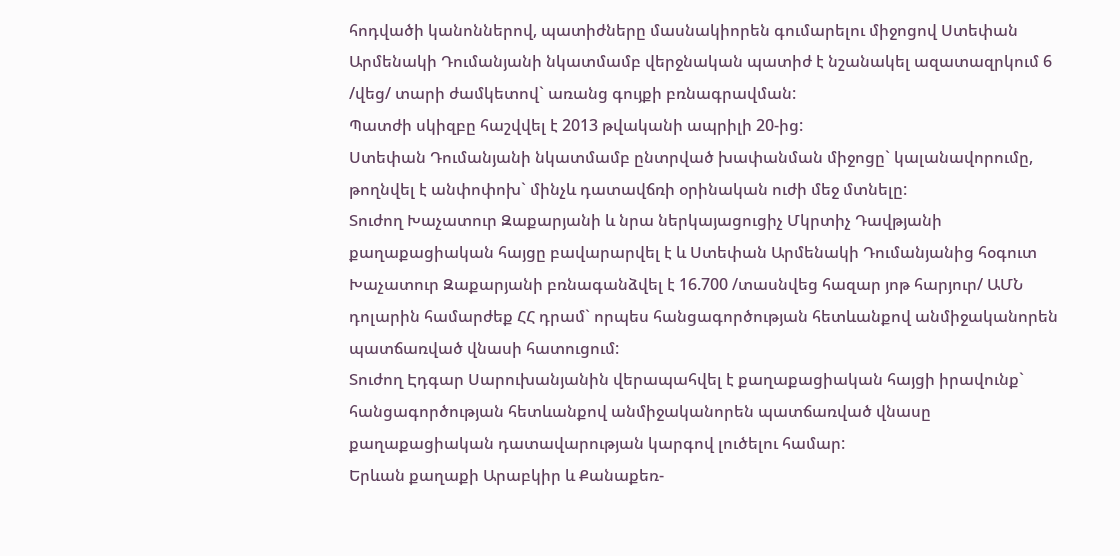հոդվածի կանոններով, պատիժները մասնակիորեն գումարելու միջոցով Ստեփան Արմենակի Դումանյանի նկատմամբ վերջնական պատիժ է նշանակել ազատազրկում 6 /վեց/ տարի ժամկետով` առանց գույքի բռնագրավման:
Պատժի սկիզբը հաշվվել է 2013 թվականի ապրիլի 20-ից:
Ստեփան Դումանյանի նկատմամբ ընտրված խափանման միջոցը` կալանավորումը, թողնվել է անփոփոխ` մինչև դատավճռի օրինական ուժի մեջ մտնելը:
Տուժող Խաչատուր Զաքարյանի և նրա ներկայացուցիչ Մկրտիչ Դավթյանի քաղաքացիական հայցը բավարարվել է և Ստեփան Արմենակի Դումանյանից հօգուտ Խաչատուր Զաքարյանի բռնագանձվել է 16.700 /տասնվեց հազար յոթ հարյուր/ ԱՄՆ դոլարին համարժեք ՀՀ դրամ` որպես հանցագործության հետևանքով անմիջականորեն պատճառված վնասի հատուցում:
Տուժող Էդգար Սարուխանյանին վերապահվել է քաղաքացիական հայցի իրավունք` հանցագործության հետևանքով անմիջականորեն պատճառված վնասը քաղաքացիական դատավարության կարգով լուծելու համար:
Երևան քաղաքի Արաբկիր և Քանաքեռ-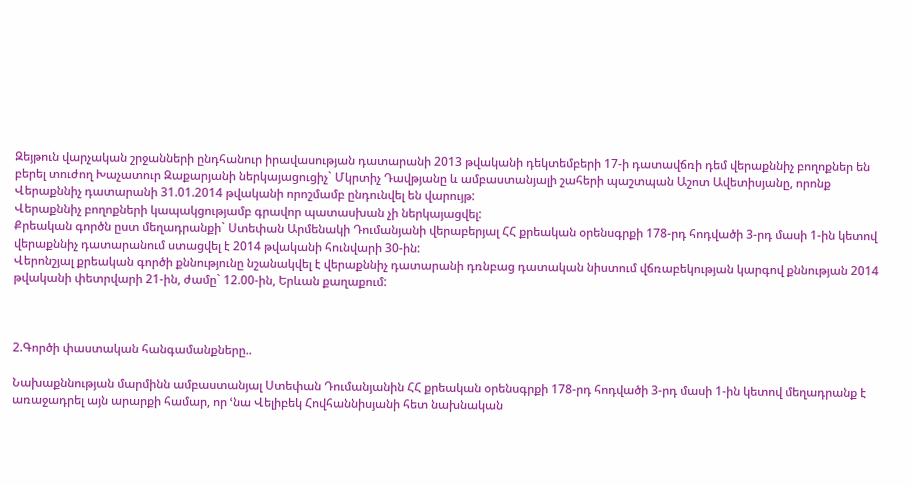Զեյթուն վարչական շրջանների ընդհանուր իրավասության դատարանի 2013 թվականի դեկտեմբերի 17-ի դատավճռի դեմ վերաքննիչ բողոքներ են բերել տուժող Խաչատուր Զաքարյանի ներկայացուցիչ` Մկրտիչ Դավթյանը և ամբաստանյալի շահերի պաշտպան Աշոտ Ավետիսյանը, որոնք Վերաքննիչ դատարանի 31.01.2014 թվականի որոշմամբ ընդունվել են վարույթ:
Վերաքննիչ բողոքների կապակցությամբ գրավոր պատասխան չի ներկայացվել:
Քրեական գործն ըստ մեղադրանքի` Ստեփան Արմենակի Դումանյանի վերաբերյալ ՀՀ քրեական օրենսգրքի 178-րդ հոդվածի 3-րդ մասի 1-ին կետով վերաքննիչ դատարանում ստացվել է 2014 թվականի հունվարի 30-ին:
Վերոնշյալ քրեական գործի քննությունը նշանակվել է վերաքննիչ դատարանի դռնբաց դատական նիստում վճռաբեկության կարգով քննության 2014 թվականի փետրվարի 21-ին, ժամը` 12.00-ին, Երևան քաղաքում:



2.Գործի փաստական հանգամանքները..

Նախաքննության մարմինն ամբաստանյալ Ստեփան Դումանյանին ՀՀ քրեական օրենսգրքի 178-րդ հոդվածի 3-րդ մասի 1-ին կետով մեղադրանք է առաջադրել այն արարքի համար, որ ՙնա Վելիբեկ Հովհաննիսյանի հետ նախնական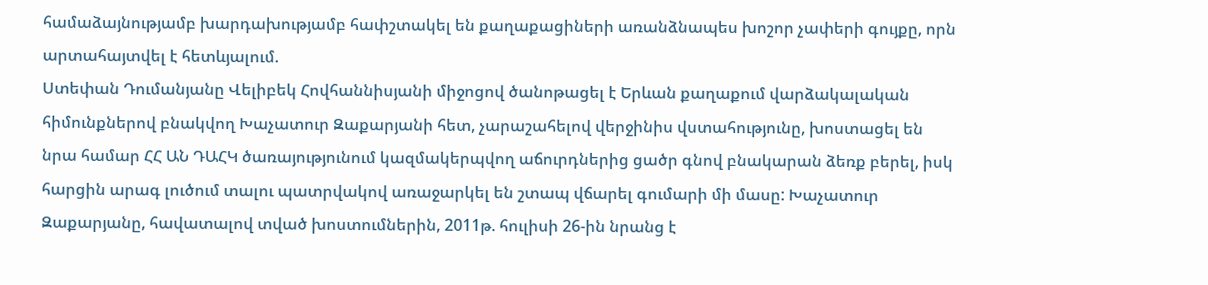համաձայնությամբ խարդախությամբ հափշտակել են քաղաքացիների առանձնապես խոշոր չափերի գույքը, որն արտահայտվել է հետևյալում.
Ստեփան Դումանյանը Վելիբեկ Հովհաննիսյանի միջոցով ծանոթացել է Երևան քաղաքում վարձակալական հիմունքներով բնակվող Խաչատուր Զաքարյանի հետ, չարաշահելով վերջինիս վստահությունը, խոստացել են նրա համար ՀՀ ԱՆ ԴԱՀԿ ծառայությունում կազմակերպվող աճուրդներից ցածր գնով բնակարան ձեռք բերել, իսկ հարցին արագ լուծում տալու պատրվակով առաջարկել են շտապ վճարել գումարի մի մասը: Խաչատուր Զաքարյանը, հավատալով տված խոստումներին, 2011թ. հուլիսի 26-ին նրանց է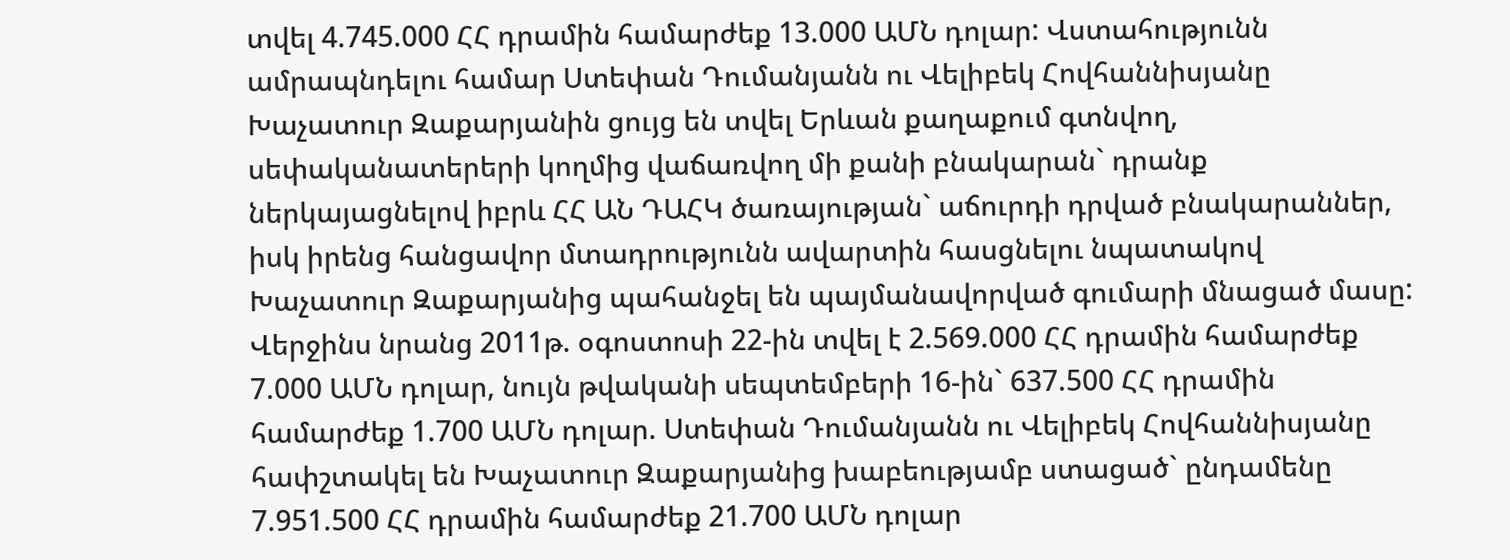տվել 4.745.000 ՀՀ դրամին համարժեք 13.000 ԱՄՆ դոլար: Վստահությունն ամրապնդելու համար Ստեփան Դումանյանն ու Վելիբեկ Հովհաննիսյանը Խաչատուր Զաքարյանին ցույց են տվել Երևան քաղաքում գտնվող, սեփականատերերի կողմից վաճառվող մի քանի բնակարան` դրանք ներկայացնելով իբրև ՀՀ ԱՆ ԴԱՀԿ ծառայության` աճուրդի դրված բնակարաններ, իսկ իրենց հանցավոր մտադրությունն ավարտին հասցնելու նպատակով Խաչատուր Զաքարյանից պահանջել են պայմանավորված գումարի մնացած մասը: Վերջինս նրանց 2011թ. օգոստոսի 22-ին տվել է 2.569.000 ՀՀ դրամին համարժեք 7.000 ԱՄՆ դոլար, նույն թվականի սեպտեմբերի 16-ին` 637.500 ՀՀ դրամին համարժեք 1.700 ԱՄՆ դոլար. Ստեփան Դումանյանն ու Վելիբեկ Հովհաննիսյանը հափշտակել են Խաչատուր Զաքարյանից խաբեությամբ ստացած` ընդամենը 7.951.500 ՀՀ դրամին համարժեք 21.700 ԱՄՆ դոլար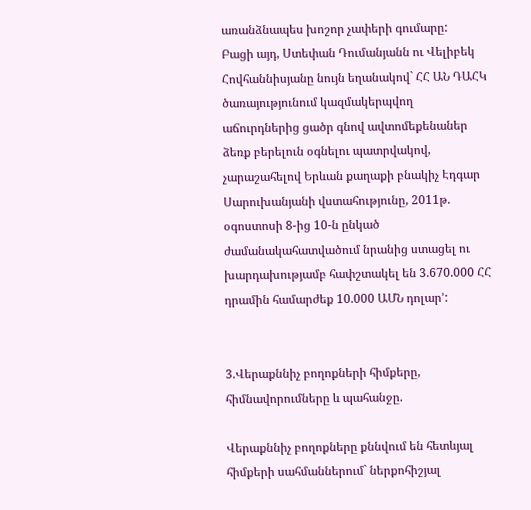առանձնապես խոշոր չափերի գումարը:
Բացի այդ, Ստեփան Դումանյանն ու Վելիբեկ Հովհաննիսյանը նույն եղանակով` ՀՀ ԱՆ ԴԱՀԿ ծառայությունում կազմակերպվող աճուրդներից ցածր գնով ավտոմեքենաներ ձեռք բերելուն օգնելու պատրվակով, չարաշահելով Երևան քաղաքի բնակիչ Էդգար Սարուխանյանի վստահությունը, 2011թ. օգոստոսի 8-ից 10-ն ընկած ժամանակահատվածում նրանից ստացել ու խարդախությամբ հափշտակել են 3.670.000 ՀՀ դրամին համարժեք 10.000 ԱՄՆ դոլար՚:


3.Վերաքննիչ բողոքների հիմքերը, հիմնավորումները և պահանջը.

Վերաքննիչ բողոքները քննվում են հետևյալ հիմքերի սահմաններում` ներքոհիշյալ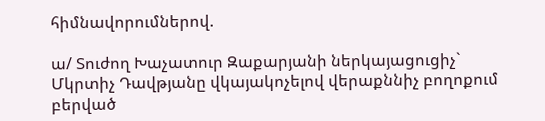հիմնավորումներով.

ա/ Տուժող Խաչատուր Զաքարյանի ներկայացուցիչ` Մկրտիչ Դավթյանը վկայակոչելով վերաքննիչ բողոքում բերված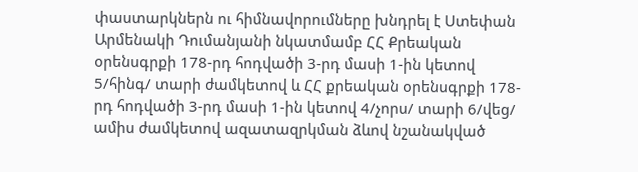փաստարկներն ու հիմնավորումները խնդրել է Ստեփան Արմենակի Դումանյանի նկատմամբ ՀՀ Քրեական օրենսգրքի 178-րդ հոդվածի 3-րդ մասի 1-ին կետով 5/հինգ/ տարի ժամկետով և ՀՀ քրեական օրենսգրքի 178-րդ հոդվածի 3-րդ մասի 1-ին կետով 4/չորս/ տարի 6/վեց/ ամիս ժամկետով ազատազրկման ձևով նշանակված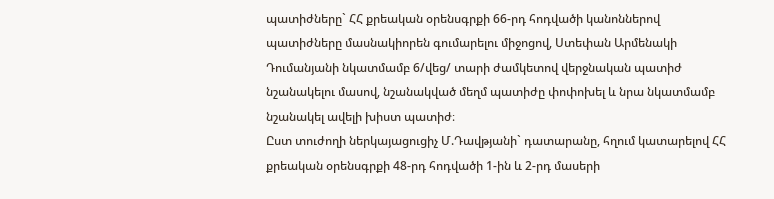պատիժները` ՀՀ քրեական օրենսգրքի 66-րդ հոդվածի կանոններով պատիժները մասնակիորեն գումարելու միջոցով, Ստեփան Արմենակի Դումանյանի նկատմամբ 6/վեց/ տարի ժամկետով վերջնական պատիժ նշանակելու մասով, նշանակված մեղմ պատիժը փոփոխել և նրա նկատմամբ նշանակել ավելի խիստ պատիժ։
Ըստ տուժողի ներկայացուցիչ Մ.Դավթյանի` դատարանը, հղում կատարելով ՀՀ քրեական օրենսգրքի 48-րդ հոդվածի 1-ին և 2-րդ մասերի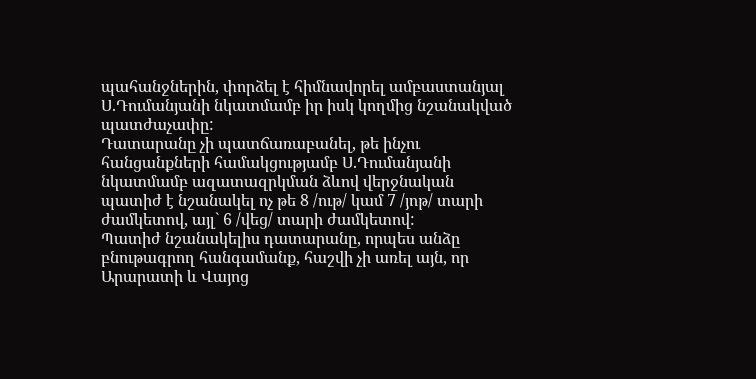պահանջներին, փորձել է հիմնավորել ամբաստանյալ Ս.Դումանյանի նկատմամբ իր իսկ կողմից նշանակված պատժաչափը:
Դատարանը չի պատճառաբանել, թե ինչու հանցանքների համակցությամբ Ս.Դումանյանի նկատմամբ ազատազրկման ձևով վերջնական պատիժ է նշանակել ոչ թե 8 /ութ/ կամ 7 /յոթ/ տարի ժամկետով, այլ` 6 /վեց/ տարի ժամկետով:
Պատիժ նշանակելիս դատարանը, որպես անձը բնութագրող հանգամանք, հաշվի չի առել այն, որ Արարատի և Վայոց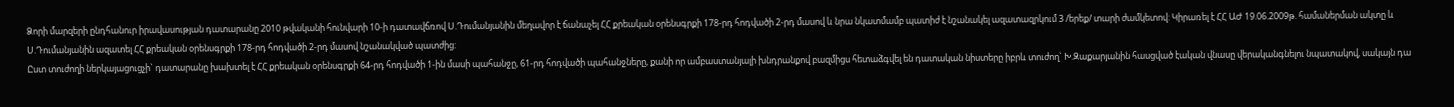Ձորի մարզերի ընդհանուր իրավասության դատարանը 2010 թվականի հունվարի 10-ի դատավճռով Ս.Դումանյանին մեղավոր է ճանաչել ՀՀ քրեական օրենսգրքի 178-րդ հոդվածի 2-րդ մասով և նրա նկատմամբ պատիժ է նշանակել ազատազրկում 3 /երեք/ տարի ժամկետով: Կիրառել է ՀՀ ԱԺ 19.06.2009թ. համաներման ակտը և Ս.Դումանյանին ազատել ՀՀ քրեական օրենսգրքի 178-րդ հոդվածի 2-րդ մասով նշանակված պատժից:
Ըստ տուժողի ներկայացուցչի` դատարանը խախտել է ՀՀ քրեական օրենսգրքի 64-րդ հոդվածի 1-ին մասի պահանջը, 61-րդ հոդվածի պահանջները, քանի որ ամբաստանյալի խնդրանքով բազմիցս հետաձգվել են դատական նիստերը իբրև տուժող` Խ.Զաքարյանին հասցված էական վնասը վերականգնելու նպատակով, սակայն դա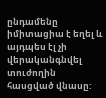ընդամենը իմիտացիա է եղել և այդպես էլ չի վերականգնվել տուժողին հասցված վնասը: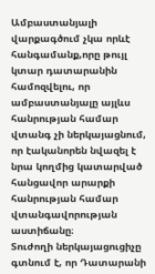Ամբաստանյալի վարքագծում չկա որևէ հանգամանք,որը թույլ կտար դատարանին համոզվելու, որ ամբաստանյալը այլևս հանրության համար վտանգ չի ներկայացնում, որ էականորեն նվազել է նրա կողմից կատարված հանցավոր արարքի հանրության համար վտանգավորության աստիճանը։
Տուժողի ներկայացուցիչը գտնում է, որ Դատարանի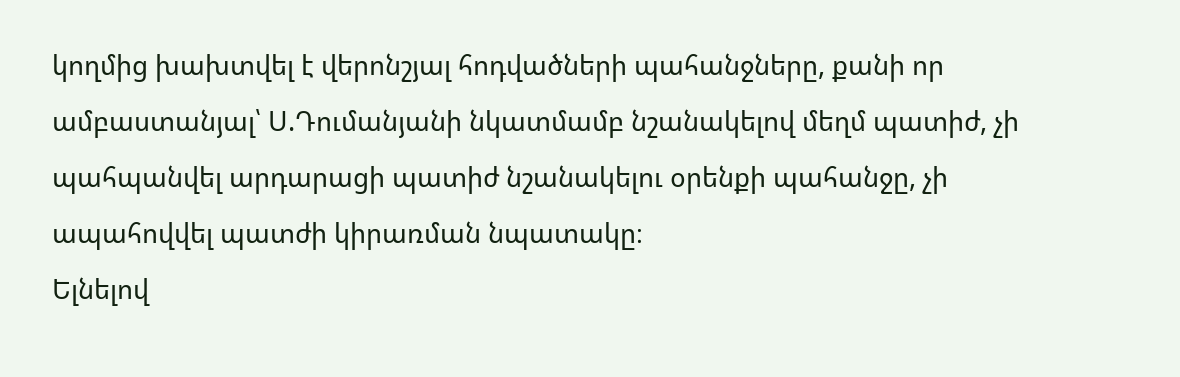կողմից խախտվել է վերոնշյալ հոդվածների պահանջները, քանի որ ամբաստանյալ՝ Ս.Դումանյանի նկատմամբ նշանակելով մեղմ պատիժ, չի պահպանվել արդարացի պատիժ նշանակելու օրենքի պահանջը, չի ապահովվել պատժի կիրառման նպատակը։
Ելնելով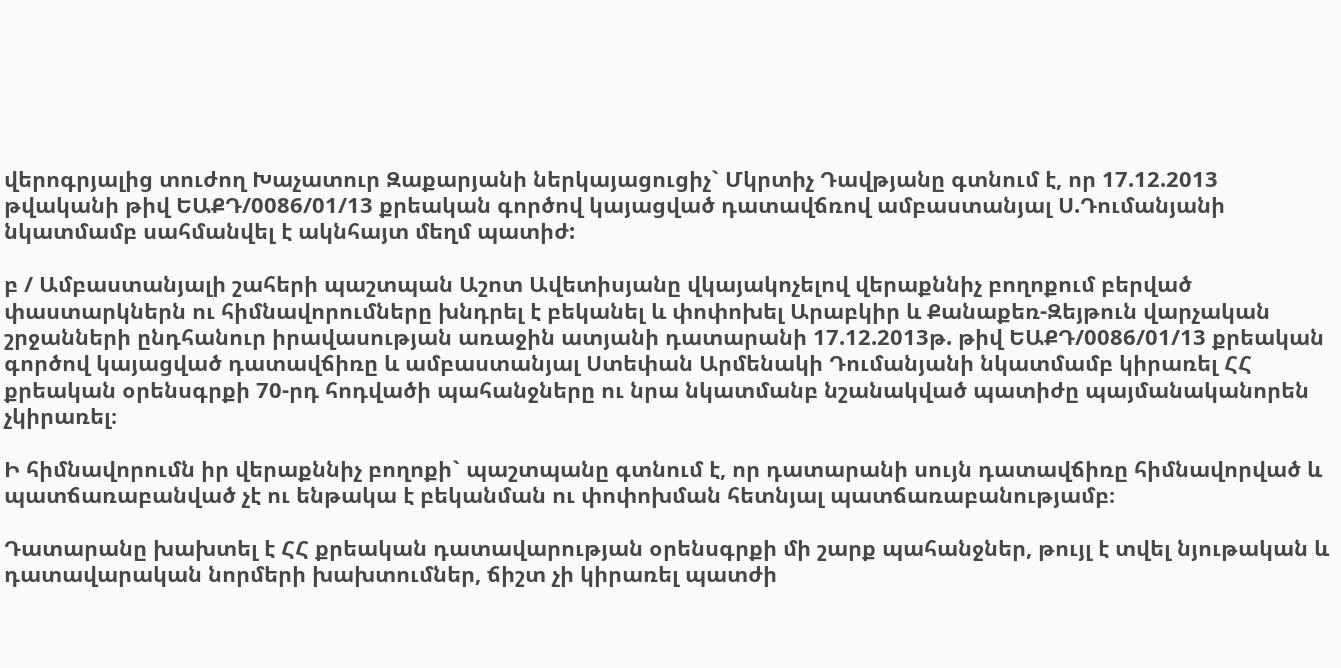վերոգրյալից տուժող Խաչատուր Զաքարյանի ներկայացուցիչ` Մկրտիչ Դավթյանը գտնում է, որ 17.12.2013 թվականի թիվ ԵԱՔԴ/0086/01/13 քրեական գործով կայացված դատավճռով ամբաստանյալ Ս.Դումանյանի նկատմամբ սահմանվել է ակնհայտ մեղմ պատիժ:

բ / Ամբաստանյալի շահերի պաշտպան Աշոտ Ավետիսյանը վկայակոչելով վերաքննիչ բողոքում բերված փաստարկներն ու հիմնավորումները խնդրել է բեկանել և փոփոխել Արաբկիր և Քանաքեռ-Զեյթուն վարչական շրջանների ընդհանուր իրավասության առաջին ատյանի դատարանի 17.12.2013թ. թիվ ԵԱՔԴ/0086/01/13 քրեական գործով կայացված դատավճիռը և ամբաստանյալ Ստեփան Արմենակի Դումանյանի նկատմամբ կիրառել ՀՀ քրեական օրենսգրքի 70-րդ հոդվածի պահանջները ու նրա նկատմանբ նշանակված պատիժը պայմանականորեն չկիրառել։

Ի հիմնավորումն իր վերաքննիչ բողոքի` պաշտպանը գտնում է, որ դատարանի սույն դատավճիռը հիմնավորված և պատճառաբանված չէ ու ենթակա է բեկանման ու փոփոխման հետնյալ պատճառաբանությամբ։

Դատարանը խախտել է ՀՀ քրեական դատավարության օրենսգրքի մի շարք պահանջներ, թույլ է տվել նյութական և դատավարական նորմերի խախտումներ, ճիշտ չի կիրառել պատժի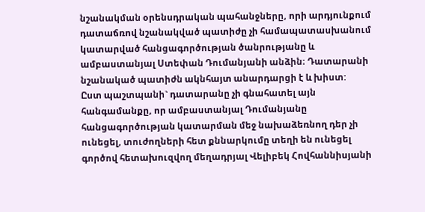նշանակման օրենսդրական պահանջները, որի արդյունքում դատաճռով նշանակված պատիժը չի համապատասխանում կատարված հանցագործության ծանրությանը և ամբաստանյալ Ստեփան Դումանյանի անձին։ Դատարանի նշանակած պատիժն ակնհայտ անարդարցի է և խիստ:
Ըստ պաշտպանի` դատարանը չի գնահատել այն հանգամանքը, որ ամբաստանյալ Դումանյանը հանցագործության կատարման մեջ նախաձեռնող դեր չի ունեցել, տուժողների հետ քննարկումը տեղի են ունեցել գործով հետախուզվող մեղադրյալ Վելիբեկ Հովհաննիսյանի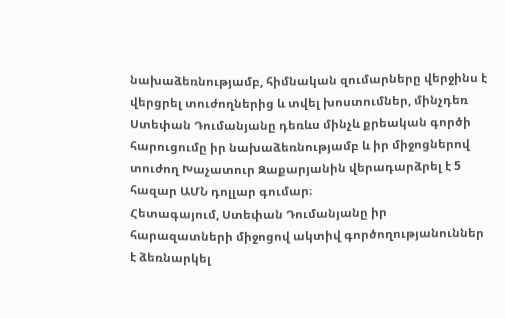նախաձեռնությամբ, հիմնական զումարները վերջինս է վերցրել տուժողներից և տվել խոստումներ, մինչդեռ Ստեփան Դումանյանը դեռևս մինչև քրեական գործի հարուցումը իր նախաձեռնությամբ և իր միջոցներով տուժող Խաչատուր Զաքարյանին վերադարձրել է 5 հազար ԱՄՆ դոլլար գումար։
Հետագայում, Ստեփան Դումանյանը իր հարազատների միջոցով ակտիվ գործողությանուններ է ձեռնարկել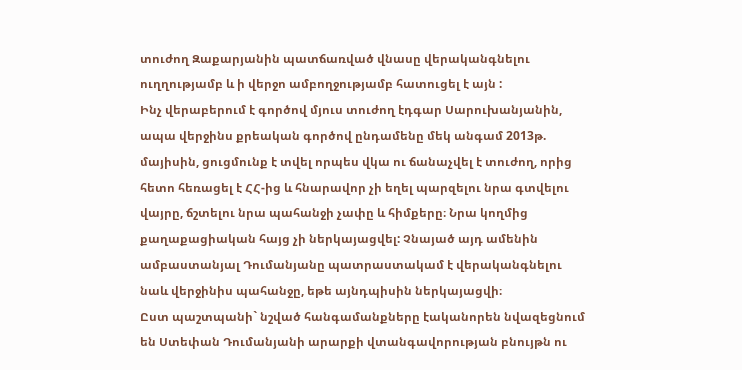տուժող Զաքարյանին պատճառված վնասը վերականգնելու ուղղությամբ և ի վերջո ամբողջությամբ հատուցել է այն :
Ինչ վերաբերում է գործով մյուս տուժող էդգար Սարուխանյանին, ապա վերջինս քրեական գործով ընդամենը մեկ անգամ 2013թ. մայիսին, ցուցմունք է տվել որպես վկա ու ճանաչվել է տուժող, որից հետո հեռացել է ՀՀ-ից և հնարավոր չի եղել պարզելու նրա գտվելու վայրը, ճշտելու նրա պահանջի չափը և հիմքերը։ Նրա կողմից քաղաքացիական հայց չի ներկայացվել: Չնայած այդ ամենին ամբաստանյալ Դումանյանը պատրաստակամ է վերականգնելու նաև վերջինիս պահանջը, եթե այնդպիսին ներկայացվի։
Ըստ պաշտպանի` նշված հանգամանքները էականորեն նվազեցնում են Ստեփան Դումանյանի արարքի վտանգավորության բնույթն ու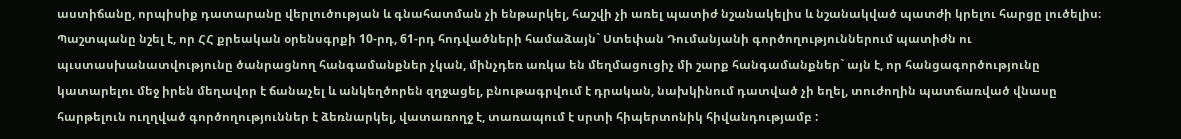աստիճանը, որպիսիք դատարանը վերլուծության և գնահատման չի ենթարկել, հաշվի չի առել պատիժ նշանակելիս և նշանակված պատժի կրելու հարցը լուծելիս։
Պաշտպանը նշել է, որ ՀՀ քրեական օրենսգրքի 10-րդ, 61-րդ հոդվածների համաձայն` Ստեփան Դումանյանի գործողություններում պատիժն ու պւստասխանատվությունը ծանրացնող հանգամանքներ չկան, մինչդեռ առկա են մեղմացուցիչ մի շարք հանգամանքներ` այն է, որ հանցագործությունը կատարելու մեջ իրեն մեղավոր է ճանաչել և անկեղծորեն զղջացել, բնութագրվում է դրական, նախկինում դատված չի եղել, տուժողին պատճառված վնասը հարթելուն ուղղված գործողություններ է ձեռնարկել, վատառողջ է, տառապում է սրտի հիպերտոնիկ հիվանդությամբ :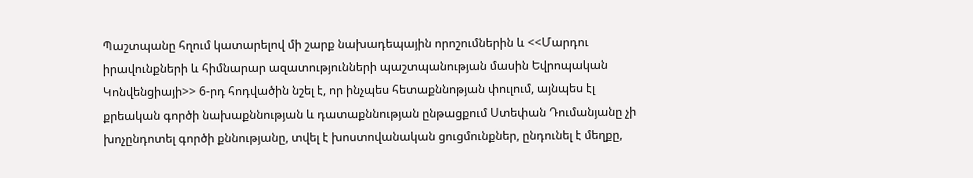Պաշտպանը հղում կատարելով մի շարք նախադեպային որոշումներին և <<Մարդու իրավունքների և հիմնարար ազատությունների պաշտպանության մասին Եվրոպական Կոնվենցիայի>> 6-րդ հոդվածին նշել է, որ ինչպես հետաքննոթյան փուլում, այնպես էլ քրեական գործի նախաքննության և դատաքննության ընթացքում Ստեփան Դումանյանը չի խոչընդոտել գործի քննությանը, տվել է խոստովանական ցուցմունքներ, ընդունել է մեղքը,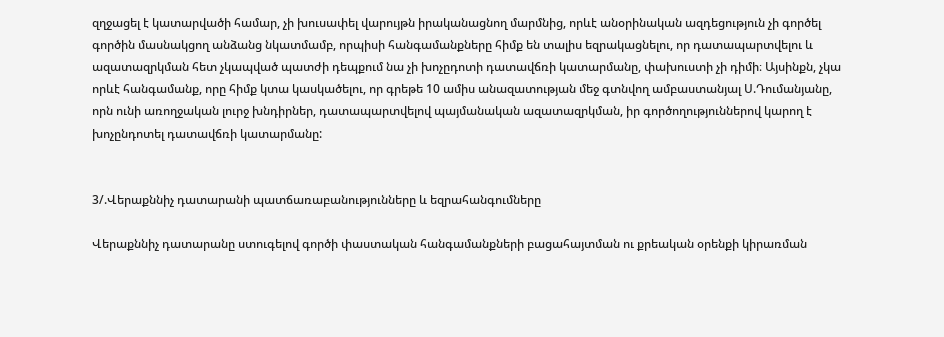զղջացել է կատարվածի համար, չի խուսափել վարույթն իրականացնող մարմնից, որևէ անօրինական ազդեցություն չի գործել գործին մասնակցող անձանց նկատմամբ, որպիսի հանգամանքները հիմք են տալիս եզրակացնելու, որ դատապարտվելու և ազատազրկման հետ չկապված պատժի դեպքում նա չի խոչըդոտի դատավճռի կատարմանը, փախուստի չի դիմի։ Այսինքն, չկա որևէ հանգամանք, որը հիմք կտա կասկածելու, որ գրեթե 10 ամիս անազատության մեջ գտնվող ամբաստանյալ Ս.Դումանյանը, որն ունի առողջական լուրջ խնդիրներ, դատապարտվելով պայմանական ազատազրկման, իր գործողություններով կարող է խոչընդոտել դատավճռի կատարմանը:


3/.Վերաքննիչ դատարանի պատճառաբանությունները և եզրահանգումները

Վերաքննիչ դատարանը ստուգելով գործի փաստական հանգամանքների բացահայտման ու քրեական օրենքի կիրառման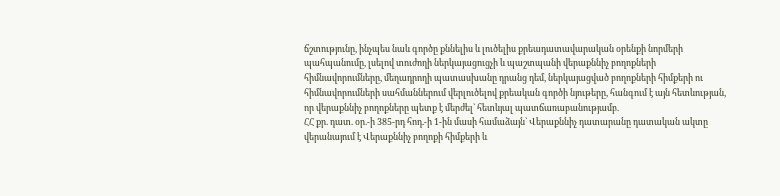ճշտությունը, ինչպես նաև գործը քննելիս և լուծելիս քրեադատավարական օրենքի նորմերի պահպանումը, լսելով տուժողի ներկայացուցչի և պաշտպանի վերաքննիչ բողոքների հիմնավորումները, մեղադրողի պատասխանը դրանց դեմ, ներկայացված բողոքների հիմքերի ու հիմնավորումների սահմաններում վերլուծելով քրեական գործի նյութերը, հանգում է այն հետևության, որ վերաքննիչ բողոքները պետք է մերժել` հետևյալ պատճառաբանությամբ.
ՀՀ քր. դատ. օր.-ի 385-րդ հոդ.-ի 1-ին մասի համաձայն` Վերաքննիչ դատարանը դատական ակտը վերանայում է Վերաքննիչ բողոքի հիմքերի և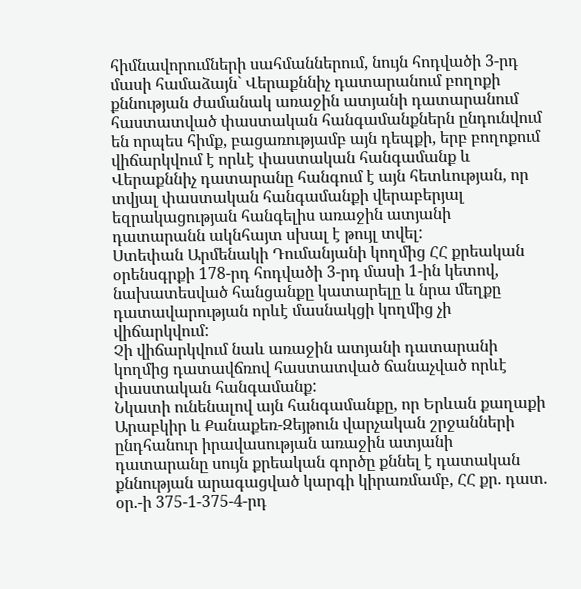հիմնավորումների սահմաններում, նույն հոդվածի 3-րդ մասի համաձայն` Վերաքննիչ դատարանում բողոքի քննության ժամանակ առաջին ատյանի դատարանում հաստատված փաստական հանգամանքներն ընդունվում են որպես հիմք, բացառությամբ այն դեպքի, երբ բողոքում վիճարկվում է որևէ փաստական հանգամանք և Վերաքննիչ դատարանը հանգում է այն հետևության, որ տվյալ փաստական հանգամանքի վերաբերյալ եզրակացության հանգելիս առաջին ատյանի դատարանն ակնհայտ սխալ է թույլ տվել:
Ստեփան Արմենակի Դումանյանի կողմից ՀՀ քրեական օրենսգրքի 178-րդ հոդվածի 3-րդ մասի 1-ին կետով, նախատեսված հանցանքը կատարելը և նրա մեղքը դատավարության որևէ մասնակցի կողմից չի վիճարկվում:
Չի վիճարկվում նաև առաջին ատյանի դատարանի կողմից դատավճռով հաստատված ճանաչված որևէ փաստական հանգամանք:
Նկատի ունենալով այն հանգամանքը, որ Երևան քաղաքի Արաբկիր և Քանաքեռ-Զեյթուն վարչական շրջանների ընդհանուր իրավասության առաջին ատյանի դատարանը սույն քրեական գործը քննել է դատական քննության արագացված կարգի կիրառմամբ, ՀՀ քր. դատ. օր.-ի 375-1-375-4-րդ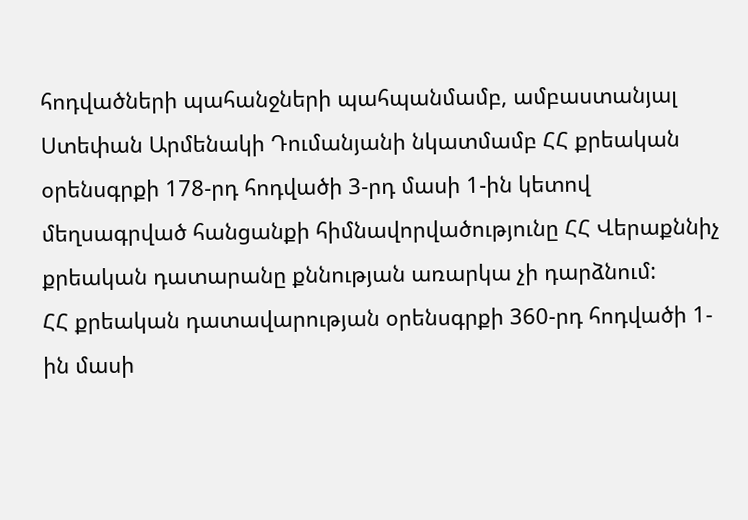հոդվածների պահանջների պահպանմամբ, ամբաստանյալ Ստեփան Արմենակի Դումանյանի նկատմամբ ՀՀ քրեական օրենսգրքի 178-րդ հոդվածի 3-րդ մասի 1-ին կետով մեղսագրված հանցանքի հիմնավորվածությունը ՀՀ Վերաքննիչ քրեական դատարանը քննության առարկա չի դարձնում:
ՀՀ քրեական դատավարության օրենսգրքի 360-րդ հոդվածի 1-ին մասի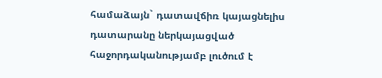համաձայն` դատավճիռ կայացնելիս դատարանը ներկայացված հաջորդականությամբ լուծում է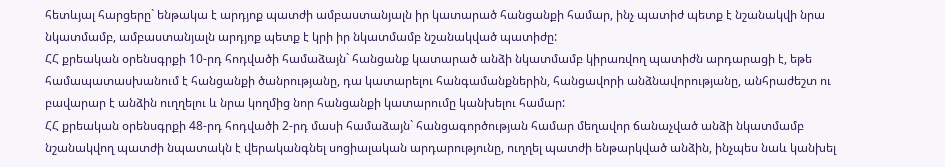հետևյալ հարցերը` ենթակա է արդյոք պատժի ամբաստանյալն իր կատարած հանցանքի համար, ինչ պատիժ պետք է նշանակվի նրա նկատմամբ, ամբաստանյալն արդյոք պետք է կրի իր նկատմամբ նշանակված պատիժը:
ՀՀ քրեական օրենսգրքի 10-րդ հոդվածի համաձայն` հանցանք կատարած անձի նկատմամբ կիրառվող պատիժն արդարացի է, եթե համապատասխանում է հանցանքի ծանրությանը, դա կատարելու հանգամանքներին, հանցավորի անձնավորությանը, անհրաժեշտ ու բավարար է անձին ուղղելու և նրա կողմից նոր հանցանքի կատարումը կանխելու համար:
ՀՀ քրեական օրենսգրքի 48-րդ հոդվածի 2-րդ մասի համաձայն` հանցագործության համար մեղավոր ճանաչված անձի նկատմամբ նշանակվող պատժի նպատակն է վերականգնել սոցիալական արդարությունը, ուղղել պատժի ենթարկված անձին, ինչպես նաև կանխել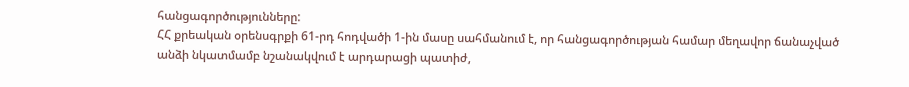հանցագործությունները:
ՀՀ քրեական օրենսգրքի 61-րդ հոդվածի 1-ին մասը սահմանում է, որ հանցագործության համար մեղավոր ճանաչված անձի նկատմամբ նշանակվում է արդարացի պատիժ,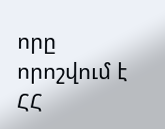որը որոշվում է ՀՀ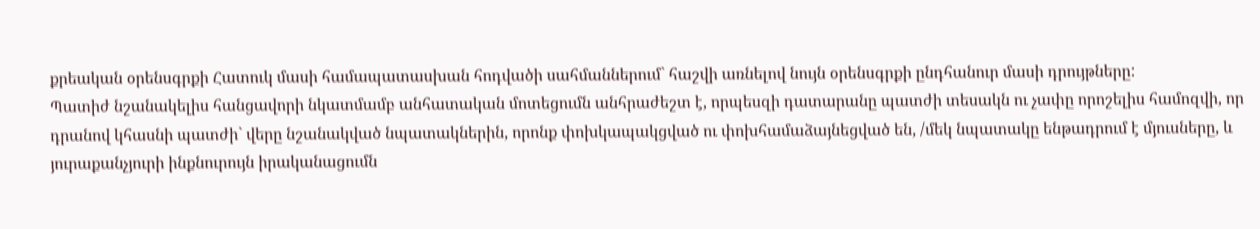քրեական օրենսգրքի Հատուկ մասի համապատասխան հոդվածի սահմաններում` հաշվի առնելով նույն օրենսգրքի ընդհանուր մասի դրույթները:
Պատիժ նշանակելիս հանցավորի նկատմամբ անհատական մոտեցումն անհրաժեշտ է, որպեսզի դատարանը պատժի տեսակն ու չափը որոշելիս համոզվի, որ դրանով կհասնի պատժի` վերը նշանակված նպատակներին, որոնք փոխկապակցված ու փոխհամաձայնեցված են, /մեկ նպատակը ենթադրում է մյուսները, և յուրաքանչյուրի ինքնուրույն իրականացումն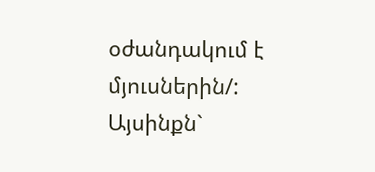օժանդակում է մյուսներին/: Այսինքն`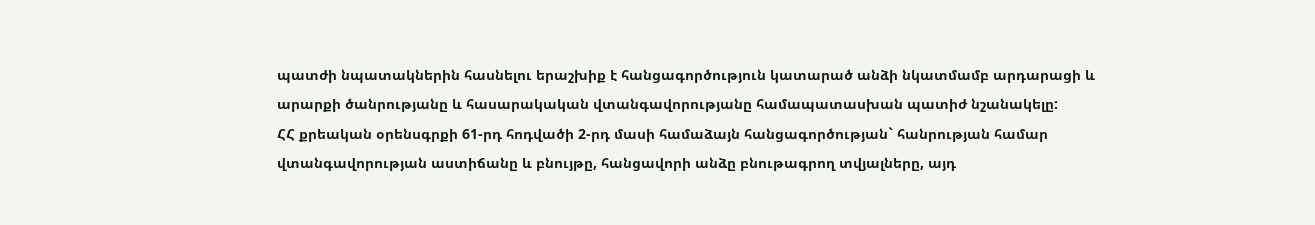պատժի նպատակներին հասնելու երաշխիք է հանցագործություն կատարած անձի նկատմամբ արդարացի և արարքի ծանրությանը և հասարակական վտանգավորությանը համապատասխան պատիժ նշանակելը:
ՀՀ քրեական օրենսգրքի 61-րդ հոդվածի 2-րդ մասի համաձայն հանցագործության` հանրության համար վտանգավորության աստիճանը և բնույթը, հանցավորի անձը բնութագրող տվյալները, այդ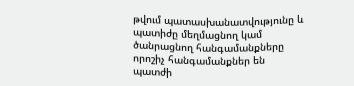թվում պատասխանատվությունը և պատիժը մեղմացնող կամ ծանրացնող հանգամանքները որոշիչ հանգամանքներ են պատժի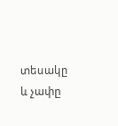տեսակը և չափը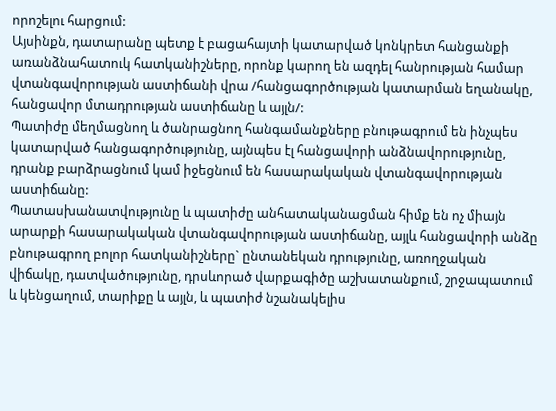որոշելու հարցում:
Այսինքն, դատարանը պետք է բացահայտի կատարված կոնկրետ հանցանքի առանձնահատուկ հատկանիշները, որոնք կարող են ազդել հանրության համար վտանգավորության աստիճանի վրա /հանցագործության կատարման եղանակը, հանցավոր մտադրության աստիճանը և այլն/:
Պատիժը մեղմացնող և ծանրացնող հանգամանքները բնութագրում են ինչպես կատարված հանցագործությունը, այնպես էլ հանցավորի անձնավորությունը, դրանք բարձրացնում կամ իջեցնում են հասարակական վտանգավորության աստիճանը:
Պատասխանատվությունը և պատիժը անհատականացման հիմք են ոչ միայն արարքի հասարակական վտանգավորության աստիճանը, այլև հանցավորի անձը բնութագրող բոլոր հատկանիշները` ընտանեկան դրությունը, առողջական վիճակը, դատվածությունը, դրսևորած վարքագիծը աշխատանքում, շրջապատում և կենցաղում, տարիքը և այլն, և պատիժ նշանակելիս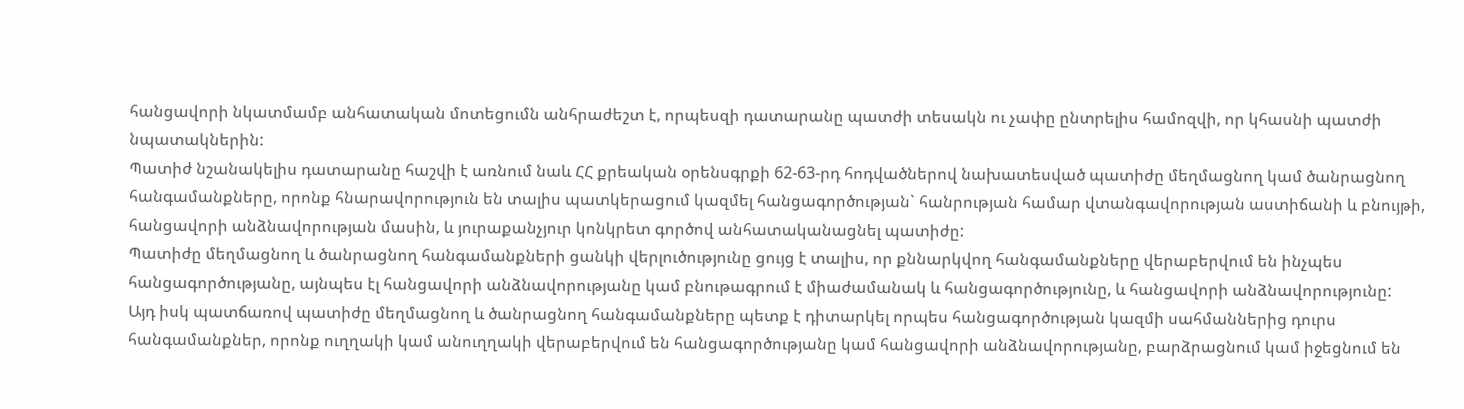հանցավորի նկատմամբ անհատական մոտեցումն անհրաժեշտ է, որպեսզի դատարանը պատժի տեսակն ու չափը ընտրելիս համոզվի, որ կհասնի պատժի նպատակներին:
Պատիժ նշանակելիս դատարանը հաշվի է առնում նաև ՀՀ քրեական օրենսգրքի 62-63-րդ հոդվածներով նախատեսված պատիժը մեղմացնող կամ ծանրացնող հանգամանքները, որոնք հնարավորություն են տալիս պատկերացում կազմել հանցագործության` հանրության համար վտանգավորության աստիճանի և բնույթի, հանցավորի անձնավորության մասին, և յուրաքանչյուր կոնկրետ գործով անհատականացնել պատիժը:
Պատիժը մեղմացնող և ծանրացնող հանգամանքների ցանկի վերլուծությունը ցույց է տալիս, որ քննարկվող հանգամանքները վերաբերվում են ինչպես հանցագործությանը, այնպես էլ հանցավորի անձնավորությանը կամ բնութագրում է միաժամանակ և հանցագործությունը, և հանցավորի անձնավորությունը:
Այդ իսկ պատճառով պատիժը մեղմացնող և ծանրացնող հանգամանքները պետք է դիտարկել որպես հանցագործության կազմի սահմաններից դուրս հանգամանքներ, որոնք ուղղակի կամ անուղղակի վերաբերվում են հանցագործությանը կամ հանցավորի անձնավորությանը, բարձրացնում կամ իջեցնում են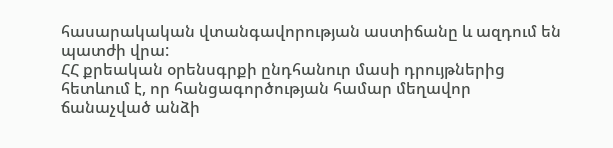հասարակական վտանգավորության աստիճանը և ազդում են պատժի վրա:
ՀՀ քրեական օրենսգրքի ընդհանուր մասի դրույթներից հետևում է, որ հանցագործության համար մեղավոր ճանաչված անձի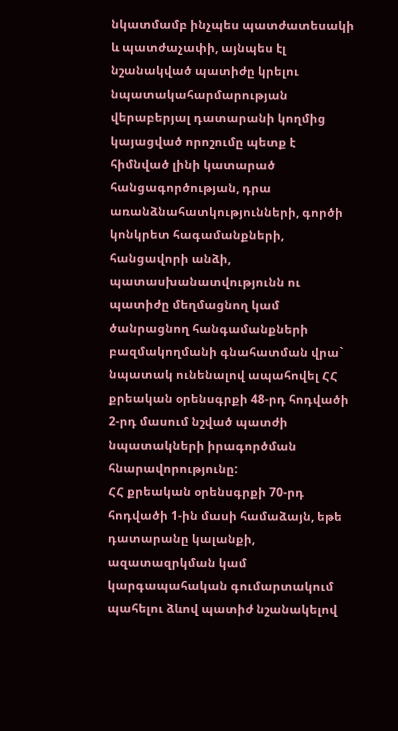նկատմամբ ինչպես պատժատեսակի և պատժաչափի, այնպես էլ նշանակված պատիժը կրելու նպատակահարմարության վերաբերյալ դատարանի կողմից կայացված որոշումը պետք է հիմնված լինի կատարած հանցագործության, դրա առանձնահատկությունների, գործի կոնկրետ հագամանքների, հանցավորի անձի, պատասխանատվությունն ու պատիժը մեղմացնող կամ ծանրացնող հանգամանքների բազմակողմանի գնահատման վրա` նպատակ ունենալով ապահովել ՀՀ քրեական օրենսգրքի 48-րդ հոդվածի 2-րդ մասում նշված պատժի նպատակների իրագործման հնարավորությունը:
ՀՀ քրեական օրենսգրքի 70-րդ հոդվածի 1-ին մասի համաձայն, եթե դատարանը կալանքի, ազատազրկման կամ կարգապահական գումարտակում պահելու ձևով պատիժ նշանակելով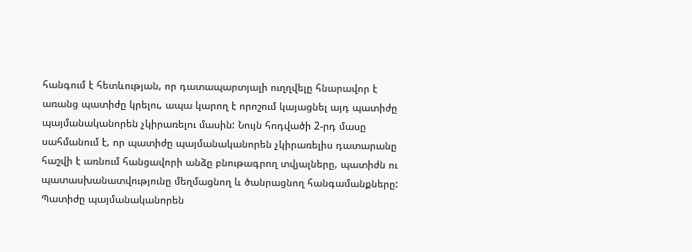հանգում է հետևության, որ դատապարտյալի ուղղվելը հնարավոր է առանց պատիժը կրելու, ապա կարող է որոշում կայացնել այդ պատիժը պայմանականորեն չկիրառելու մասին: Նույն հոդվածի 2-րդ մասը սահմանում է, որ պատիժը պայմանականորեն չկիրառելիս դատարանը հաշվի է առնում հանցավորի անձը բնութագրող տվյալները, պատիժն ու պատասխանատվությունը մեղմացնող և ծանրացնող հանգամանքները:
Պատիժը պայմանականորեն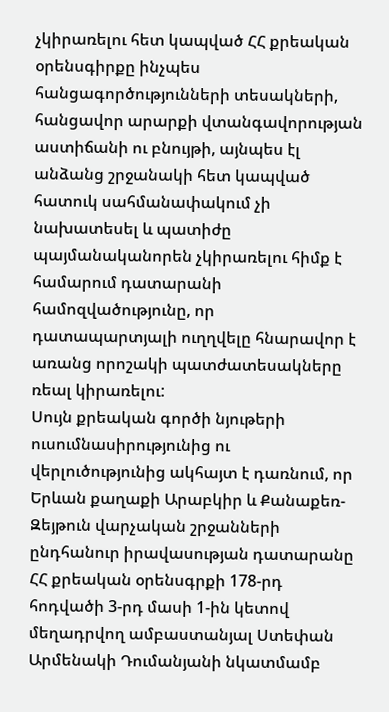չկիրառելու հետ կապված ՀՀ քրեական օրենսգիրքը ինչպես հանցագործությունների տեսակների, հանցավոր արարքի վտանգավորության աստիճանի ու բնույթի, այնպես էլ անձանց շրջանակի հետ կապված հատուկ սահմանափակում չի նախատեսել և պատիժը պայմանականորեն չկիրառելու հիմք է համարում դատարանի համոզվածությունը, որ դատապարտյալի ուղղվելը հնարավոր է առանց որոշակի պատժատեսակները ռեալ կիրառելու:
Սույն քրեական գործի նյութերի ուսումնասիրությունից ու վերլուծությունից ակհայտ է դառնում, որ Երևան քաղաքի Արաբկիր և Քանաքեռ-Զեյթուն վարչական շրջանների ընդհանուր իրավասության դատարանը ՀՀ քրեական օրենսգրքի 178-րդ հոդվածի 3-րդ մասի 1-ին կետով մեղադրվող ամբաստանյալ Ստեփան Արմենակի Դումանյանի նկատմամբ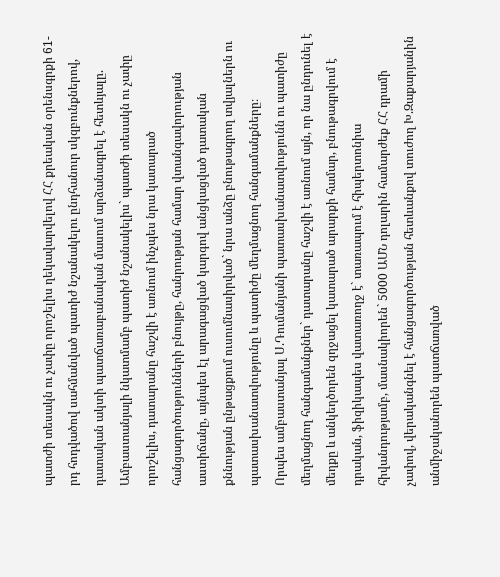պատժի տեսակն ու չափը որոշելիս ղեկավարվելով ՀՀ քրեական օրենսգրքի 61-րդ հոդվածով սահմանված պատիժ նշանակելու ընդհանուր սկզբունքներով, դատական ակտի պատճառաբանական մասում արձանագրել է հետևյալը.
Ամբաստանյալի նկատմամբ պատիժ նշանակելիս` պատժի տեսակն ու չափը որոշելիս, դատարանը հաշվի է առնում ինչպես նրա կատարած հանցագործությունների բնույթը, հանրության համար վտանգավորության աստիճանը, այնպես էլ արագացված կարգով անցկացված դատական քննության ընթացքում ուսումնասիրված` նրա անձը բնութագրող տվյալներն ու պատասխանատվությունը և պատիժը մեղմացնող հանգամանքները։
Որպես ամբաստանյալ Ս.Դումանյանի պատասխանատվությունն ու պատիժը մեղմացնող հանգամանքներ` դատարանը հաշվի է առնում այն, որ նա ընդունել է մեղքը և անկեղծորեն զղջացել կատարած արարքի համար, բնութագրվում է դրական, ֆիզիկապես վատառողջ է` տառապում է հիպերտոնիա հիվանդությամբ, մասնակիորեն` 5000 ԱՄՆ դոլարին համարժեք ՀՀ դրամի չափով, վերականգնել է հանցագործության հետևանքով տուժող Խ.Զաքարյանին անմիջականորեն պատճառված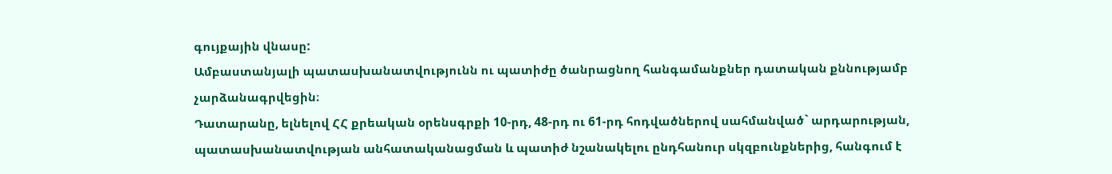գույքային վնասը:
Ամբաստանյալի պատասխանատվությունն ու պատիժը ծանրացնող հանգամանքներ դատական քննությամբ չարձանագրվեցին։
Դատարանը, ելնելով ՀՀ քրեական օրենսգրքի 10-րդ, 48-րդ ու 61-րդ հոդվածներով սահմանված` արդարության, պատասխանատվության անհատականացման և պատիժ նշանակելու ընդհանուր սկզբունքներից, հանգում է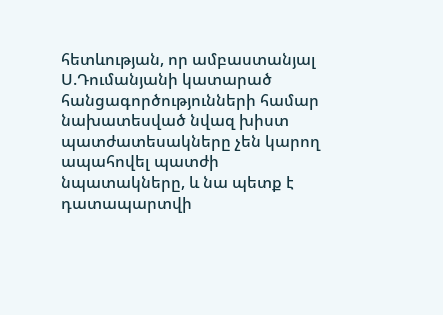հետևության, որ ամբաստանյալ Ս.Դումանյանի կատարած հանցագործությունների համար նախատեսված նվազ խիստ պատժատեսակները չեն կարող ապահովել պատժի նպատակները, և նա պետք է դատապարտվի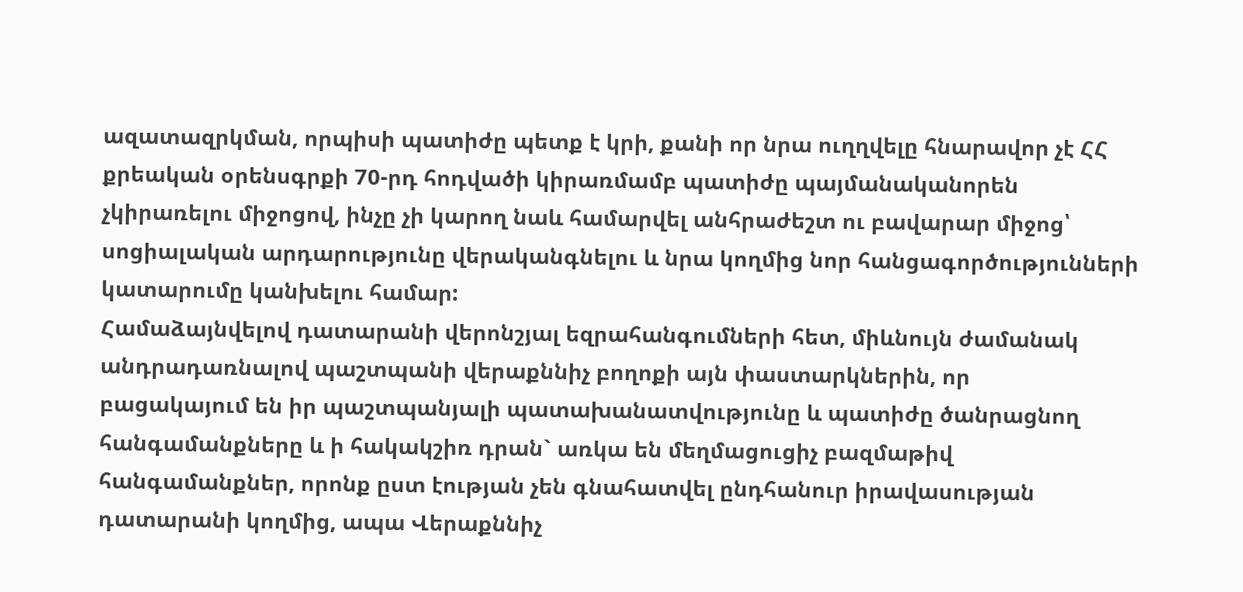ազատազրկման, որպիսի պատիժը պետք է կրի, քանի որ նրա ուղղվելը հնարավոր չէ ՀՀ քրեական օրենսգրքի 70-րդ հոդվածի կիրառմամբ պատիժը պայմանականորեն չկիրառելու միջոցով, ինչը չի կարող նաև համարվել անհրաժեշտ ու բավարար միջոց՝ սոցիալական արդարությունը վերականգնելու և նրա կողմից նոր հանցագործությունների կատարումը կանխելու համար:
Համաձայնվելով դատարանի վերոնշյալ եզրահանգումների հետ, միևնույն ժամանակ անդրադառնալով պաշտպանի վերաքննիչ բողոքի այն փաստարկներին, որ
բացակայում են իր պաշտպանյալի պատախանատվությունը և պատիժը ծանրացնող հանգամանքները և ի հակակշիռ դրան` առկա են մեղմացուցիչ բազմաթիվ հանգամանքներ, որոնք ըստ էության չեն գնահատվել ընդհանուր իրավասության դատարանի կողմից, ապա Վերաքննիչ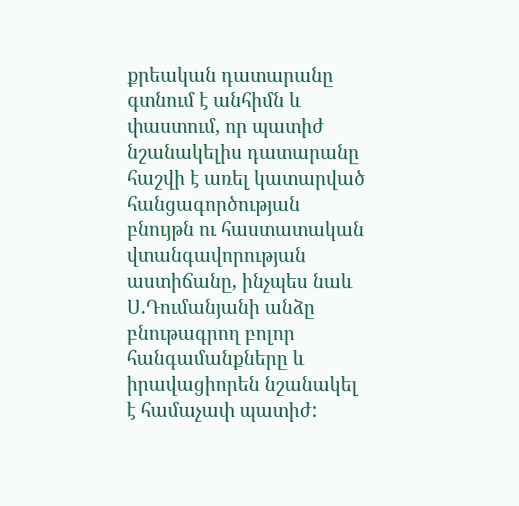քրեական դատարանը գտնում է անհիմն և փաստում, որ պատիժ նշանակելիս դատարանը հաշվի է առել կատարված հանցագործության բնույթն ու հաստատական վտանգավորության աստիճանը, ինչպես նաև Ս.Դումանյանի անձը բնութագրող բոլոր հանգամանքները և իրավացիորեն նշանակել է համաչափ պատիժ: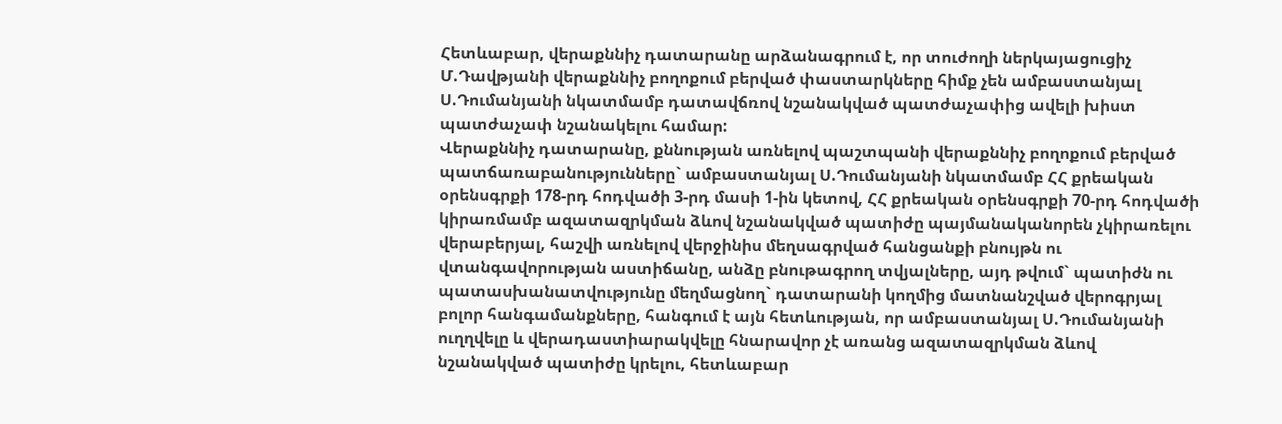Հետևաբար, վերաքննիչ դատարանը արձանագրում է, որ տուժողի ներկայացուցիչ Մ.Դավթյանի վերաքննիչ բողոքում բերված փաստարկները հիմք չեն ամբաստանյալ Ս.Դումանյանի նկատմամբ դատավճռով նշանակված պատժաչափից ավելի խիստ պատժաչափ նշանակելու համար:
Վերաքննիչ դատարանը, քննության առնելով պաշտպանի վերաքննիչ բողոքում բերված պատճառաբանությունները` ամբաստանյալ Ս.Դումանյանի նկատմամբ ՀՀ քրեական օրենսգրքի 178-րդ հոդվածի 3-րդ մասի 1-ին կետով, ՀՀ քրեական օրենսգրքի 70-րդ հոդվածի կիրառմամբ ազատազրկման ձևով նշանակված պատիժը պայմանականորեն չկիրառելու վերաբերյալ, հաշվի առնելով վերջինիս մեղսագրված հանցանքի բնույթն ու վտանգավորության աստիճանը, անձը բնութագրող տվյալները, այդ թվում` պատիժն ու պատասխանատվությունը մեղմացնող` դատարանի կողմից մատնանշված վերոգրյալ բոլոր հանգամանքները, հանգում է այն հետևության, որ ամբաստանյալ Ս.Դումանյանի ուղղվելը և վերադաստիարակվելը հնարավոր չէ առանց ազատազրկման ձևով նշանակված պատիժը կրելու, հետևաբար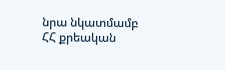նրա նկատմամբ ՀՀ քրեական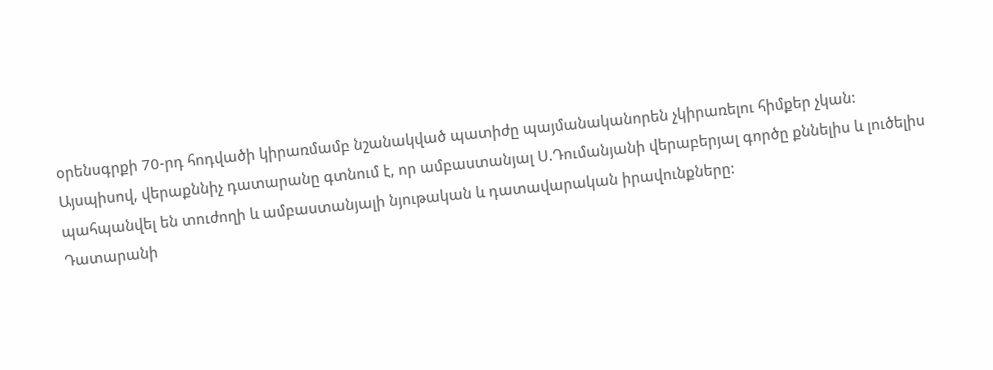օրենսգրքի 70-րդ հոդվածի կիրառմամբ նշանակված պատիժը պայմանականորեն չկիրառելու հիմքեր չկան:
Այսպիսով, վերաքննիչ դատարանը գտնում է, որ ամբաստանյալ Ս.Դումանյանի վերաբերյալ գործը քննելիս և լուծելիս պահպանվել են տուժողի և ամբաստանյալի նյութական և դատավարական իրավունքները:
Դատարանի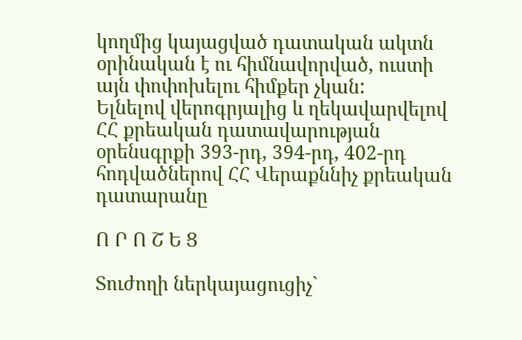կողմից կայացված դատական ակտն օրինական է ու հիմնավորված, ուստի այն փոփոխելու հիմքեր չկան:
Ելնելով վերոգրյալից և ղեկավարվելով ՀՀ քրեական դատավարության օրենսգրքի 393-րդ, 394-րդ, 402-րդ հոդվածներով ՀՀ Վերաքննիչ քրեական դատարանը

Ո Ր Ո Շ Ե Ց

Տուժողի ներկայացուցիչ`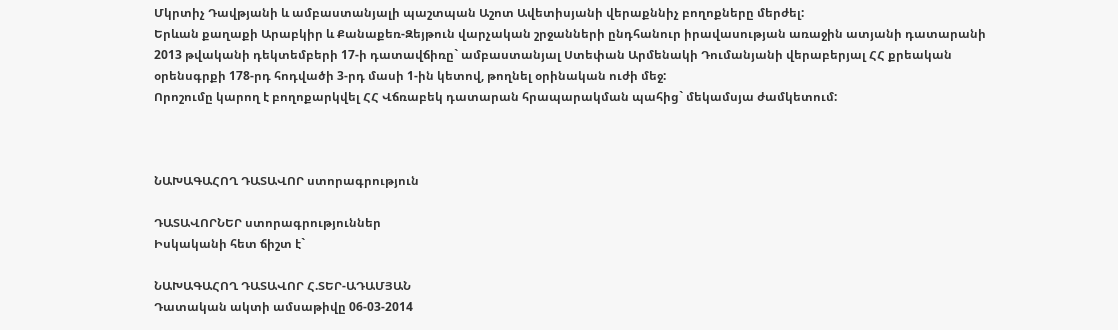Մկրտիչ Դավթյանի և ամբաստանյալի պաշտպան Աշոտ Ավետիսյանի վերաքննիչ բողոքները մերժել:
Երևան քաղաքի Արաբկիր և Քանաքեռ-Զեյթուն վարչական շրջանների ընդհանուր իրավասության առաջին ատյանի դատարանի 2013 թվականի դեկտեմբերի 17-ի դատավճիռը` ամբաստանյալ Ստեփան Արմենակի Դումանյանի վերաբերյալ ՀՀ քրեական օրենսգրքի 178-րդ հոդվածի 3-րդ մասի 1-ին կետով, թողնել օրինական ուժի մեջ:
Որոշումը կարող է բողոքարկվել ՀՀ Վճռաբեկ դատարան հրապարակման պահից` մեկամսյա ժամկետում:



ՆԱԽԱԳԱՀՈՂ ԴԱՏԱՎՈՐ ստորագրություն

ԴԱՏԱՎՈՐՆԵՐ ստորագրություններ
Իսկականի հետ ճիշտ է`

ՆԱԽԱԳԱՀՈՂ ԴԱՏԱՎՈՐ Հ.ՏԵՐ-ԱԴԱՄՅԱՆ
Դատական ակտի ամսաթիվը 06-03-2014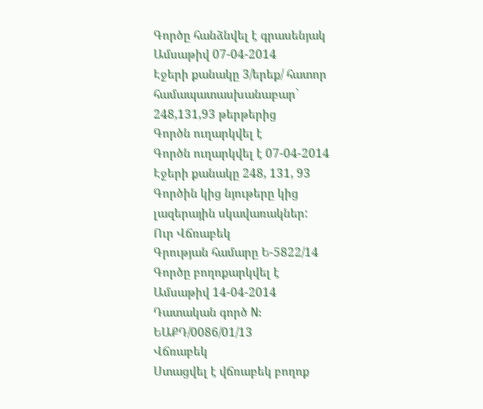Գործը հանձնվել է գրասենյակ
Ամսաթիվ 07-04-2014
Էջերի քանակը 3/երեք/ հատոր համապատասխանաբար` 248,131,93 թերթերից
Գործն ուղարկվել է
Գործն ուղարկվել է 07-04-2014
Էջերի քանակը 248, 131, 93
Գործին կից նյութերը կից լազերային սկավառակներ:
Ուր Վճռաբեկ
Գրության համարը Ե-5822/14
Գործը բողոքարկվել է
Ամսաթիվ 14-04-2014
Դատական գործ N: ԵԱՔԴ/0086/01/13
Վճռաբեկ
Ստացվել է վճռաբեկ բողոք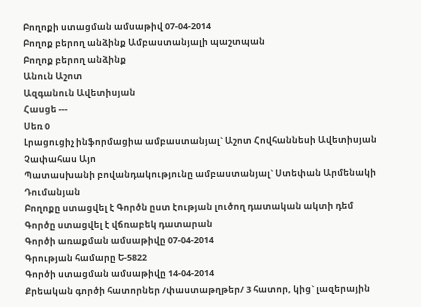Բողոքի ստացման ամսաթիվ 07-04-2014
Բողոք բերող անձինք Ամբաստանյալի պաշտպան
Բողոք բերող անձինք
Անուն Աշոտ
Ազգանուն Ավետիսյան
Հասցե ---
Սեռ 0
Լրացուցիչ ինֆորմացիա ամբաստանյալ` Աշոտ Հովհաննեսի Ավետիսյան
Չափահաս Այո
Պատասխանի բովանդակությունը ամբաստանյալ` Ստեփան Արմենակի Դումանյան
Բողոքը ստացվել է Գործն ըստ էության լուծող դատական ակտի դեմ
Գործը ստացվել է վճռաբեկ դատարան
Գործի առաքման ամսաթիվը 07-04-2014
Գրության համարը Ե-5822
Գործի ստացման ամսաթիվը 14-04-2014
Քրեական գործի հատորներ /փաստաթղթեր/ 3 հատոր, կից` լազերային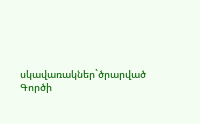սկավառակներ`ծրարված
Գործի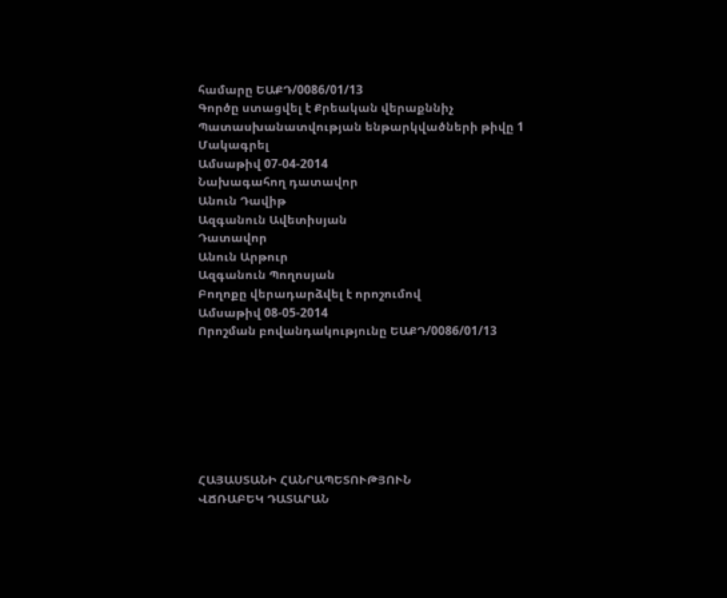համարը ԵԱՔԴ/0086/01/13
Գործը ստացվել է Քրեական վերաքննիչ
Պատասխանատվության ենթարկվածների թիվը 1
Մակագրել
Ամսաթիվ 07-04-2014
Նախագահող դատավոր
Անուն Դավիթ
Ազգանուն Ավետիսյան
Դատավոր
Անուն Արթուր
Ազգանուն Պողոսյան
Բողոքը վերադարձվել է որոշումով
Ամսաթիվ 08-05-2014
Որոշման բովանդակությունը ԵԱՔԴ/0086/01/13







ՀԱՅԱՍՏԱՆԻ ՀԱՆՐԱՊԵՏՈՒԹՅՈՒՆ
ՎՃՌԱԲԵԿ ԴԱՏԱՐԱՆ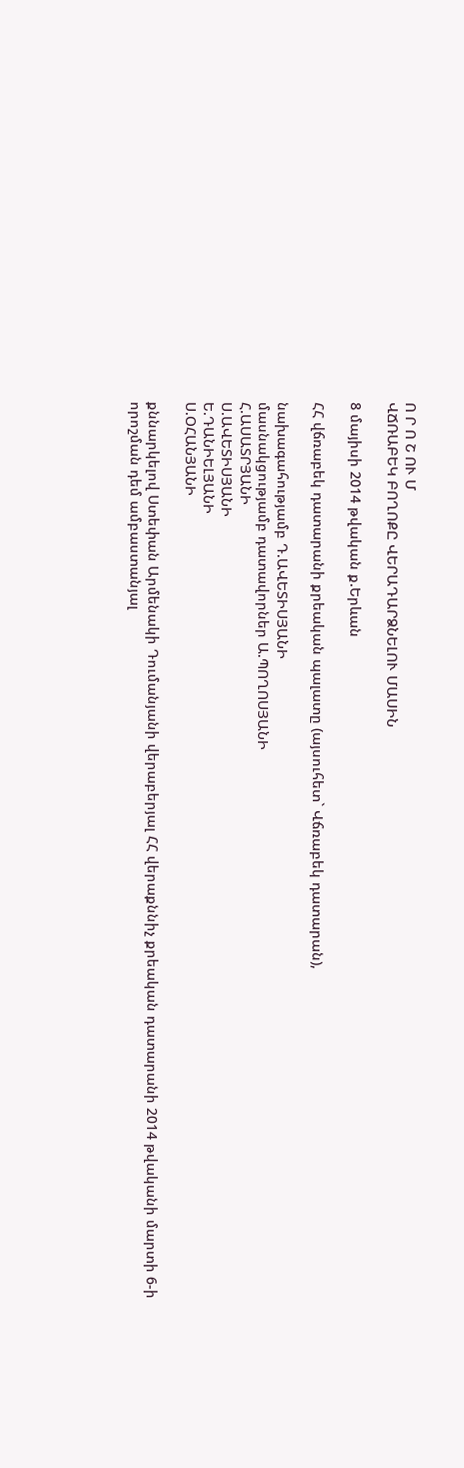Ո Ր Ո Շ ՈՒ Մ
ՎՃՌԱԲԵԿ ԲՈՂՈՔԸ ՎԵՐԱԴԱՐՁՆԵԼՈՒ ՄԱՍԻՆ

8 մայիսի 2014 թվական ք.Երևան

ՀՀ վճռաբեկ դատարանի քրեական պալատը (այսուհետ` Վճռաբեկ դատարան),

նախագահությամբ Դ.ԱՎԵՏԻՍՅԱՆԻ
մասնակցությամբ դատավորներ Ա.ՊՈՂՈՍՅԱՆԻ
Հ.ԱՍԱՏՐՅԱՆԻ
Ս.ԱՎԵՏԻՍՅԱՆԻ
Ե.ԴԱՆԻԵԼՅԱՆԻ
Ս.ՕՀԱՆՅԱՆԻ

քննարկելով Ստեփան Արմենակի Դումանյանի վերաբերյալ ՀՀ վերաքննիչ քրեական դատարանի 2014 թվականի մարտի 6-ի որոշման դեմ ամբաստանյալ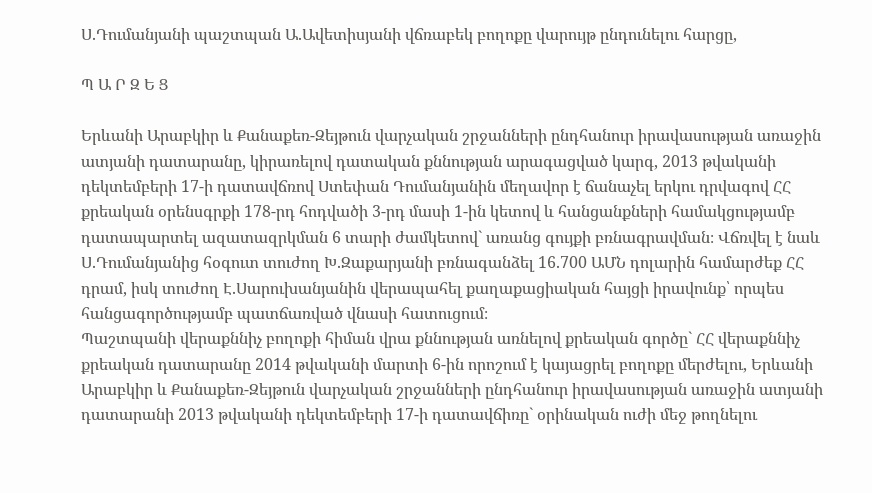Ս.Դումանյանի պաշտպան Ա.Ավետիսյանի վճռաբեկ բողոքը վարույթ ընդունելու հարցը,

Պ Ա Ր Զ Ե Ց

Երևանի Արաբկիր և Քանաքեռ-Զեյթուն վարչական շրջանների ընդհանուր իրավասության առաջին ատյանի դատարանը, կիրառելով դատական քննության արագացված կարգ, 2013 թվականի դեկտեմբերի 17-ի դատավճռով Ստեփան Դումանյանին մեղավոր է ճանաչել երկու դրվագով ՀՀ քրեական օրենսգրքի 178-րդ հոդվածի 3-րդ մասի 1-ին կետով և հանցանքների համակցությամբ դատապարտել ազատազրկման 6 տարի ժամկետով` առանց գույքի բռնագրավման։ Վճռվել է նաև Ս.Դումանյանից հօգուտ տուժող Խ.Զաքարյանի բռնագանձել 16.700 ԱՄՆ դոլարին համարժեք ՀՀ դրամ, իսկ տուժող Է.Սարուխանյանին վերապահել քաղաքացիական հայցի իրավունք՝ որպես հանցագործությամբ պատճառված վնասի հատուցում։
Պաշտպանի վերաքննիչ բողոքի հիման վրա քննության առնելով քրեական գործը` ՀՀ վերաքննիչ քրեական դատարանը 2014 թվականի մարտի 6-ին որոշում է կայացրել բողոքը մերժելու, Երևանի Արաբկիր և Քանաքեռ-Զեյթուն վարչական շրջանների ընդհանուր իրավասության առաջին ատյանի դատարանի 2013 թվականի դեկտեմբերի 17-ի դատավճիռը` օրինական ուժի մեջ թողնելու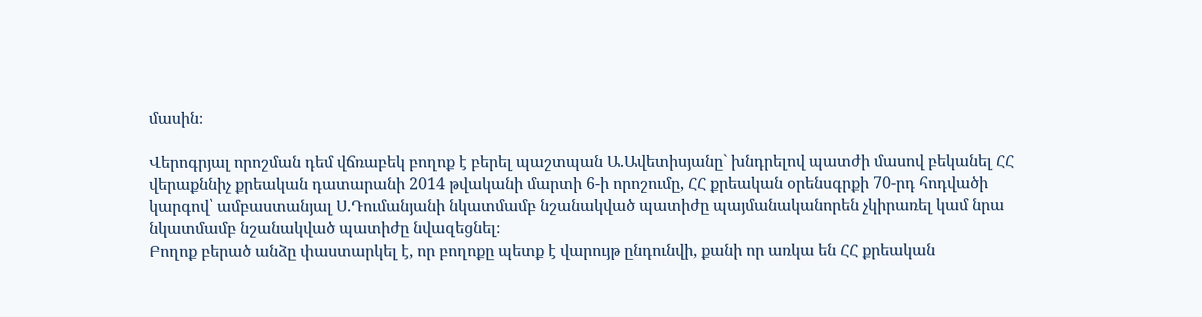մասին։

Վերոգրյալ որոշման դեմ վճռաբեկ բողոք է բերել պաշտպան Ա.Ավետիսյանը` խնդրելով պատժի մասով բեկանել ՀՀ վերաքննիչ քրեական դատարանի 2014 թվականի մարտի 6-ի որոշումը, ՀՀ քրեական օրենսգրքի 70-րդ հոդվածի կարգով՝ ամբաստանյալ Ս.Դումանյանի նկատմամբ նշանակված պատիժը պայմանականորեն չկիրառել կամ նրա նկատմամբ նշանակված պատիժը նվազեցնել։
Բողոք բերած անձը փաստարկել է, որ բողոքը պետք է վարույթ ընդունվի, քանի որ առկա են ՀՀ քրեական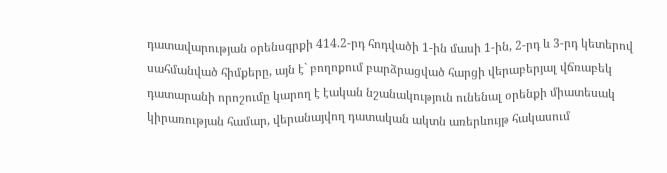դատավարության օրենսգրքի 414.2-րդ հոդվածի 1-ին մասի 1-ին, 2-րդ և 3-րդ կետերով սահմանված հիմքերը, այն է` բողոքում բարձրացված հարցի վերաբերյալ վճռաբեկ դատարանի որոշումը կարող է էական նշանակություն ունենալ օրենքի միատեսակ կիրառության համար, վերանայվող դատական ակտն առերևույթ հակասում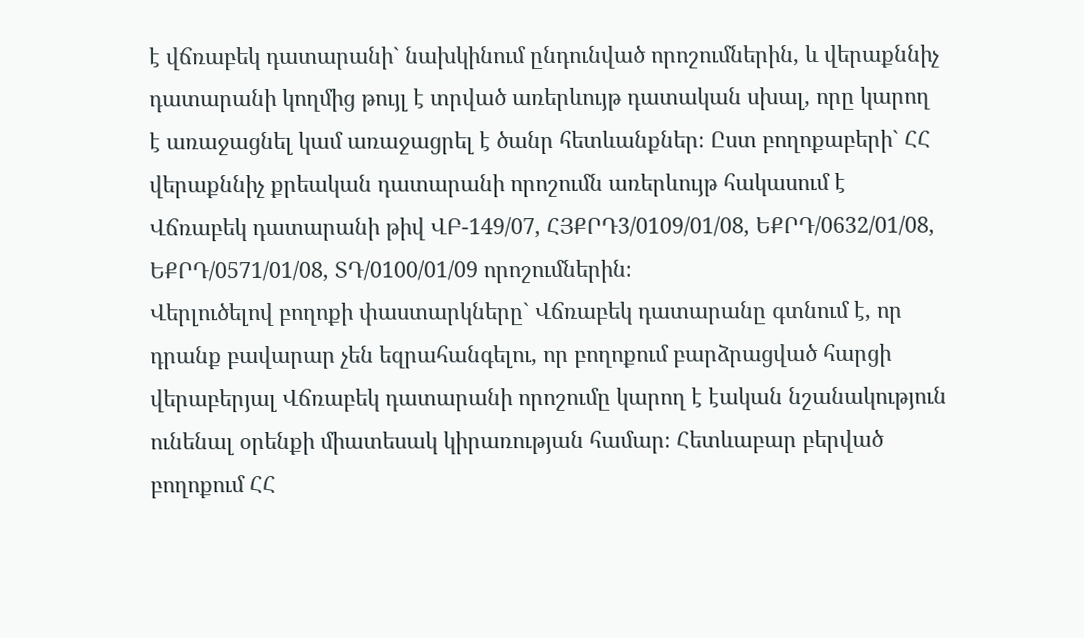է վճռաբեկ դատարանի` նախկինում ընդունված որոշումներին, և վերաքննիչ դատարանի կողմից թույլ է տրված առերևույթ դատական սխալ, որը կարող է առաջացնել կամ առաջացրել է ծանր հետևանքներ։ Ըստ բողոքաբերի` ՀՀ վերաքննիչ քրեական դատարանի որոշումն առերևույթ հակասում է Վճռաբեկ դատարանի թիվ ՎԲ-149/07, ՀՅՔՐԴ3/0109/01/08, ԵՔՐԴ/0632/01/08, ԵՔՐԴ/0571/01/08, ՏԴ/0100/01/09 որոշումներին։
Վերլուծելով բողոքի փաստարկները` Վճռաբեկ դատարանը գտնում է, որ դրանք բավարար չեն եզրահանգելու, որ բողոքում բարձրացված հարցի վերաբերյալ Վճռաբեկ դատարանի որոշումը կարող է էական նշանակություն ունենալ օրենքի միատեսակ կիրառության համար։ Հետևաբար բերված բողոքում ՀՀ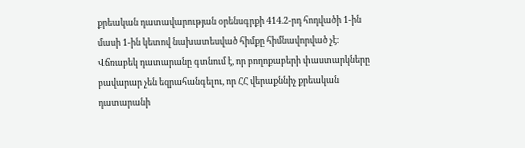քրեական դատավարության օրենսգրքի 414.2-րդ հոդվածի 1-ին մասի 1-ին կետով նախատեսված հիմքը հիմնավորված չէ։
Վճռաբեկ դատարանը գտնում է, որ բողոքաբերի փաստարկները բավարար չեն եզրահանգելու, որ ՀՀ վերաքննիչ քրեական դատարանի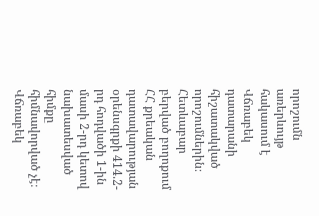որոշումն առերևույթ հակասում է Վճռաբեկ դատարանի հիշատակված որոշումներին։ Հետևաբար բերված բողոքում ՀՀ քրեական դատավարության օրենսգրքի 414.2-րդ հոդվածի 1-ին մասի 2-րդ կետով նախատեսված հիմքը հիմնավորված չէ։
Վճռաբեկ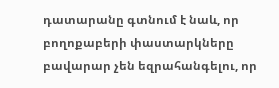դատարանը գտնում է նաև, որ բողոքաբերի փաստարկները բավարար չեն եզրահանգելու, որ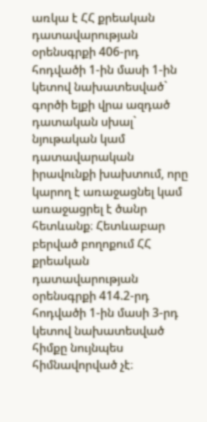առկա է ՀՀ քրեական դատավարության օրենսգրքի 406-րդ հոդվածի 1-ին մասի 1-ին կետով նախատեսված` գործի ելքի վրա ազդած դատական սխալ` նյութական կամ դատավարական իրավունքի խախտում, որը կարող է առաջացնել կամ առաջացրել է ծանր հետևանք։ Հետևաբար բերված բողոքում ՀՀ քրեական դատավարության օրենսգրքի 414.2-րդ հոդվածի 1-ին մասի 3-րդ կետով նախատեսված հիմքը նույնպես հիմնավորված չէ։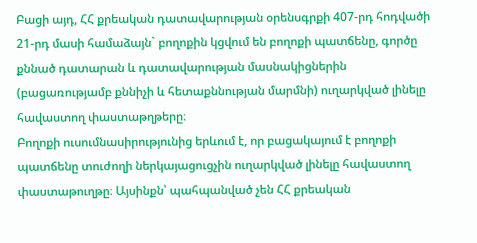Բացի այդ, ՀՀ քրեական դատավարության օրենսգրքի 407-րդ հոդվածի 21-րդ մասի համաձայն` բողոքին կցվում են բողոքի պատճենը, գործը քննած դատարան և դատավարության մասնակիցներին (բացառությամբ քննիչի և հետաքննության մարմնի) ուղարկված լինելը հավաստող փաստաթղթերը։
Բողոքի ուսումնասիրությունից երևում է, որ բացակայում է բողոքի պատճենը տուժողի ներկայացուցչին ուղարկված լինելը հավաստող փաստաթուղթը։ Այսինքն՝ պահպանված չեն ՀՀ քրեական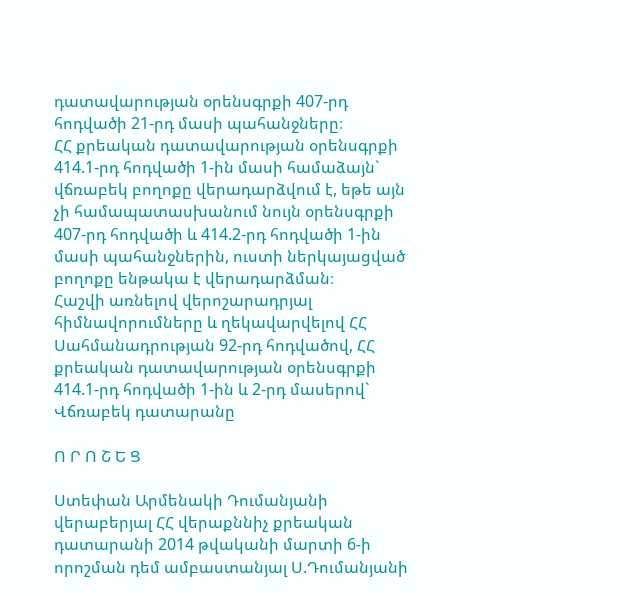դատավարության օրենսգրքի 407-րդ հոդվածի 21-րդ մասի պահանջները։
ՀՀ քրեական դատավարության օրենսգրքի 414.1-րդ հոդվածի 1-ին մասի համաձայն` վճռաբեկ բողոքը վերադարձվում է, եթե այն չի համապատասխանում նույն օրենսգրքի 407-րդ հոդվածի և 414.2-րդ հոդվածի 1-ին մասի պահանջներին, ուստի ներկայացված բողոքը ենթակա է վերադարձման։
Հաշվի առնելով վերոշարադրյալ հիմնավորումները և ղեկավարվելով ՀՀ Սահմանադրության 92-րդ հոդվածով, ՀՀ քրեական դատավարության օրենսգրքի 414.1-րդ հոդվածի 1-ին և 2-րդ մասերով` Վճռաբեկ դատարանը

Ո Ր Ո Շ Ե Ց

Ստեփան Արմենակի Դումանյանի վերաբերյալ ՀՀ վերաքննիչ քրեական դատարանի 2014 թվականի մարտի 6-ի որոշման դեմ ամբաստանյալ Ս.Դումանյանի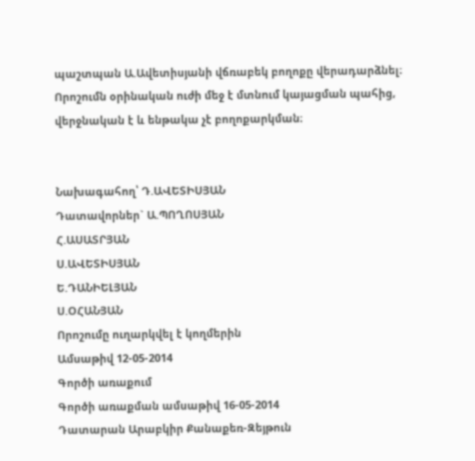պաշտպան Ա.Ավետիսյանի վճռաբեկ բողոքը վերադարձնել։
Որոշումն օրինական ուժի մեջ է մտնում կայացման պահից, վերջնական է և ենթակա չէ բողոքարկման։


Նախագահող՝ Դ.ԱՎԵՏԻՍՅԱՆ
Դատավորներ` Ա.ՊՈՂՈՍՅԱՆ
Հ.ԱՍԱՏՐՅԱՆ
Ս.ԱՎԵՏԻՍՅԱՆ
Ե.ԴԱՆԻԵԼՅԱՆ
Ս.ՕՀԱՆՅԱՆ
Որոշումը ուղարկվել է կողմերին
Ամսաթիվ 12-05-2014
Գործի առաքում
Գործի առաքման ամսաթիվ 16-05-2014
Դատարան Արաբկիր Քանաքեռ-Զեյթուն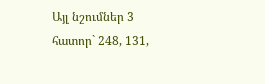Այլ նշումներ 3 հատոր` 248, 131,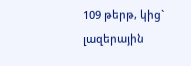109 թերթ, կից` լազերային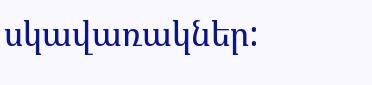սկավառակներ: